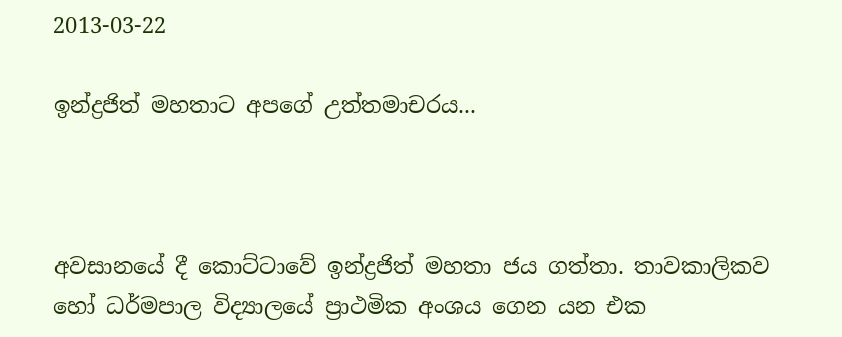2013-03-22

ඉන්ද්‍රජිත් මහතාට අපගේ උත්තමාචරය...



අවසානයේ දී කොට්ටාවේ ඉන්ද්‍රජිත් මහතා ජය ගත්තා. තාවකාලිකව හෝ ධර්මපාල විද්‍යාලයේ ප්‍රාථමික අංශය ගෙන යන එක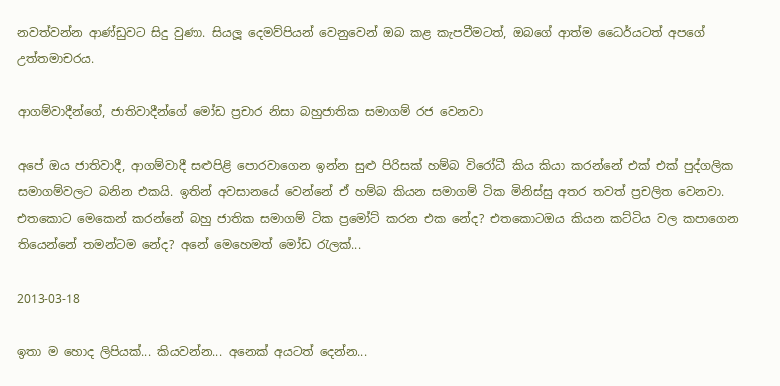නවත්වන්න ආණ්ඩුවට සිදු වුණා. සියලූ දෙමව්පියන් වෙනුවෙන් ඔබ කළ කැපවීමටත්, ඔබගේ ආත්ම ධෛර්යටත් අපගේ උත්තමාචරය.

ආගම්වාදීන්ගේ, ජාතිවාදීන්ගේ මෝඩ ප්‍රචාර නිසා බහුජාතික සමාගම් රජ වෙනවා

අපේ ඔය ජාතිවාදී, ආගම්වාදී සළුපිළි පොරවාගෙන ඉන්න සුළු පිරිසක් හම්බ විරෝධී කිය කියා කරන්නේ එක් එක් පුද්ගලික සමාගම්වලට බනින එකයි. ඉතින් අවසානයේ වෙන්නේ ඒ හම්බ කියන සමාගම් ටික මිනිස්සු අතර තවත් ප්‍රචලිත වෙනවා. එතකොට මෙකෙන් කරන්නේ බහු ජාතික සමාගම් ටික ප්‍රමෝට් කරන එක නේද? එතකොටඔය කියන කට්ටිය වල කපාගෙන තියෙන්නේ තමන්ටම නේද? අනේ මෙහෙමත් මෝඩ රැලක්...

2013-03-18

ඉතා ම හොද ලිපියක්... කියවන්න... අනෙක් අයටත් දෙන්න...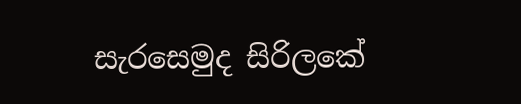සැරසෙමුද සිරිලකේ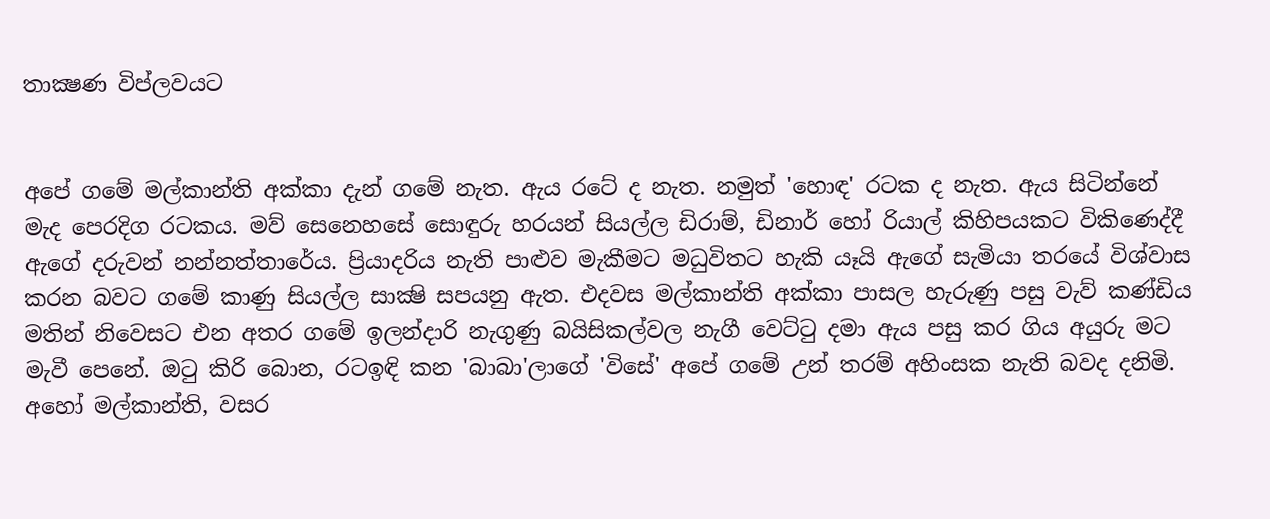තාක්‍ෂණ විප්ලවයට


අපේ ගමේ මල්කාන්ති අක්‌කා දැන් ගමේ නැත. ඇය රටේ ද නැත. නමුත් 'හොඳ' රටක ද නැත. ඇය සිටින්නේ මැද පෙරදිග රටකය. මව් සෙනෙහසේ සොඳුරු හරයන් සියල්ල ඩිරාම්, ඩිනාර් හෝ රියාල් කිහිපයකට විකිණෙද්දී ඇගේ දරුවන් නන්නත්තාරේය. ප්‍රියාදරිය නැති පාළුව මැකීමට මධුවිතට හැකි යෑයි ඇගේ සැමියා තරයේ විශ්වාස කරන බවට ගමේ කාණු සියල්ල සාක්‍ෂි සපයනු ඇත. එදවස මල්කාන්ති අක්‌කා පාසල හැරුණු පසු වැව් කණ්‌ඩිය මතින් නිවෙසට එන අතර ගමේ ඉලන්දාරි නැගුණු බයිසිකල්වල නැගී වෙට්‌ටු දමා ඇය පසු කර ගිය අයුරු මට මැවී පෙනේ. ඔටු කිරි බොන, රටඉඳි කන 'බාබා'ලාගේ 'විසේ' අපේ ගමේ උන් තරම් අහිංසක නැති බවද දනිමි. අහෝ මල්කාන්ති, වසර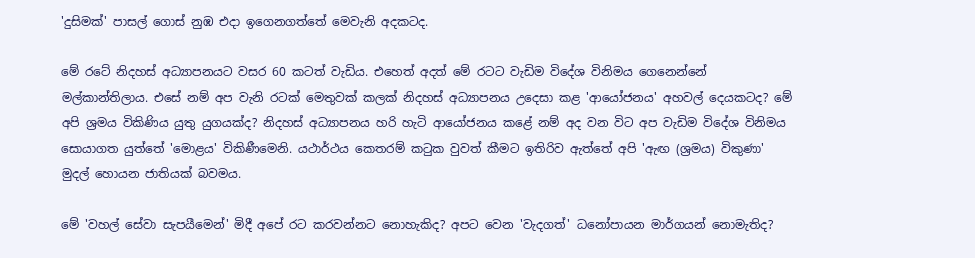'දුසිමක්‌' පාසල් ගොස්‌ නුඹ එදා ඉගෙනගත්තේ මෙවැනි අදකටද.

මේ රටේ නිදහස්‌ අධ්‍යාපනයට වසර 60 කටත් වැඩිය. එහෙත් අදත් මේ රටට වැඩිම විදේශ විනිමය ගෙනෙන්නේ මල්කාන්තිලාය. එසේ නම් අප වැනි රටක්‌ මෙතුවක්‌ කලක්‌ නිදහස්‌ අධ්‍යාපනය උදෙසා කළ 'ආයෝජනය' අහවල් දෙයකටද? මේ අපි ශ්‍රමය විකිණිය යුතු යුගයක්‌ද? නිදහස්‌ අධ්‍යාපනය හරි හැටි ආයෝජනය කළේ නම් අද වන විට අප වැඩිම විදේශ විනිමය සොයාගත යුත්තේ 'මොළය' විකිණීමෙනි. යථාර්ථය කෙතරම් කටුක වුවත් කීමට ඉතිරිව ඇත්තේ අපි 'ඇඟ (ශ්‍රමය) විකුණා' මුදල් හොයන ජාතියක්‌ බවමය.

මේ 'වහල් සේවා සැපයීමෙන්' මිදී අපේ රට කරවන්නට නොහැකිද? අපට වෙන 'වැදගත්' ධනෝපායන මාර්ගයන් නොමැතිද?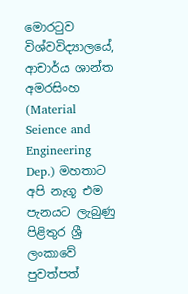මොරටුව විශ්වවිද්‍යාලයේ, ආචාර්ය ශාන්ත අමරසිංහ (Material Seience and Engineering Dep.) මහතාට අපි නැගූ එම පැනයට ලැබුණු පිළිතුර ශ්‍රී ලංකාවේ පුවත්පත්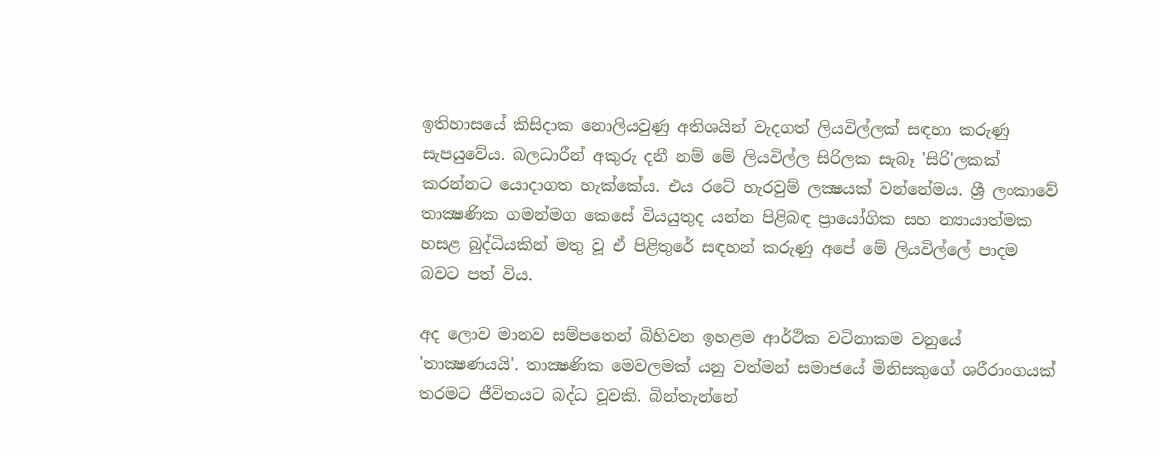ඉතිහාසයේ කිසිදාක නොලියවුණු අතිශයින් වැදගත් ලියවිල්ලක්‌ සඳහා කරුණු සැපයුවේය. බලධාරීන් අකුරු දනී නම් මේ ලියවිල්ල සිරිලක සැබෑ 'සිරි'ලකක්‌ කරන්නට යොදාගත හැක්‌කේය. එය රටේ හැරවුම් ලක්‍ෂයක්‌ වන්නේමය. ශ්‍රී ලංකාවේ තාක්‍ෂණික ගමන්මග කෙසේ වියයුතුද යන්න පිළිබඳ ප්‍රායෝගික සහ න්‍යායාත්මක හසළ බුද්ධියකින් මතු වූ ඒ පිළිතුරේ සඳහන් කරුණු අපේ මේ ලියවිල්ලේ පාදම බවට පත් විය.

අද ලොව මානව සම්පතෙන් බිහිවන ඉහළම ආර්ථික වටිනාකම වනුයේ 'තාක්‍ෂණයයි'. තාක්‍ෂණික මෙවලමක්‌ යනු වත්මන් සමාජයේ මිනිසකුගේ ශරීරාංගයක්‌ තරමට ජීවිතයට බද්ධ වූවකි. බින්තැන්නේ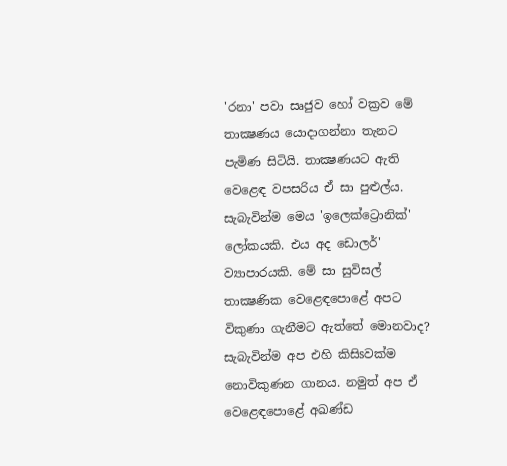'රනා' පවා සෘජුව හෝ වක්‍රව මේ තාක්‍ෂණය යොදාගන්නා තැනට පැමිණ සිටියි. තාක්‍ෂණයට ඇති වෙළෙඳ වපසරිය ඒ සා පුළුල්ය. සැබැවින්ම මෙය 'ඉලෙක්‌ට්‍රොනික්‌' ලෝකයකි. එය අද ඩොලර්' ව්‍යාපාරයකි. මේ සා සුවිසල් තාක්‍ෂණික වෙළෙඳපොළේ අපට විකුණා ගැනීමට ඇත්තේ මොනවාද? සැබැවින්ම අප එහි කිසිsවක්‌ම නොවිකුණන ගානය. නමුත් අප ඒ වෙළෙඳපොළේ අඛණ්‌ඩ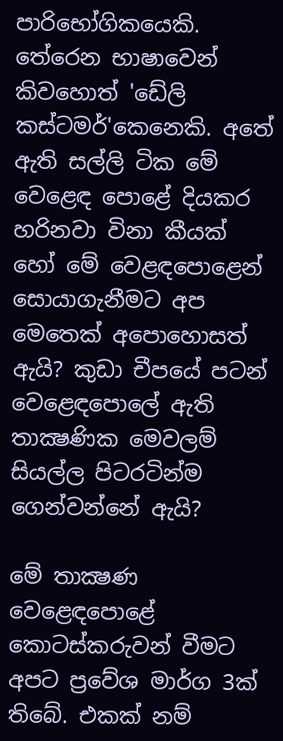පාරිභෝගිකයෙකි. තේරෙන භාෂාවෙන් කිවහොත් 'ඩේලි කස්‌ටමර්'කෙනෙකි. අතේ ඇති සල්ලි ටික මේ වෙළෙඳ පොළේ දියකර හරිනවා විනා කීයක්‌ හෝ මේ වෙළඳපොළෙන් සොයාගැනීමට අප මෙතෙක්‌ අපොහොසත් ඇයි? කුඩා චීපයේ පටන් වෙළෙඳපොලේ ඇති තාක්‍ෂණික මෙවලම් සියල්ල පිටරටින්ම ගෙන්වන්නේ ඇයි?

මේ තාක්‍ෂණ වෙළෙඳපොළේ කොටස්‌කරුවන් වීමට අපට ප්‍රවේශ මාර්ග 3ක්‌ තිබේ. එකක්‌ නම්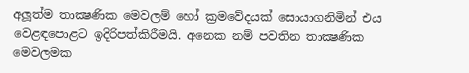අලූත්ම තාක්‍ෂණික මෙවලම් හෝ ක්‍රමවේදයක්‌ සොයාගනිමින් එය වෙළඳපොළට ඉදිරිපත්කිරීමයි. අනෙක නම් පවතින තාක්‍ෂණික මෙවලමක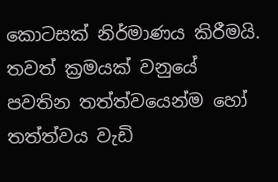කොටසක්‌ නිර්මාණය කිරීමයි. තවත් ක්‍රමයක්‌ වනුයේ පවතින තත්ත්වයෙන්ම හෝ තත්ත්වය වැඩි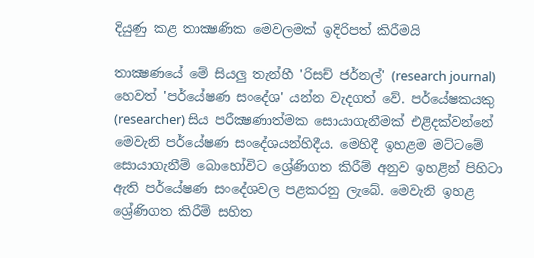දියුණු කළ තාක්‍ෂණික මෙවලමක්‌ ඉදිරිපත් කිරීමයි

තාක්‍ෂණයේ මේ සියලු තැන්හී 'රිසච් ජර්නල්' (research journal) හෙවත් 'පර්යේෂණ සංදේශ' යන්න වැදගත් වේ. පර්යේෂකයකු (researcher) සිය පරීක්‍ෂණාත්මක සොයාගැනීමක්‌ එළිදක්‌වන්නේ මෙවැනි පර්යේෂණ සංදේශයන්හිදීය. මෙහිදී ඉහළම මට්‌ටමේ සොයාගැනීම් බොහෝවිට ශ්‍රේණිගත කිරීම් අනුව ඉහළින් පිහිටා ඇති පර්යේෂණ සංදේශවල පළකරනු ලැබේ. මෙවැනි ඉහළ ශ්‍රේණිගත කිරීම් සහිත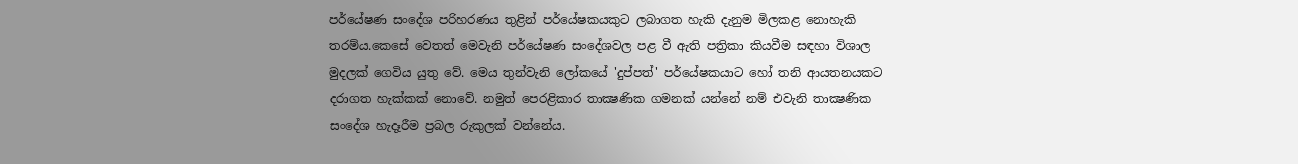පර්යේෂණ සංදේශ පරිහරණය තුළින් පර්යේෂකයකුට ලබාගත හැකි දැනුම මිලකළ නොහැකි තරම්ය.කෙසේ වෙතත් මෙවැනි පර්යේෂණ සංදේශවල පළ වී ඇති පත්‍රිකා කියවීම සඳහා විශාල මුදලක්‌ ගෙවිය යුතු වේ. මෙය තුන්වැනි ලෝකයේ 'දුප්පත්' පර්යේෂකයාට හෝ තනි ආයතනයකට දරාගත හැක්‌කක්‌ නොවේ. නමුත් පෙරළිකාර තාක්‍ෂණික ගමනක්‌ යන්නේ නම් එවැනි තාක්‍ෂණික සංදේශ හැදෑරීම ප්‍රබල රුකුලක්‌ වන්නේය.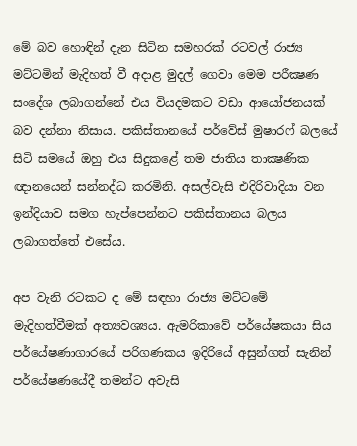මේ බව හොඳින් දැන සිටින සමහරක්‌ රටවල් රාජ්‍ය මට්‌ටමින් මැදිහත් වී අදාළ මුදල් ගෙවා මෙම පරීක්‍ෂණ සංදේශ ලබාගන්නේ එය වියදමකට වඩා ආයෝජනයක්‌ බව දන්නා නිසාය. පකිස්‌තානයේ පර්වේස්‌ මුෂාරෆ් බලයේ සිටි සමයේ ඔහු එය සිදුකළේ තම ජාතිය තාක්‍ෂණික ඥානයෙන් සන්නද්ධ කරමිනි. අසල්වැසි එදිරිවාදියා වන ඉන්දියාව සමග හැප්පෙන්නට පකිස්‌තානය බලය ලබාගත්තේ එසේය.

අප වැනි රටකට ද මේ සඳහා රාජ්‍ය මට්‌ටමේ මැදිහත්වීමක්‌ අත්‍යවශ්‍යය. ඇමරිකාවේ පර්යේෂකයා සිය පර්යේෂණාගාරයේ පරිගණකය ඉදිරියේ අසුන්ගත් සැනින් පර්යේෂණයේදී තමන්ට අවැසි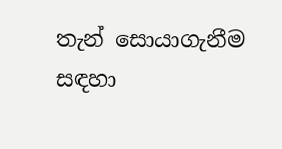තැන් සොයාගැනීම සඳහා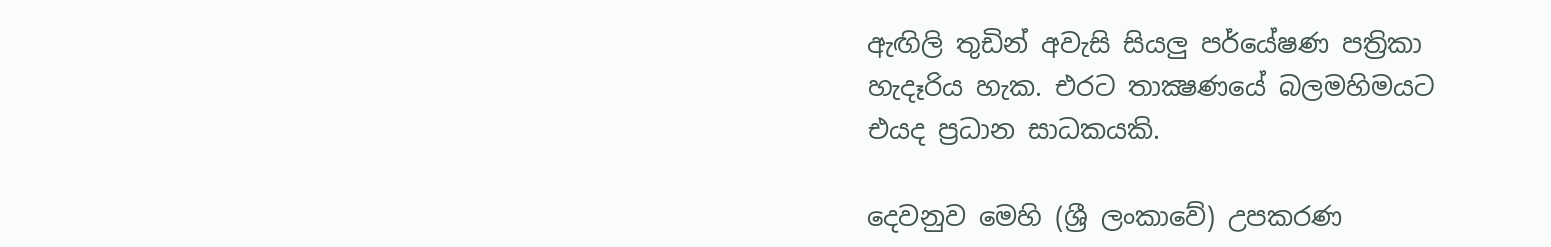ඇඟිලි තුඩින් අවැසි සියලු පර්යේෂණ පත්‍රිකා හැදෑරිය හැක. එරට තාක්‍ෂණයේ බලමහිමයට එයද ප්‍රධාන සාධකයකි.

දෙවනුව මෙහි (ශ්‍රී ලංකාවේ) උපකරණ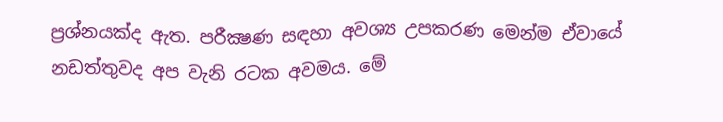ප්‍රශ්නයක්‌ද ඇත. පරීක්‍ෂණ සඳහා අවශ්‍ය උපකරණ මෙන්ම ඒවායේ නඩත්තුවද අප වැනි රටක අවමය. මේ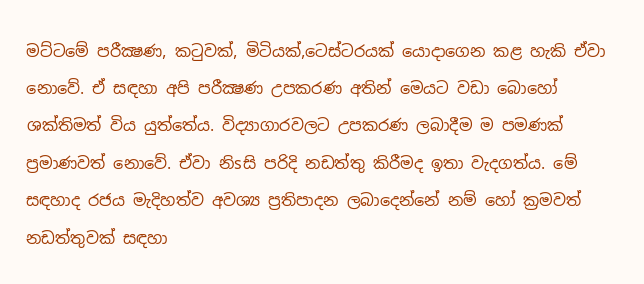මට්‌ටමේ පරීක්‍ෂණ, කටුවක්‌, මිටියක්‌,ටෙස්‌ටරයක්‌ යොදාගෙන කළ හැකි ඒවා නොවේ. ඒ සඳහා අපි පරීක්‍ෂණ උපකරණ අතින් මෙයට වඩා බොහෝ ශක්‌තිමත් විය යුත්තේය. විද්‍යාගාරවලට උපකරණ ලබාදීම ම පමණක්‌ ප්‍රමාණවත් නොවේ. ඒවා නිsසි පරිදි නඩත්තු කිරීමද ඉතා වැදගත්ය. මේ සඳහාද රජය මැදිහත්ව අවශ්‍ය ප්‍රතිපාදන ලබාදෙන්නේ නම් හෝ ක්‍රමවත් නඩත්තුවක්‌ සඳහා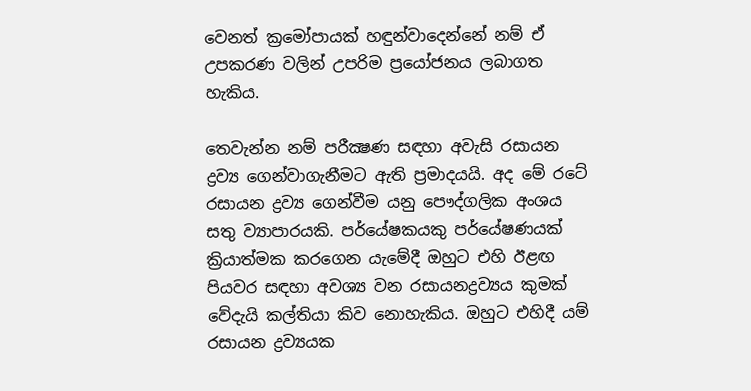වෙනත් ක්‍රමෝපායක්‌ හඳුන්වාදෙන්නේ නම් ඒ උපකරණ වලින් උපරිම ප්‍රයෝජනය ලබාගත හැකිය.

තෙවැන්න නම් පරීක්‍ෂණ සඳහා අවැසි රසායන ද්‍රව්‍ය ගෙන්වාගැනීමට ඇති ප්‍රමාදයයි. අද මේ රටේ රසායන ද්‍රව්‍ය ගෙන්වීම යනු පෞද්ගලික අංශය සතු ව්‍යාපාරයකි. පර්යේෂකයකු පර්යේෂණයක්‌ ක්‍රියාත්මක කරගෙන යැමේදී ඔහුට එහි ඊළඟ පියවර සඳහා අවශ්‍ය වන රසායනද්‍රව්‍යය කුමක්‌ වේදැයි කල්තියා කිව නොහැකිය. ඔහුට එහිදී යම් රසායන ද්‍රව්‍යයක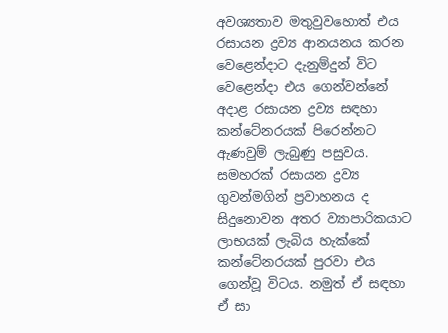අවශ්‍යතාව මතුවුවහොත් එය රසායන ද්‍රව්‍ය ආනයනය කරන වෙළෙන්දාට දැනුම්දුන් විට වෙළෙන්දා එය ගෙන්වන්නේ අදාළ රසායන ද්‍රව්‍ය සඳහා කන්ටේනරයක්‌ පිරෙන්නට ඇණවුම් ලැබුණු පසුවය. සමහරක්‌ රසායන ද්‍රව්‍ය ගුවන්මගින් ප්‍රවාහනය ද සිදුනොවන අතර ව්‍යාපාරිකයාට ලාභයක්‌ ලැබිය හැක්‌කේ කන්ටේනරයක්‌ පුරවා එය ගෙන්වූ විටය. නමුත් ඒ සඳහා ඒ සා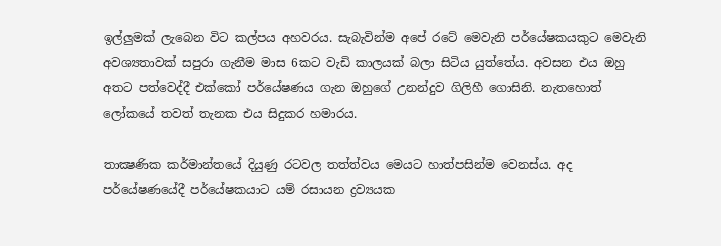ඉල්ලුමක්‌ ලැබෙන විට කල්පය අහවරය. සැබැවින්ම අපේ රටේ මෙවැනි පර්යේෂකයකුට මෙවැනි අවශ්‍යතාවක්‌ සපුරා ගැනීම මාස 6කට වැඩි කාලයක්‌ බලා සිටිය යුත්තේය. අවසන එය ඔහු අතට පත්වෙද්දී එක්‌කෝ පර්යේෂණය ගැන ඔහුගේ උනන්දුව ගිලිහී ගොසිනි. නැතහොත් ලෝකයේ තවත් තැනක එය සිදුකර හමාරය.

තාක්‍ෂණික කර්මාන්තයේ දියුණු රටවල තත්ත්වය මෙයට හාත්පසින්ම වෙනස්‌ය. අද පර්යේෂණයේදී පර්යේෂකයාට යම් රසායන ද්‍රව්‍යයක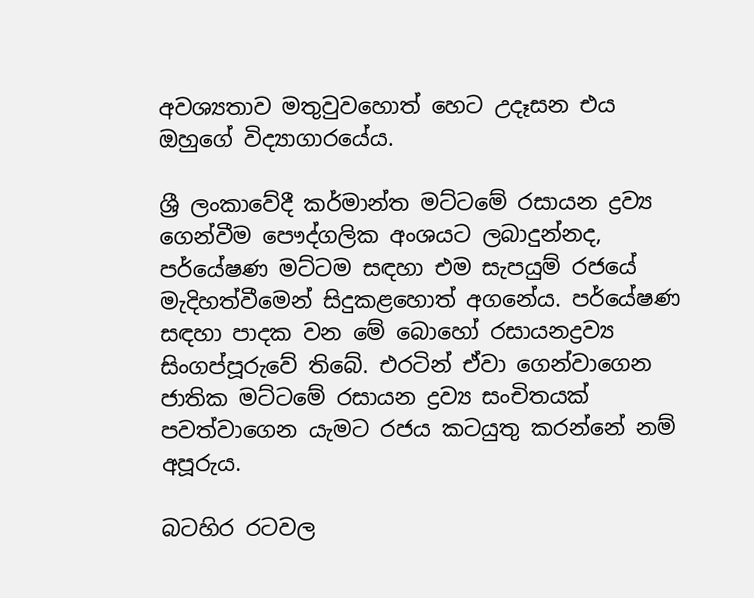අවශ්‍යතාව මතුවුවහොත් හෙට උදෑසන එය ඔහුගේ විද්‍යාගාරයේය.

ශ්‍රී ලංකාවේදී කර්මාන්ත මට්‌ටමේ රසායන ද්‍රව්‍ය ගෙන්වීම පෞද්ගලික අංශයට ලබාදුන්නද, පර්යේෂණ මට්‌ටම සඳහා එම සැපයුම් රජයේ මැදිහත්වීමෙන් සිදුකළහොත් අගනේය. පර්යේෂණ සඳහා පාදක වන මේ බොහෝ රසායනද්‍රව්‍ය සිංගප්පූරුවේ තිබේ. එරටින් ඒවා ගෙන්වාගෙන ජාතික මට්‌ටමේ රසායන ද්‍රව්‍ය සංචිතයක්‌ පවත්වාගෙන යැමට රජය කටයුතු කරන්නේ නම් අපූරුය.

බටහිර රටවල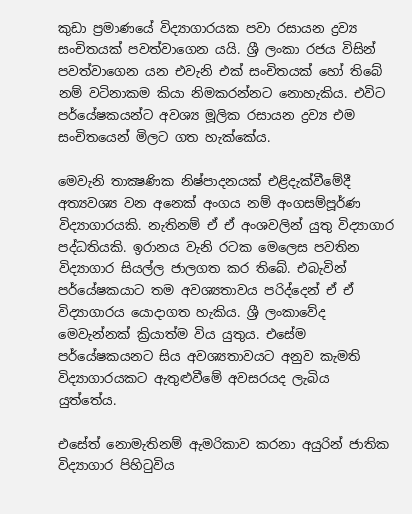කුඩා ප්‍රමාණයේ විද්‍යාගාරයක පවා රසායන ද්‍රව්‍ය සංචිතයක්‌ පවත්වාගෙන යයි. ශ්‍රී ලංකා රජය විසින් පවත්වාගෙන යන එවැනි එක්‌ සංචිතයක්‌ හෝ තිබේ නම් වටිනාකම කියා නිමකරන්නට නොහැකිය. එවිට පර්යේෂකයන්ට අවශ්‍ය මූලික රසායන ද්‍රව්‍ය එම සංචිතයෙන් මිලට ගත හැක්‌කේය.

මෙවැනි තාක්‍ෂණික නිෂ්පාදනයක්‌ එළිදැක්‌වීමේදී අත්‍යවශ්‍ය වන අනෙක්‌ අංගය නම් අංගසම්පූර්ණ විද්‍යාගාරයකි. නැතිනම් ඒ ඒ අංශවලින් යුතු විද්‍යාගාර පද්ධතියකි. ඉරානය වැනි රටක මෙලෙස පවතින විද්‍යාගාර සියල්ල ජාලගත කර තිබේ. එබැවින් පර්යේෂකයාට තම අවශ්‍යතාවය පරිද්දෙන් ඒ ඒ විද්‍යාගාරය යොදාගත හැකිය. ශ්‍රී ලංකාවේද මෙවැන්නක්‌ ක්‍රියාත්ම විය යුතුය. එසේම පර්යේෂකයනට සිය අවශ්‍යතාවයට අනුව කැමති විද්‍යාගාරයකට ඇතුළුවීමේ අවසරයද ලැබිය යුත්තේය.

එසේත් නොමැතිනම් ඇමරිකාව කරනා අයුරින් ජාතික විද්‍යාගාර පිහිටුවිය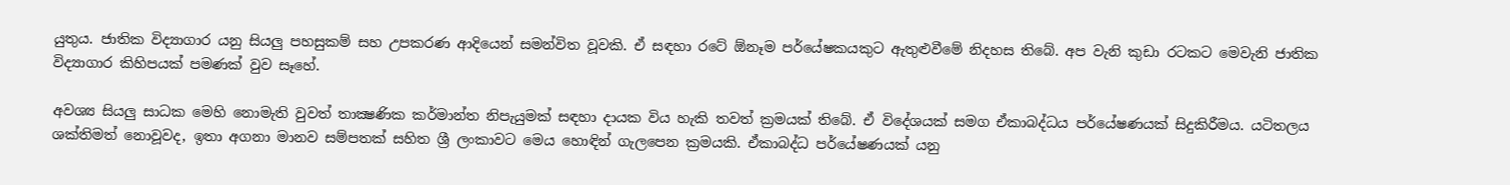යුතුය. ජාතික විද්‍යාගාර යනු සියලු පහසුකම් සහ උපකරණ ආදියෙන් සමන්විත වූවකි. ඒ සඳහා රටේ ඕනෑම පර්යේෂකයකුට ඇතුළුවීමේ නිදහස තිබේ. අප වැනි කුඩා රටකට මෙවැනි ජාතික විද්‍යාගාර කිහිපයක්‌ පමණක්‌ වුව සෑහේ.

අවශ්‍ය සියලු සාධක මෙහි නොමැති වුවත් තාක්‍ෂණික කර්මාන්ත නිපැයුමක්‌ සඳහා දායක විය හැකි තවත් ක්‍රමයක්‌ තිබේ. ඒ විදේශයක්‌ සමග ඒකාබද්ධය පර්යේෂණයක්‌ සිදුකිරීමය. යටිතලය ශක්‌තිමත් නොවූවද, ඉතා අගනා මානව සම්පතක්‌ සහිත ශ්‍රී ලංකාවට මෙය හොඳින් ගැලපෙන ක්‍රමයකි. ඒකාබද්ධ පර්යේෂණයක්‌ යනු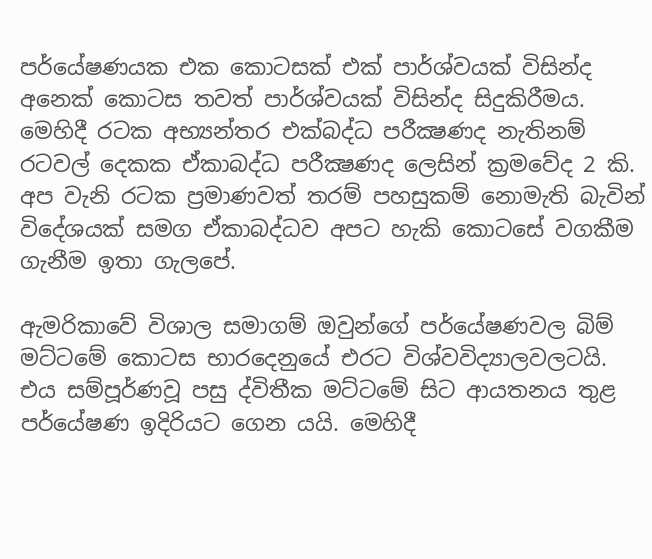පර්යේෂණයක එක කොටසක්‌ එක්‌ පාර්ශ්වයක්‌ විසින්ද අනෙක්‌ කොටස තවත් පාර්ශ්වයක්‌ විසින්ද සිදුකිරීමය. මෙහිදී රටක අභ්‍යන්තර එක්‌බද්ධ පරීක්‍ෂණද නැතිනම් රටවල් දෙකක ඒකාබද්ධ පරීක්‍ෂණද ලෙසින් ක්‍රමවේද 2 කි. අප වැනි රටක ප්‍රමාණවත් තරම් පහසුකම් නොමැති බැවින් විදේශයක්‌ සමග ඒකාබද්ධව අපට හැකි කොටසේ වගකීම ගැනීම ඉතා ගැලපේ.

ඇමරිකාවේ විශාල සමාගම් ඔවුන්ගේ පර්යේෂණවල බිම් මට්‌ටමේ කොටස භාරදෙනුයේ එරට විශ්වවිද්‍යාලවලටයි. එය සම්පූර්ණවූ පසු ද්විතීක මට්‌ටමේ සිට ආයතනය තුළ පර්යේෂණ ඉදිරියට ගෙන යයි. මෙහිදී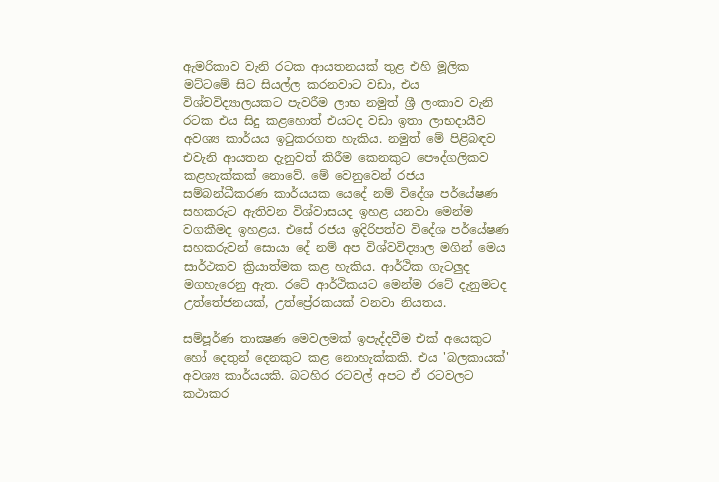ඇමරිකාව වැනි රටක ආයතනයක්‌ තුළ එහි මූලික මට්‌ටමේ සිට සියල්ල කරනවාට වඩා, එය විශ්වවිද්‍යාලයකට පැවරීම ලාභ නමුත් ශ්‍රී ලංකාව වැනි රටක එය සිදු කළහොත් එයටද වඩා ඉතා ලාභදායීව අවශ්‍ය කාර්යය ඉටුකරගත හැකිය. නමුත් මේ පිළිබඳව එවැනි ආයතන දැනුවත් කිරීම කෙනකුට පෞද්ගලිකව කළහැක්‌කක්‌ නොවේ. මේ වෙනුවෙන් රජය සම්බන්ධීකරණ කාර්යයක යෙදේ නම් විදේශ පර්යේෂණ සහකරුට ඇතිවන විශ්වාසයද ඉහළ යනවා මෙන්ම වගකීමද ඉහළය. එසේ රජය ඉදිරිපත්ව විදේශ පර්යේෂණ සහකරුවන් සොයා දේ නම් අප විශ්වවිද්‍යාල මගින් මෙය සාර්ථකව ක්‍රියාත්මක කළ හැකිය. ආර්ථික ගැටලුද මගහැරෙනු ඇත. රටේ ආර්ථිකයට මෙන්ම රටේ දැනුමටද උත්තේජනයක්‌, උත්ප්‍රේරකයක්‌ වනවා නියතය.

සම්පූර්ණ තාක්‍ෂණ මෙවලමක්‌ ඉපැද්දවීම එක්‌ අයෙකුට හෝ දෙතුන් දෙනකුට කළ නොහැක්‌කකි. එය 'බලකායක්‌' අවශ්‍ය කාර්යයකි. බටහිර රටවල් අපට ඒ රටවලට කථාකර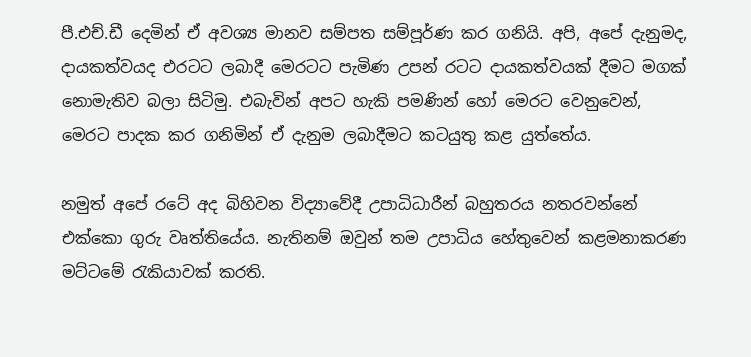පී.එච්.ඩී දෙමින් ඒ අවශ්‍ය මානව සම්පත සම්පූර්ණ කර ගනියි. අපි, අපේ දැනුමද, දායකත්වයද එරටට ලබාදී මෙරටට පැමිණ උපන් රටට දායකත්වයක්‌ දීමට මගක්‌ නොමැතිව බලා සිටිමු. එබැවින් අපට හැකි පමණින් හෝ මෙරට වෙනුවෙන්, මෙරට පාදක කර ගනිමින් ඒ දැනුම ලබාදීමට කටයුතු කළ යුත්තේය.

නමුත් අපේ රටේ අද බිහිවන විද්‍යාවේදී උපාධිධාරීන් බහුතරය නතරවන්නේ එක්‌කො ගුරු වෘත්තියේය. නැතිනම් ඔවුන් තම උපාධිය හේතුවෙන් කළමනාකරණ මට්‌ටමේ රැකියාවක්‌ කරති.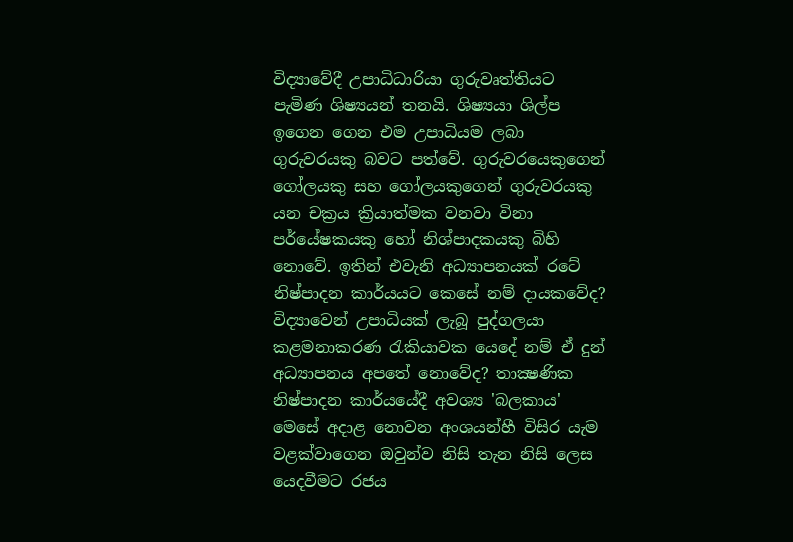විද්‍යාවේදී උපාධිධාරියා ගුරුවෘත්තියට පැමිණ ශිෂ්‍යයන් තනයි. ශිෂ්‍යයා ශිල්ප ඉගෙන ගෙන එම උපාධියම ලබා ගුරුවරයකු බවට පත්වේ. ගුරුවරයෙකුගෙන් ගෝලයකු සහ ගෝලයකුගෙන් ගුරුවරයකු යන චක්‍රය ක්‍රියාත්මක වනවා විනා පර්යේෂකයකු හෝ නිශ්පාදකයකු බිහි නොවේ. ඉතින් එවැනි අධ්‍යාපනයක්‌ රටේ නිෂ්පාදන කාර්යයට කෙසේ නම් දායකවේද? විද්‍යාවෙන් උපාධියක්‌ ලැබූ පුද්ගලයා කළමනාකරණ රැකියාවක යෙදේ නම් ඒ දුන් අධ්‍යාපනය අපතේ නොවේද? තාක්‍ෂණික නිෂ්පාදන කාර්යයේදී අවශ්‍ය 'බලකාය' මෙසේ අදාළ නොවන අංශයන්හී විසිර යැම වළක්‌වාගෙන ඔවුන්ව නිසි තැන නිසි ලෙස යෙදවීමට රජය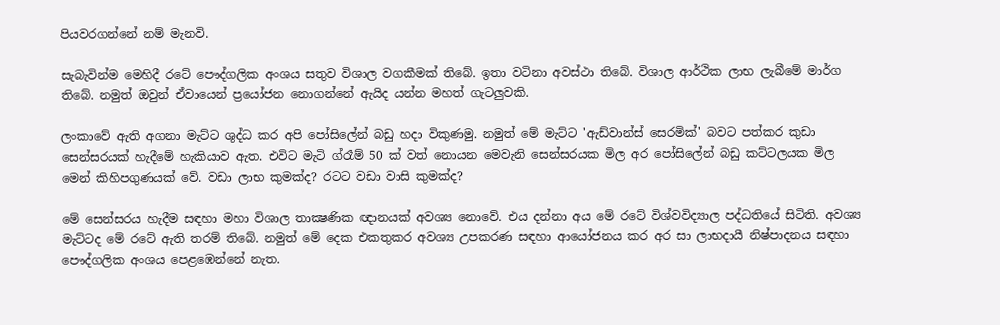පියවරගන්නේ නම් මැනවි.

සැබැවින්ම මෙහිදී රටේ පෞද්ගලික අංශය සතුව විශාල වගකීමක්‌ තිබේ. ඉතා වටිනා අවස්‌ථා තිබේ. විශාල ආර්ථික ලාභ ලැබීමේ මාර්ග තිබේ. නමුත් ඔවුන් ඒවායෙන් ප්‍රයෝජන නොගන්නේ ඇයිද යන්න මහත් ගැටලුවකි.

ලංකාවේ ඇති අගනා මැට්‌ට ශුද්ධ කර අපි පෝසිලේන් බඩු හදා විකුණමු. නමුත් මේ මැට්‌ට 'ඇඩ්වාන්ස්‌ සෙරමික්‌' බවට පත්කර කුඩා සෙන්සරයක්‌ හැදීමේ හැකියාව ඇත. එවිට මැටි ග්රෑම් 50 ක්‌ වත් නොයන මෙවැනි සෙන්සරයක මිල අර පෝසිලේන් බඩු කට්‌ටලයක මිල මෙන් කිහිපගුණයක්‌ වේ. වඩා ලාභ කුමක්‌ද? රටට වඩා වාසි කුමක්‌ද?

මේ සෙන්සරය හැදීම සඳහා මහා විශාල තාක්‍ෂණික ඥානයක්‌ අවශ්‍ය නොවේ. එය දන්නා අය මේ රටේ විශ්වවිද්‍යාල පද්ධතියේ සිටිති. අවශ්‍ය මැට්‌ටද මේ රටේ ඇති තරම් තිබේ. නමුත් මේ දෙක එකතුකර අවශ්‍ය උපකරණ සඳහා ආයෝජනය කර අර සා ලාභදායී නිෂ්පාදනය සඳහා පෞද්ගලික අංශය පෙළඹෙන්නේ නැත.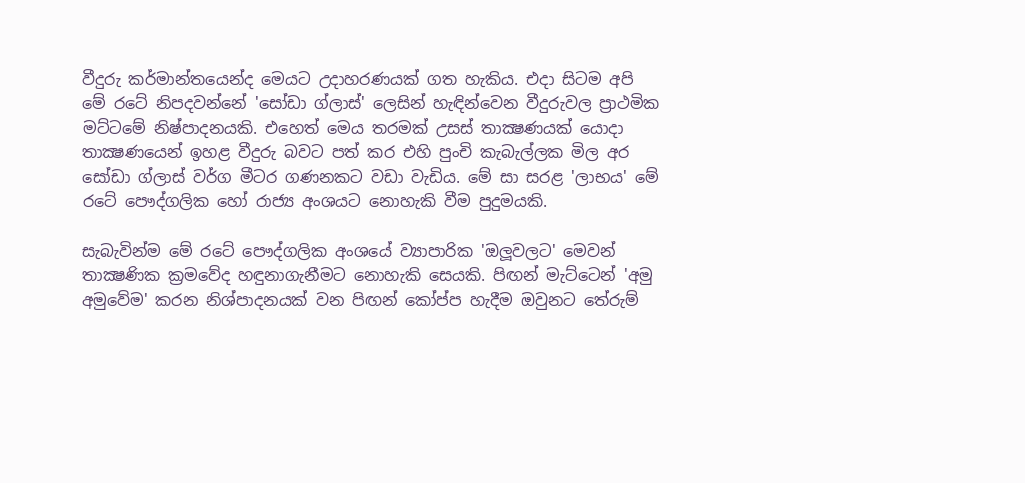වීදුරු කර්මාන්තයෙන්ද මෙයට උදාහරණයක්‌ ගත හැකිය. එදා සිටම අපි මේ රටේ නිපදවන්නේ 'සෝඩා ග්ලාස්‌' ලෙසින් හැඳින්වෙන වීදුරුවල ප්‍රාථමික මට්‌ටමේ නිෂ්පාදනයකි. එහෙත් මෙය තරමක්‌ උසස්‌ තාක්‍ෂණයක්‌ යොදා තාක්‍ෂණයෙන් ඉහළ වීදුරු බවට පත් කර එහි පුංචි කැබැල්ලක මිල අර සෝඩා ග්ලාස්‌ වර්ග මීටර ගණනකට වඩා වැඩිය. මේ සා සරළ 'ලාභය' මේ රටේ පෞද්ගලික හෝ රාජ්‍ය අංශයට නොහැකි වීම පුදුමයකි.

සැබැවින්ම මේ රටේ පෞද්ගලික අංශයේ ව්‍යාපාරික 'ඔලූවලට' මෙවන් තාක්‍ෂණික ක්‍රමවේද හඳුනාගැනීමට නොහැකි සෙයකි. පිඟන් මැට්‌ටෙන් 'අමු අමුවේම' කරන නිශ්පාදනයක්‌ වන පිඟන් කෝප්ප හැදීම ඔවුනට තේරුම්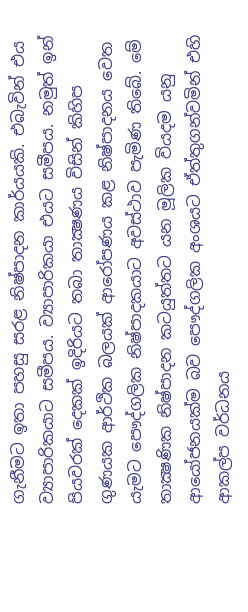ගැනීමට ඉතා පහසු සරළ නිෂ්පාදන කාර්යයකි. එබැවින් එය ව්‍යාපාරිකයාට සමීපය. ව්‍යාපාරිකයා එයට සමීපය. නමුත් ඉන් පියවරක්‌ දෙකක්‌ ඉදිරියට තබා තාක්‍ෂණය විසින් කිහිප ගුණයක ආර්ථික බලයක්‌ ආරෝපණය කළ නිෂ්පාදනය වෙත යැමට පෞද්ගලික නිෂ්පාදකයාට අවස්‌ථාව පැමිණ තිබේ. මේ තාක්‍ෂණික නිෂ්පාදන කටයුත්තට යන මූලික වියදම යනු ආයෝජනයක්‌ම බව පෞද්ගලික අංශයට ඒත්තුගන්වමින් එහි ආකල්ප වර්ධනය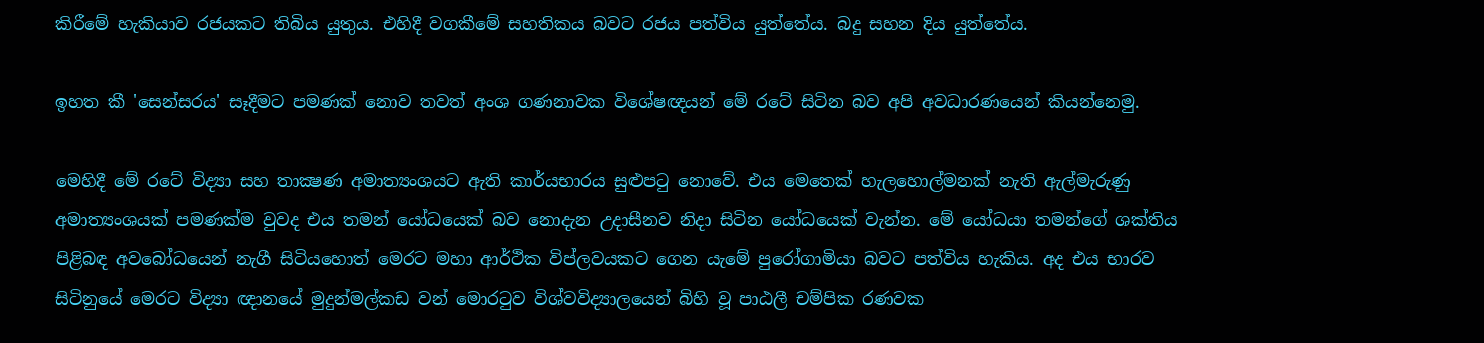කිරීමේ හැකියාව රජයකට තිබිය යුතුය. එහිදී වගකීමේ සහතිකය බවට රජය පත්විය යුත්තේය. බදු සහන දිය යුත්තේය.

ඉහත කී 'සෙන්සරය' සෑදීමට පමණක්‌ නොව තවත් අංශ ගණනාවක විශේෂඥයන් මේ රටේ සිටින බව අපි අවධාරණයෙන් කියන්නෙමු.

මෙහිදී මේ රටේ විද්‍යා සහ තාක්‍ෂණ අමාත්‍යංශයට ඇති කාර්යභාරය සුළුපටු නොවේ. එය මෙතෙක්‌ හැලහොල්මනක්‌ නැති ඇල්මැරුණු අමාත්‍යංශයක්‌ පමණක්‌ම වුවද එය තමන් යෝධයෙක්‌ බව නොදැන උදාසීනව නිදා සිටින යෝධයෙක්‌ වැන්න. මේ යෝධයා තමන්ගේ ශක්‌තිය පිළිබඳ අවබෝධයෙන් නැගී සිටියහොත් මෙරට මහා ආර්ථික විප්ලවයකට ගෙන යැමේ පුරෝගාමියා බවට පත්විය හැකිය. අද එය භාරව සිටිනුයේ මෙරට විද්‍යා ඥානයේ මුදුන්මල්කඩ වන් මොරටුව විශ්වවිද්‍යාලයෙන් බිහි වූ පාඨලී චම්පික රණවක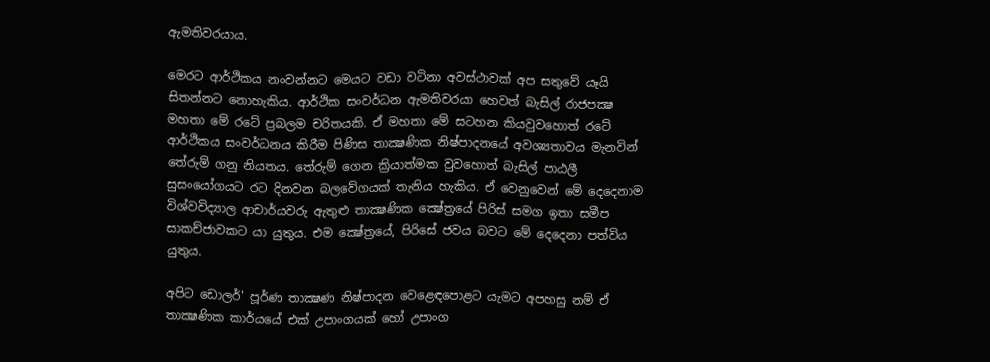ඇමතිවරයාය.

මෙරට ආර්ථිකය නංවන්නට මෙයට වඩා වටිනා අවස්‌ථාවක්‌ අප සතුවේ යෑයි සිතන්නට නොහැකිය. ආර්ථික සංවර්ධන ඇමතිවරයා හෙවත් බැසිල් රාජපක්‍ෂ මහතා මේ රටේ ප්‍රබලම චරිතයකි. ඒ මහතා මේ සටහන කියවුවහොත් රටේ ආර්ථිකය සංවර්ධනය කිරීම පිණිස තාක්‍ෂණික නිෂ්පාදනයේ අවශ්‍යතාවය මැනවින් තේරුම් ගනු නියතය. තේරුම් ගෙන ක්‍රියාත්මක වුවහොත් බැසිල් පාඨලී සුසංයෝගයට රට දිනවන බලවේගයක්‌ තැනිය හැකිය. ඒ වෙනුවෙන් මේ දෙදෙනාම විශ්වවිද්‍යාල ආචාර්යවරු ඇතුළු තාක්‍ෂණික ක්‍ෂේත්‍රයේ පිරිස්‌ සමග ඉතා සමීප සාකච්ජාවකට යා යුතුය. එම ක්‍ෂේත්‍රයේ, පිරිසේ ජවය බවට මේ දෙදෙනා පත්විය යුතුය.

අපිට ඩොලර්' පූර්ණ තාක්‍ෂණ නිෂ්පාදන වෙළෙඳපොළට යැමට අපහසු නම් ඒ තාක්‍ෂණික කාර්යයේ එක්‌ උපාංගයක්‌ හෝ උපාංග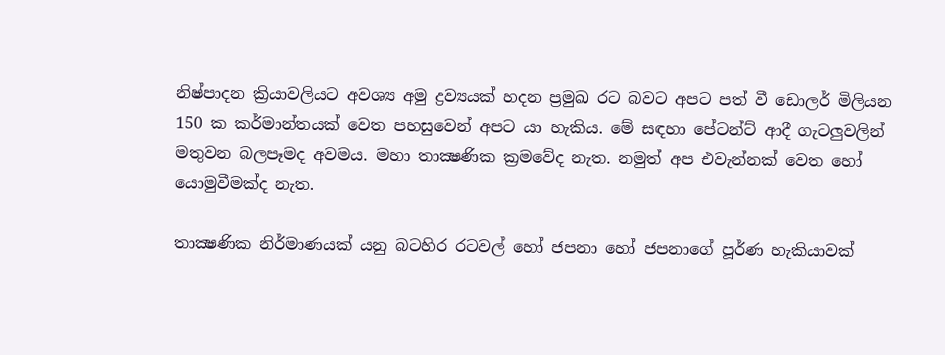නිෂ්පාදන ක්‍රියාවලියට අවශ්‍ය අමු ද්‍රව්‍යයක්‌ හදන ප්‍රමුඛ රට බවට අපට පත් වී ඩොලර් මිලියන 150 ක කර්මාන්තයක්‌ වෙත පහසුවෙන් අපට යා හැකිය. මේ සඳහා පේටන්ට්‌ ආදී ගැටලුවලින් මතුවන බලපෑමද අවමය. මහා තාක්‍ෂණික ක්‍රමවේද නැත. නමුත් අප එවැන්නක්‌ වෙත හෝ යොමුවීමක්‌ද නැත.

තාක්‍ෂණික නිර්මාණයක්‌ යනු බටහිර රටවල් හෝ ජපනා හෝ ජපනාගේ පූර්ණ හැකියාවක්‌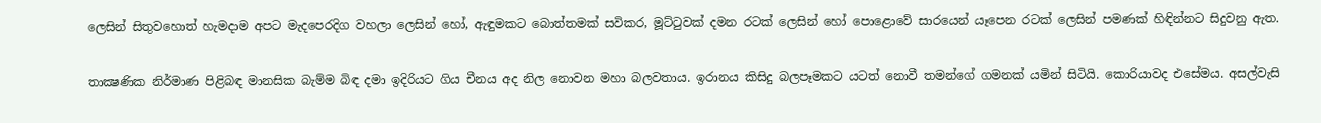ලෙසින් සිතුවහොත් හැමදාම අපට මැදපෙරදිග වහලා ලෙසින් හෝ, ඇඳුමකට බොත්තමක්‌ සවිකර, මූට්‌ටුවක්‌ දමන රටක්‌ ලෙසින් හෝ පොළොවේ සාරයෙන් යෑපෙන රටක්‌ ලෙසින් පමණක්‌ හිඳින්නට සිදුවනු ඇත.

තාක්‍ෂණික නිර්මාණ පිළිබඳ මානසික බැම්ම බිඳ දමා ඉදිරියට ගිය චීනය අද නිල නොවන මහා බලවතාය. ඉරානය කිසිදු බලපෑමකට යටත් නොවී තමන්ගේ ගමනක්‌ යමින් සිටියි. කොරියාවද එසේමය. අසල්වැසි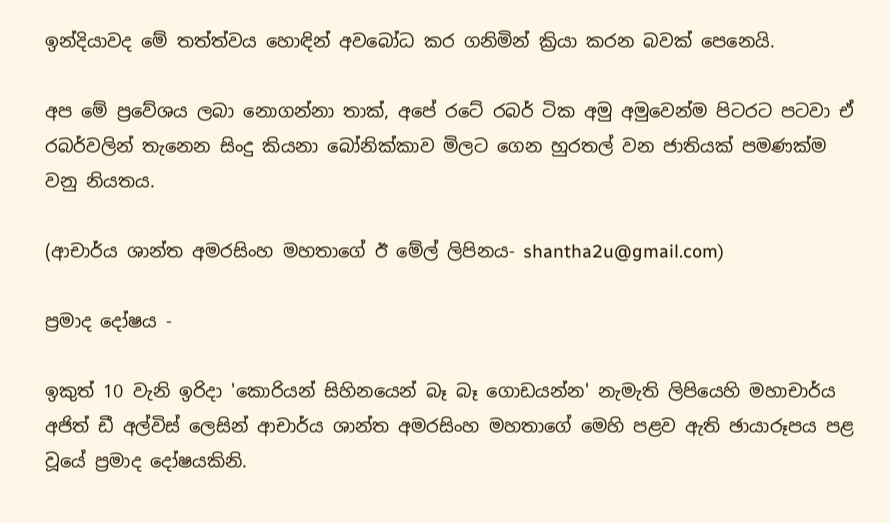ඉන්දියාවද මේ තත්ත්වය හොඳින් අවබෝධ කර ගනිමින් ක්‍රියා කරන බවක්‌ පෙනෙයි.

අප මේ ප්‍රවේශය ලබා නොගන්නා තාක්‌, අපේ රටේ රබර් ටික අමු අමුවෙන්ම පිටරට පටවා ඒ රබර්වලින් තැනෙන සිංදු කියනා බෝනික්‌කාව මිලට ගෙන හුරතල් වන ජාතියක්‌ පමණක්‌ම වනු නියතය.

(ආචාර්ය ශාන්ත අමරසිංහ මහතාගේ ඊ මේල් ලිපිනය- shantha2u@gmail.com)

ප්‍රමාද දෝෂය -

ඉකුත් 10 වැනි ඉරිදා 'කොරියන් සිහිනයෙන් බෑ බෑ ගොඩයන්න' නැමැති ලිපියෙහි මහාචාර්ය අජිත් ඩී අල්විස්‌ ලෙසින් ආචාර්ය ශාන්ත අමරසිංහ මහතාගේ මෙහි පළව ඇති ඡායාරූපය පළ වූයේ ප්‍රමාද දෝෂයකිනි.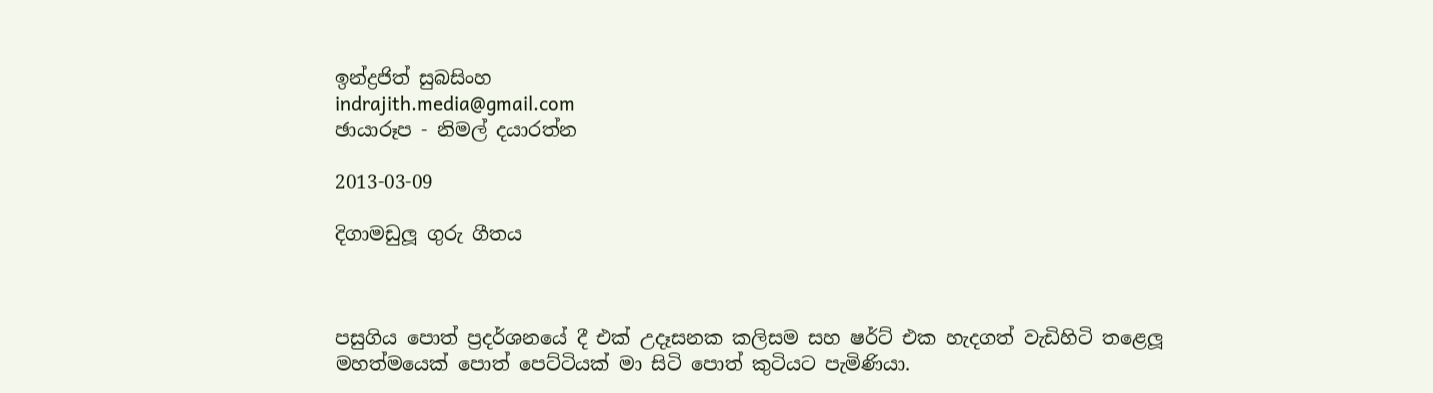ඉන්ද්‍රජිත් සුබසිංහ
indrajith.media@gmail.com
ඡායාරූප - නිමල් දයාරත්න

2013-03-09

දිගාමඩුලූ ගුරු ගීතය



පසුගිය පොත් ප්‍රදර්ශනයේ දී එක් උදෑසනක කලිසම සහ ෂර්ට් එක හැදගත් වැඩිහිටි තළෙලූ මහත්මයෙක් පොත් පෙට්ටියක් මා සිටි පොත් කුටියට පැමිණියා.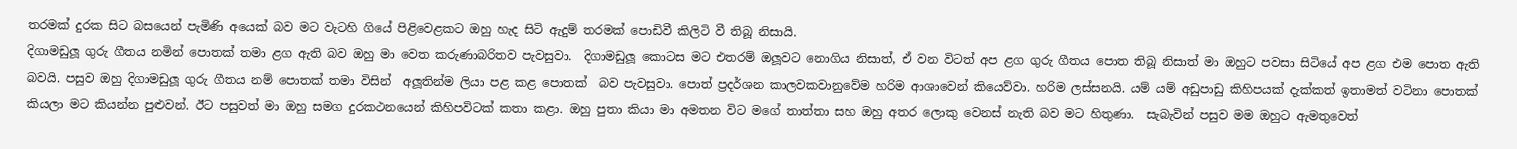තරමක් දුරක සිට බසයෙන් පැමිණි අයෙක් බව මට වැටහි ගියේ පිළිවෙළකට ඔහු හැද සිටි ඇදුම් තරමක් පොඩිවී කිලිටි වී තිබූ නිසායි.
දිගාමඩුලූ ගුරු ගීතය නමින් පොතක් තමා ළග ඇති බව ඔහු මා වෙත කරුණාබරිතව පැවසුවා.  දිගාමඩුලූ කොටස මට එතරම් ඔලූවට නොගිය නිසාත්, ඒ වන විටත් අප ළග ගුරු ගීතය පොත තිබූ නිසාත් මා ඔහුට පවසා සිටියේ අප ළග එම පොත ඇති බවයි. පසුව ඔහු දිගාමඩුලූ ගුරු ගීතය නම් පොතක් තමා විසින්  අලූතින්ම ලියා පළ කළ පොතක්  බව පැවසුවා. පොත් ප්‍රදර්ශන කාලවකවානුවේම හරිම ආශාවෙන් කියෙව්වා. හරිම ලස්සනයි. යම් යම් අඩුපාඩු කිහිපයක් දැක්කත් ඉතාමත් වටිනා පොතක් කියලා මට කියන්න පුළුවන්. ඊට පසුවත් මා ඔහු සමග දුරකථනයෙන් කිහිපවිටක් කතා කළා. ඔහු පුතා කියා මා අමතන විට මගේ තාත්තා සහ ඔහු අතර ලොකු වෙනස් නැති බව මට හිතුණා.  සැබැවින් පසුව මම ඔහුට ඇමතුවෙත්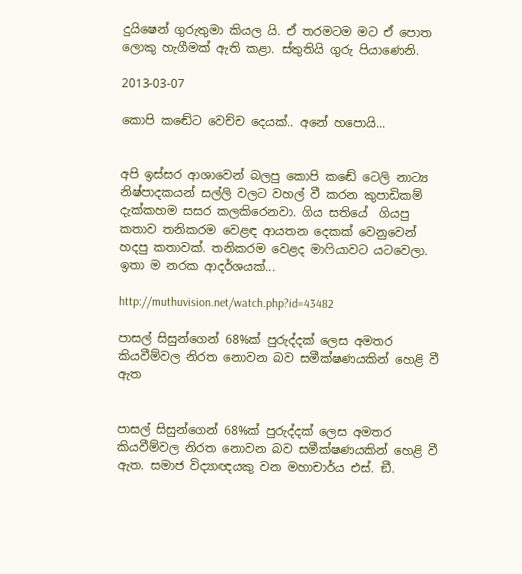දුයිෂෙන් ගුරුතුමා කියල යි. ඒ තරමටම මට ඒ පොත ලොකු හැගීමක් ඇති කළා. ස්තුතියි ගුරු පියාණෙනි.

2013-03-07

කොපි කඬේට වෙච්ච දෙයක්.. අනේ හපොයි...


අපි ඉස්සර ආශාවෙන් බලපු කොපි කඬේ ටෙලි නාට්‍ය නිෂ්පාදකයන් සල්ලි වලට වහල් වී කරන කුපාඩිකම් දැක්කහම සසර කලකිරෙනවා. ගිය සතියේ  ගියපු කතාව තනිකරම වෙළඳ ආයතන දෙකක් වෙනුවෙන් හදපු කතාවක්. තනිකරම වෙළද මාෆියාවට යටවෙලා. ඉතා ම නරක ආදර්ශයක්...

http://muthuvision.net/watch.php?id=43482

පාසල් සිසුන්ගෙන් 68%ක් පුරුද්දක් ලෙස අමතර කියවීම්වල නිරත නොවන බව සමීක්ෂණයකින් හෙළි වී ඇත


පාසල් සිසුන්ගෙන් 68%ක් පුරුද්දක් ලෙස අමතර කියවීම්වල නිරත නොවන බව සමීක්ෂණයකින් හෙළි වී ඇත. සමාජ විද්‍යාඥයකු වන මහාචාර්ය එස්. ඞී.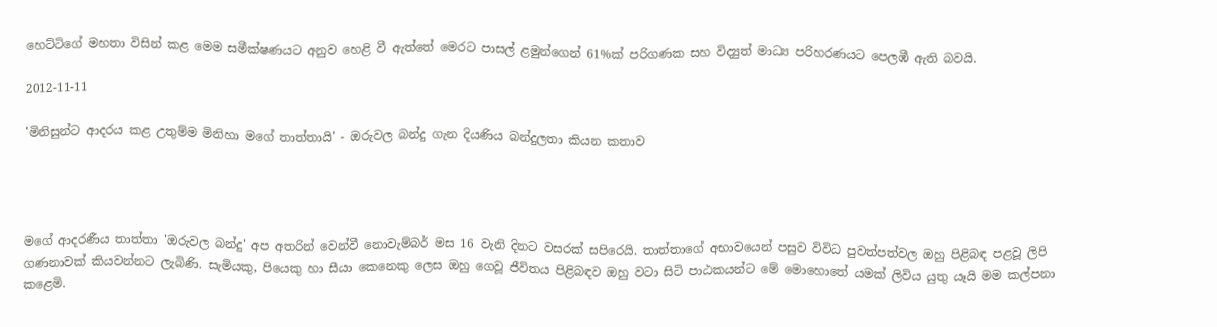හෙට්ටිගේ මහතා විසින් කළ මෙම සමීක්ෂණයට අනුව හෙළි වී ඇත්තේ මෙරට පාසල් ළමුන්ගෙන් 61%ක් පරිගණක සහ විද්‍යුත් මාධ්‍ය පරිහරණයට පෙලඹී ඇති බවයි.

2012-11-11

'මිනිසුන්ට ආදරය කළ උතුම්ම මිනිහා මගේ තාත්තායි' - ඔරුවල බන්දු ගැන දියණිය බන්දුලතා කියන කතාව




මගේ ආදරණීය තාත්තා 'ඔරුවල බන්දු' අප අතරින් වෙන්වී නොවැම්බර් මස 16 වැනි දිනට වසරක්‌ සපිරෙයි. තාත්තාගේ අභාවයෙන් පසුව විවිධ පුවත්පත්වල ඔහු පිළිබඳ පළවූ ලිපි ගණනාවක්‌ කියවන්නට ලැබිණි. සැමියකු, පියෙකු හා සීයා කෙනෙකු ලෙස ඔහු ගෙවූ ජීවිතය පිළිබඳව ඔහු වටා සිටි පාඨකයන්ට මේ මොහොතේ යමක්‌ ලිවිය යුතු යෑයි මම කල්පනා කළෙමි.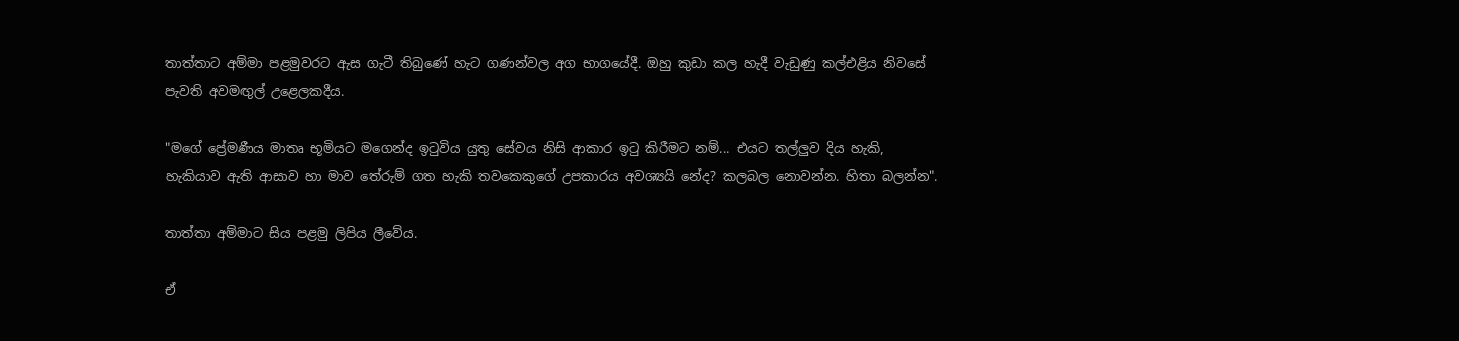තාත්තාට අම්මා පළමුවරට ඇස ගැටී තිබුණේ හැට ගණන්වල අග භාගයේදී. ඔහු කුඩා කල හැදී වැඩුණු කල්එළිය නිවසේ පැවති අවමඟුල් උළෙලකදීය.

"මගේ ප්‍රේමණීය මාතෘ භූමියට මගෙන්ද ඉටුවිය යුතු සේවය නිසි ආකාර ඉටු කිරීමට නම්... එයට තල්ලුව දිය හැකි, හැකියාව ඇති ආසාව හා මාව තේරුම් ගත හැකි තවකෙකුගේ උපකාරය අවශ්‍යයි නේද? කලබල නොවන්න. හිතා බලන්න".

තාත්තා අම්මාට සිය පළමු ලිපිය ලීවේය.

ඒ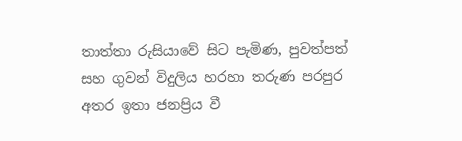තාත්තා රුසියාවේ සිට පැමිණ, පුවත්පත් සහ ගුවන් විදුලිය හරහා තරුණ පරපුර අතර ඉතා ජනප්‍රිය වී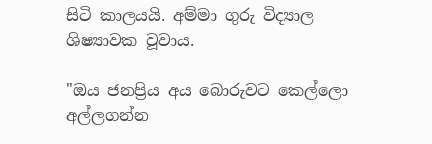සිටි කාලයයි. අම්මා ගුරු විද්‍යාල ශිෂ්‍යාවක වූවාය.

"ඔය ජනප්‍රිය අය බොරුවට කෙල්ලො අල්ලගන්න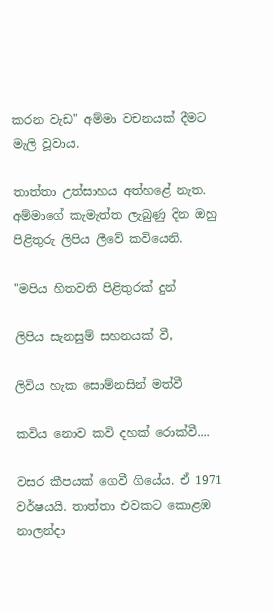කරන වැඩ" අම්මා වචනයක්‌ දීමට මැලි වූවාය.

තාත්තා උත්සාහය අත්හළේ නැත. අම්මාගේ කැමැත්ත ලැබුණු දින ඔහු පිළිතුරු ලිපිය ලීවේ කවියෙනි.

"මපිය හිතවති පිළිතුරක්‌ දුන්

ලිපිය සැනසුම් සහනයක්‌ වී,

ලිවිය හැක සොම්නසින් මත්වී

කවිය නොව කවි දහක්‌ රොක්‌වී....

වසර කීපයක්‌ ගෙවී ගියේය. ඒ 1971 වර්ෂයයි. තාත්තා එවකට කොළඹ නාලන්දා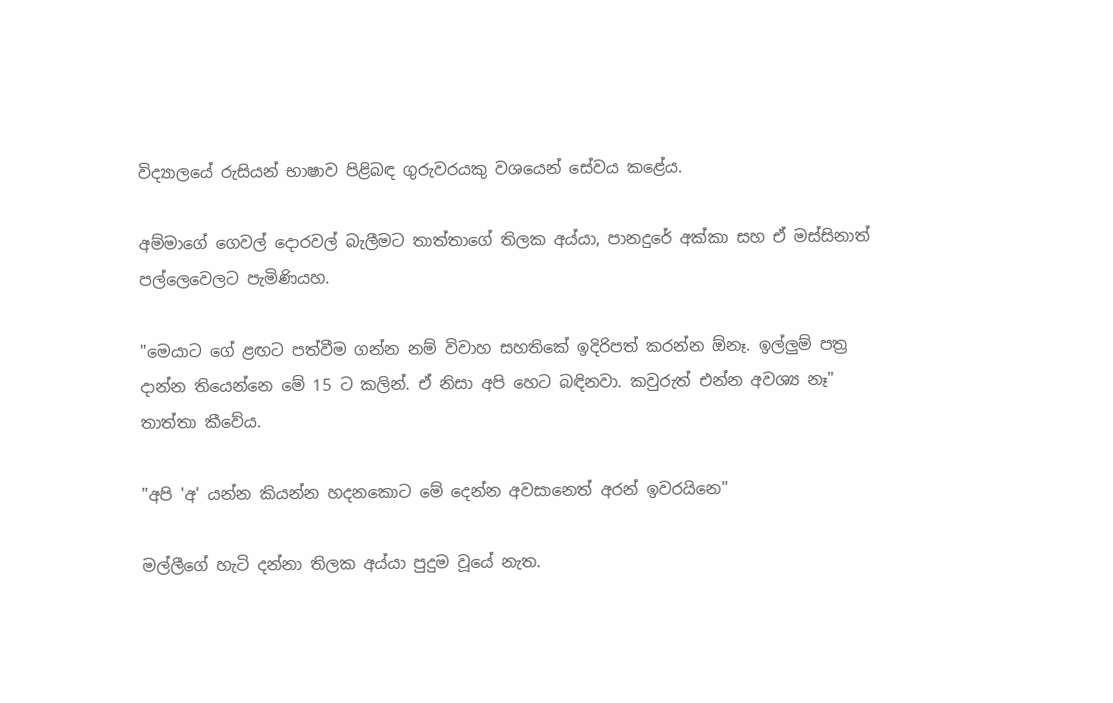විද්‍යාලයේ රුසියන් භාෂාව පිළිබඳ ගුරුවරයකු වශයෙන් සේවය කළේය.

අම්මාගේ ගෙවල් දොරවල් බැලීමට තාත්තාගේ තිලක අය්යා, පානදුරේ අක්‌කා සහ ඒ මස්‌සිනාත් පල්ලෙවෙලට පැමිණියහ.

"මෙයාට ගේ ළඟට පත්වීම ගන්න නම් විවාහ සහතිකේ ඉදිරිපත් කරන්න ඕනෑ. ඉල්ලුම් පත්‍ර දාන්න තියෙන්නෙ මේ 15 ට කලින්. ඒ නිසා අපි හෙට බඳිනවා. කවුරුත් එන්න අවශ්‍ය නෑ" තාත්තා කීවේය.

"අපි 'අ' යන්න කියන්න හදනකොට මේ දෙන්න අවසානෙත් අරන් ඉවරයිනෙ"

මල්ලීගේ හැටි දන්නා තිලක අය්යා පුදුම වූයේ නැත.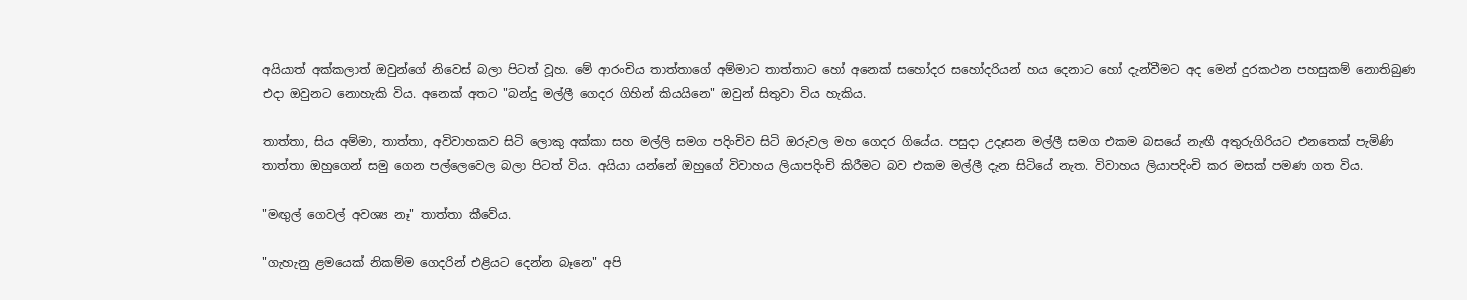අයියාත් අක්‌කලාත් ඔවුන්ගේ නිවෙස්‌ බලා පිටත් වූහ. මේ ආරංචිය තාත්තාගේ අම්මාට තාත්තාට හෝ අනෙක්‌ සහෝදර සහෝදරියන් හය දෙනාට හෝ දැන්වීමට අද මෙන් දුරකථන පහසුකම් නොතිබුණ එදා ඔවුනට නොහැකි විය. අනෙක්‌ අතට "බන්දු මල්ලී ගෙදර ගිහින් කියයිනෙ" ඔවුන් සිතුවා විය හැකිය.

තාත්තා, සිය අම්මා, තාත්තා, අවිවාහකව සිටි ලොකු අක්‌කා සහ මල්ලි සමග පදිංචිව සිටි ඔරුවල මහ ගෙදර ගියේය. පසුදා උදෑසන මල්ලී සමග එකම බසයේ නැඟී අතුරුගිරියට එනතෙක්‌ පැමිණි තාත්තා ඔහුගෙන් සමු ගෙන පල්ලෙවෙල බලා පිටත් විය. අයියා යන්නේ ඔහුගේ විවාහය ලියාපදිංචි කිරීමට බව එකම මල්ලී දැන සිටියේ නැත. විවාහය ලියාපදිංචි කර මසක්‌ පමණ ගත විය.

"මඟුල් ගෙවල් අවශ්‍ය නෑ" තාත්තා කීවේය.

"ගැහැනු ළමයෙක්‌ නිකම්ම ගෙදරින් එළියට දෙන්න බෑනෙ" අපි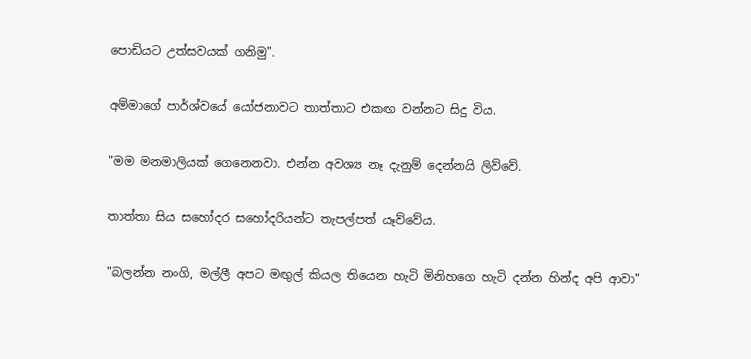පොඩියට උත්සවයක්‌ ගනිමු".

අම්මාගේ පාර්ශ්වයේ යෝජනාවට තාත්තාට එකඟ වන්නට සිදු විය.

"මම මනමාලියක්‌ ගෙනෙනවා. එන්න අවශ්‍ය නෑ දැනුම් දෙන්නයි ලිව්වේ.

තාත්තා සිය සහෝදර සහෝදරියන්ට තැපල්පත් යෑව්වේය.

"බලන්න නංගි, මල්ලී අපට මඟුල් කියල තියෙන හැටි මිනිහගෙ හැටි දන්න හින්ද අපි ආවා"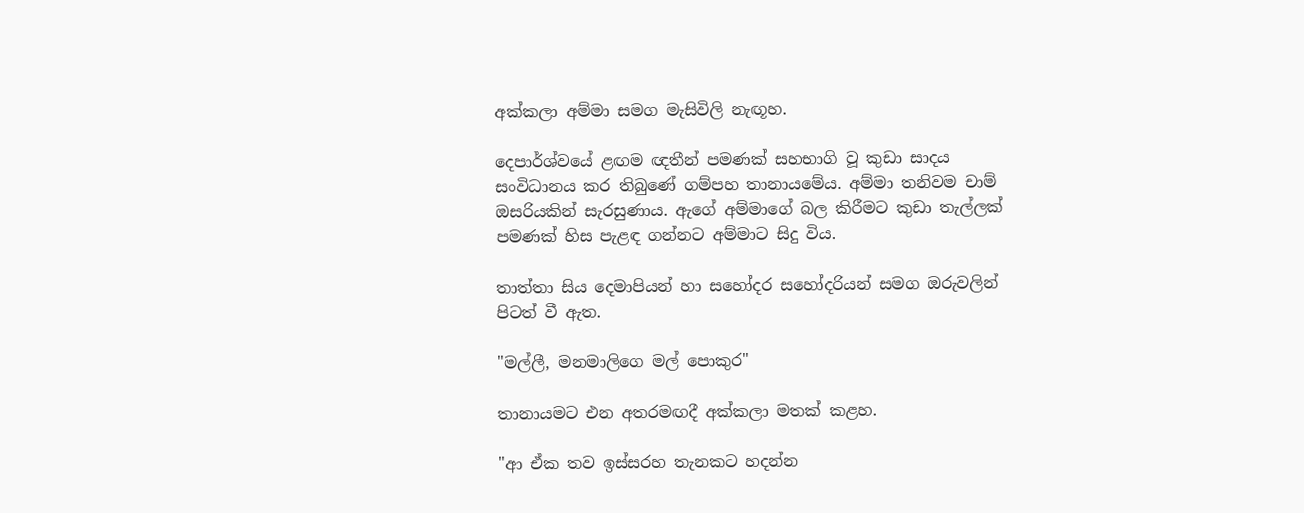අක්‌කලා අම්මා සමග මැසිවිලි නැඟූහ.

දෙපාර්ශ්වයේ ළඟම ඥතීන් පමණක්‌ සහභාගි වූ කුඩා සාදය සංවිධානය කර තිබුණේ ගම්පහ තානායමේය. අම්මා තනිවම චාම් ඔසරියකින් සැරසුණාය. ඇගේ අම්මාගේ බල කිරීමට කුඩා තැල්ලක්‌ පමණක්‌ හිස පැළඳ ගන්නට අම්මාට සිදු විය.

තාත්තා සිය දෙමාපියන් හා සහෝදර සහෝදරියන් සමග ඔරුවලින් පිටත් වී ඇත.

"මල්ලී, මනමාලිගෙ මල් පොකුර"

තානායමට එන අතරමඟදී අක්‌කලා මතක්‌ කළහ.

"ආ ඒක තව ඉස්‌සරහ තැනකට හදන්න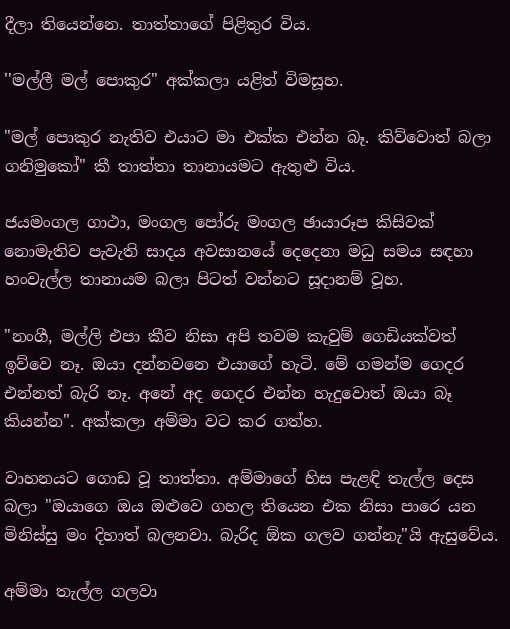දීලා තියෙන්නෙ. තාත්තාගේ පිළිතුර විය.

''මල්ලී මල් පොකුර" අක්‌කලා යළිත් විමසූහ.

"මල් පොකුර නැතිව එයාට මා එක්‌ක එන්න බෑ. කිව්වොත් බලා ගනිමුකෝ" කී තාත්තා තානායමට ඇතුළු විය.

ජයමංගල ගාථා, මංගල පෝරු මංගල ඡායාරූප කිසිවක්‌ නොමැතිව පැවැති සාදය අවසානයේ දෙදෙනා මධු සමය සඳහා හංවැල්ල තානායම බලා පිටත් වන්නට සූදානම් වූහ.

"නංගී, මල්ලි එපා කීව නිසා අපි තවම කැවුම් ගෙඩියක්‌වත් ඉව්වෙ නෑ. ඔයා දන්නවනෙ එයාගේ හැටි. මේ ගමන්ම ගෙදර එන්නත් බැරි නෑ. අනේ අද ගෙදර එන්න හැදුවොත් ඔයා බෑ කියන්න". අක්‌කලා අම්මා වට කර ගත්හ.

වාහනයට ගොඩ වූ තාත්තා. අම්මාගේ හිස පැළඳි තැල්ල දෙස බලා "ඔයාගෙ ඔය ඔළුවෙ ගහල තියෙන එක නිසා පාරෙ යන මිනිස්‌සු මං දිහාත් බලනවා. බැරිද ඕක ගලව ගන්නැ"යි ඇසුවේය.

අම්මා තැල්ල ගලවා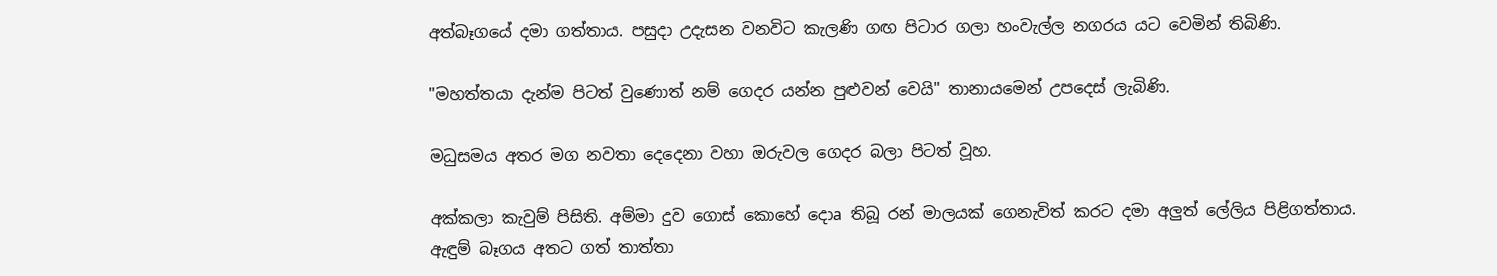අත්බෑගයේ දමා ගත්තාය. පසුදා උදැසන වනවිට කැලණි ගඟ පිටාර ගලා හංවැල්ල නගරය යට වෙමින් තිබිණි.

"මහත්තයා දැන්ම පිටත් වුණොත් නම් ගෙදර යන්න පුළුවන් වෙයි" තානායමෙන් උපදෙස්‌ ලැබිණි.

මධුසමය අතර මග නවතා දෙදෙනා වහා ඔරුවල ගෙදර බලා පිටත් වූහ.

අක්‌කලා කැවුම් පිසිති. අම්මා දුව ගොස්‌ කොහේ දොa තිබූ රන් මාලයක්‌ ගෙනැවිත් කරට දමා අලුත් ලේලිය පිළිගත්තාය. ඇඳුම් බෑගය අතට ගත් තාත්තා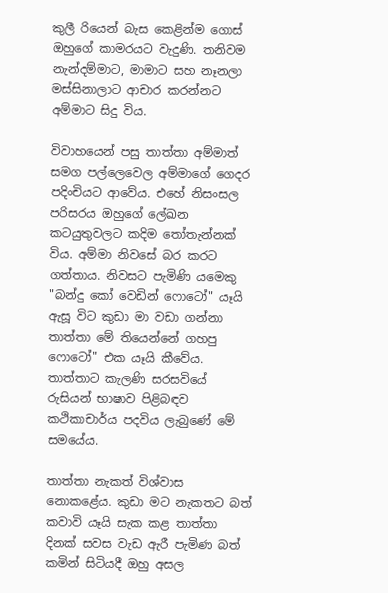කුලී රියෙන් බැස කෙළින්ම ගොස්‌ ඔහුගේ කාමරයට වැදුණි. තනිවම නැන්දම්මාට, මාමාට සහ නෑනලා මස්‌සිනාලාට ආචාර කරන්නට අම්මාට සිදු විය.

විවාහයෙන් පසු තාත්තා අම්මාත් සමග පල්ලෙවෙල අම්මාගේ ගෙදර පදිංචියට ආවේය. එහේ නිසංසල පරිසරය ඔහුගේ ලේඛන කටයුතුවලට කදිම තෝතැන්නක්‌ විය. අම්මා නිවසේ බර කරට ගත්තාය. නිවසට පැමිණි යමෙකු "බන්දු කෝ වෙඩින් ෆොටෝ" යෑයි ඇසූ විට කුඩා මා වඩා ගන්නා තාත්තා මේ තියෙන්නේ ගහපු ෆොටෝ" එක යෑයි කීවේය. තාත්තාට කැලණි සරසවියේ රුසියන් භාෂාව පිළිබඳව කථිකාචාර්ය පදවිය ලැබුණේ මේ සමයේය.

තාත්තා නැකත් විශ්වාස නොකළේය. කුඩා මට නැකතට බත් කවාවි යෑයි සැක කළ තාත්තා දිනක්‌ සවස වැඩ ඇරී පැමිණ බත් කමින් සිටියදී ඔහු අසල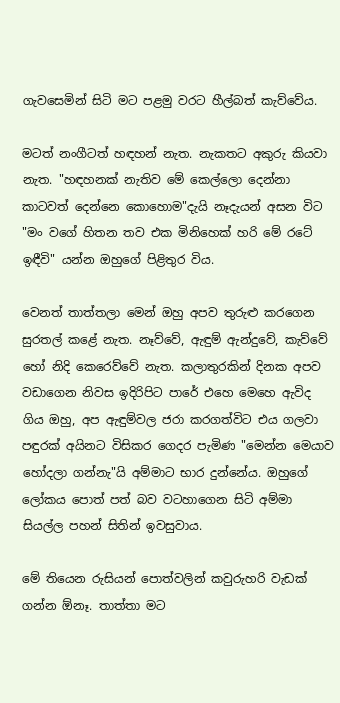ගැවසෙමින් සිටි මට පළමු වරට හීල්බත් කැව්වේය.

මටත් නංගීටත් හඳහන් නැත. නැකතට අකුරු කියවා නැත. "හඳහනක්‌ නැතිව මේ කෙල්ලො දෙන්නා කාටවත් දෙන්නෙ කොහොම"දැයි නෑදැයන් අසන විට "මං වගේ හිතන තව එක මිනිහෙක්‌ හරි මේ රටේ ඉඳීවි" යන්න ඔහුගේ පිළිතුර විය.

වෙනත් තාත්තලා මෙන් ඔහු අපව තුරුළු කරගෙන සුරතල් කළේ නැත. නෑව්වේ, ඇඳුම් ඇන්දුවේ, කැව්වේ හෝ නිදි කෙරෙව්වේ නැත. කලාතුරකින් දිනක අපව වඩාගෙන නිවස ඉදිරිපිට පාරේ එහෙ මෙහෙ ඇවිද ගිය ඔහු, අප ඇඳුම්වල ජරා කරගත්විට එය ගලවා පඳුරක්‌ අයිනට විසිකර ගෙදර පැමිණ "මෙන්න මෙයාව හෝදලා ගන්නැ"යි අම්මාට භාර දුන්නේය. ඔහුගේ ලෝකය පොත් පත් බව වටහාගෙන සිටි අම්මා සියල්ල පහන් සිතින් ඉවසුවාය.

මේ තියෙන රුසියන් පොත්වලින් කවුරුහරි වැඩක්‌ ගන්න ඕනෑ. තාත්තා මට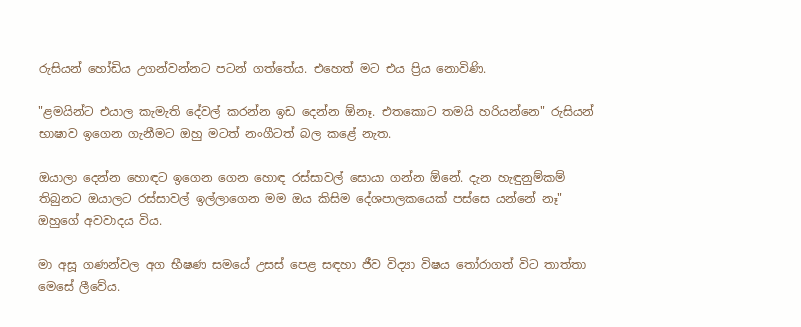රුසියන් හෝඩිය උගන්වන්නට පටන් ගත්තේය. එහෙත් මට එය ප්‍රිය නොවිණි.

"ළමයින්ට එයාල කැමැති දේවල් කරන්න ඉඩ දෙන්න ඕනෑ. එතකොට තමයි හරියන්නෙ" රුසියන් භාෂාව ඉගෙන ගැනීමට ඔහු මටත් නංගීටත් බල කළේ නැත.

ඔයාලා දෙන්න හොඳට ඉගෙන ගෙන හොඳ රස්‌සාවල් සොයා ගන්න ඕනේ. දැන හැඳුනුම්කම් තිබුනට ඔයාලට රස්‌සාවල් ඉල්ලාගෙන මම ඔය කිසිම දේශපාලකයෙක්‌ පස්‌සෙ යන්නේ නෑ" ඔහුගේ අවවාදය විය.

මා අසූ ගණන්වල අග භීෂණ සමයේ උසස්‌ පෙළ සඳහා ජීව විද්‍යා විෂය තෝරාගත් විට තාත්තා මෙසේ ලීවේය.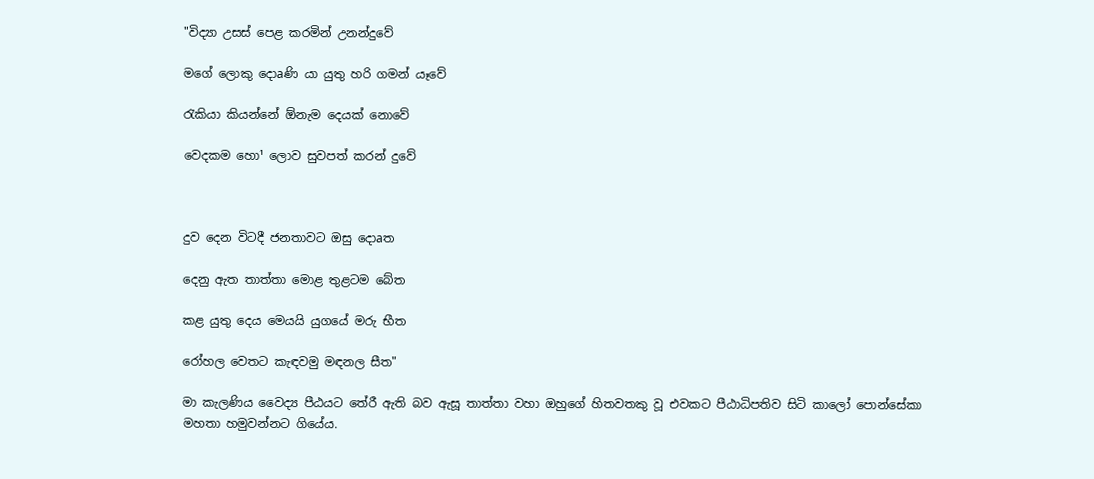"විද්‍යා උසස්‌ පෙළ කරමින් උනන්දුවේ

මගේ ලොකු දොaණි යා යුතු හරි ගමන් යෑවේ

රැකියා කියන්නේ ඕනැම දෙයක්‌ නොවේ

වෙදකම හො¹ ලොව සුවපත් කරන් දුවේ



දුව දෙන විටදී ජනතාවට ඔසු දොaත

දෙනු ඇත තාත්තා මොළ තුළටම බේත

කළ යුතු දෙය මෙයයි යුගයේ මරු භීත

රෝහල වෙතට කැඳවමු මඳනල සීත"

මා කැලණිය වෛද්‍ය පීඨයට තේරී ඇති බව ඇසූ තාත්තා වහා ඔහුගේ හිතවතකු වූ එවකට පීඨාධිපතිව සිටි කාලෝ පොන්සේකා මහතා හමුවන්නට ගියේය.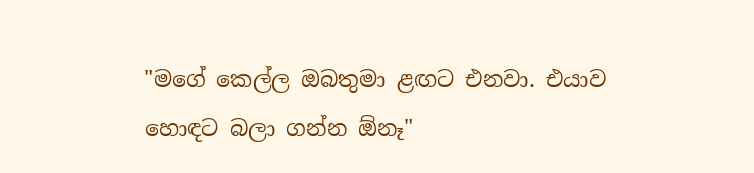"මගේ කෙල්ල ඔබතුමා ළඟට එනවා. එයාව හොඳට බලා ගන්න ඕනෑ"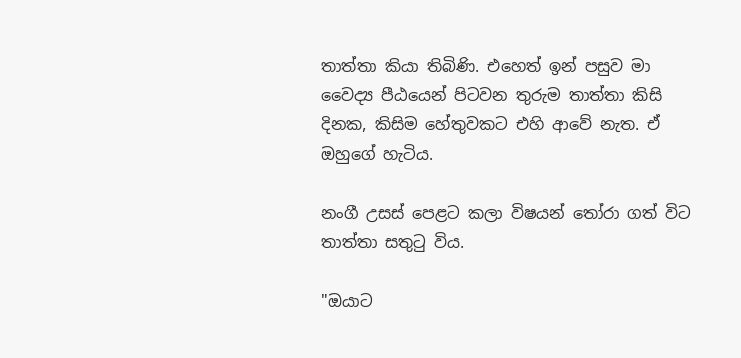තාත්තා කියා තිබිණි. එහෙත් ඉන් පසුව මා වෛද්‍ය පීඨයෙන් පිටවන තුරුම තාත්තා කිසි දිනක, කිසිම හේතුවකට එහි ආවේ නැත. ඒ ඔහුගේ හැටිය.

නංගී උසස්‌ පෙළට කලා විෂයන් තෝරා ගත් විට තාත්තා සතුටු විය.

"ඔයාට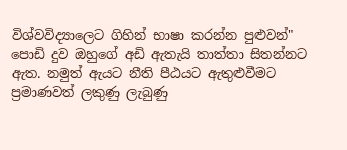විශ්වවිද්‍යාලෙට ගිහින් භාෂා කරන්න පුළුවන්" පොඩි දුව ඔහුගේ අඩි ඇතැයි තාත්තා සිතන්නට ඇත. නමුත් ඇයට නීති පීඨයට ඇතුළුවීමට ප්‍රමාණවත් ලකුණු ලැබුණු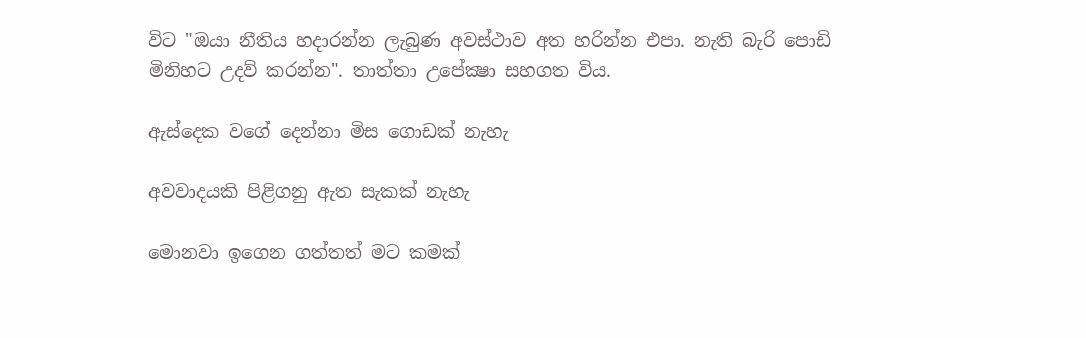විට "ඔයා නීතිය හදාරන්න ලැබුණ අවස්‌ථාව අත හරින්න එපා. නැති බැරි පොඩි මිනිහට උදව් කරන්න". තාත්තා උපේක්‍ෂා සහගත විය.

ඇස්‌දෙක වගේ දෙන්නා මිස ගොඩක්‌ නැහැ

අවවාදයකි පිළිගනු ඇත සැකක්‌ නැහැ

මොනවා ඉගෙන ගත්තත් මට කමක්‌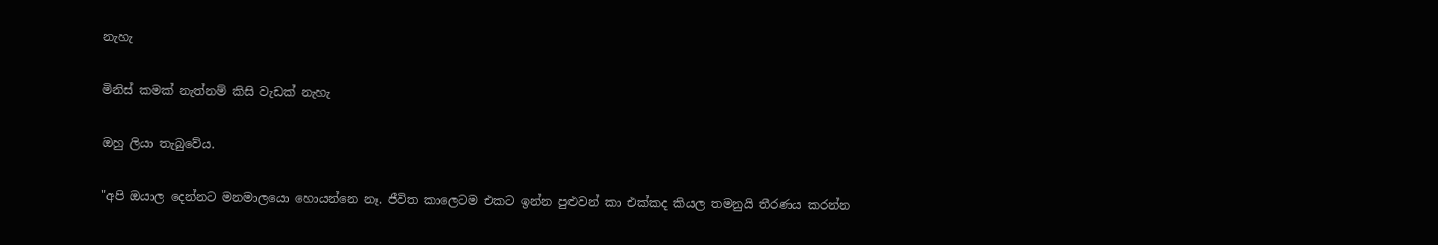නැහැ

මිනිස්‌ කමක්‌ නැත්නම් කිසි වැඩක්‌ නැහැ

ඔහු ලියා තැබුවේය.

"අපි ඔයාල දෙන්නට මනමාලයො හොයන්නෙ නෑ. ජීවිත කාලෙටම එකට ඉන්න පුළුවන් කා එක්‌කද කියල තමනුයි තීරණය කරන්න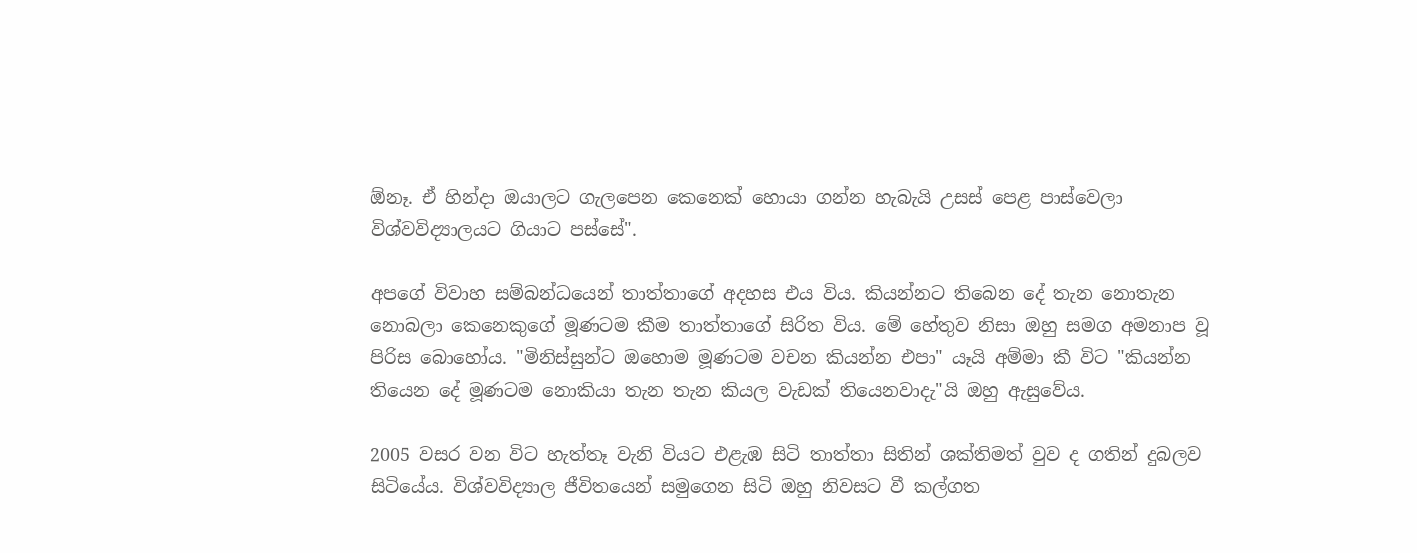ඕනෑ. ඒ හින්දා ඔයාලට ගැලපෙන කෙනෙක්‌ හොයා ගන්න හැබැයි උසස්‌ පෙළ පාස්‌වෙලා විශ්වවිද්‍යාලයට ගියාට පස්‌සේ".

අපගේ විවාහ සම්බන්ධයෙන් තාත්තාගේ අදහස එය විය. කියන්නට තිබෙන දේ තැන නොතැන නොබලා කෙනෙකුගේ මූණටම කීම තාත්තාගේ සිරිත විය. මේ හේතුව නිසා ඔහු සමග අමනාප වූ පිරිස බොහෝය. "මිනිස්‌සුන්ට ඔහොම මූණටම වචන කියන්න එපා" යෑයි අම්මා කී විට "කියන්න තියෙන දේ මූණටම නොකියා තැන තැන කියල වැඩක්‌ තියෙනවාදැ"යි ඔහු ඇසුවේය.

2005 වසර වන විට හැත්තෑ වැනි වියට එළැඹ සිටි තාත්තා සිතින් ශක්‌තිමත් වුව ද ගතින් දුබලව සිටියේය. විශ්වවිද්‍යාල ජීවිතයෙන් සමුගෙන සිටි ඔහු නිවසට වී කල්ගත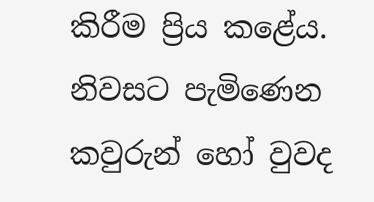කිරීම ප්‍රිය කළේය. නිවසට පැමිණෙන කවුරුන් හෝ වුවද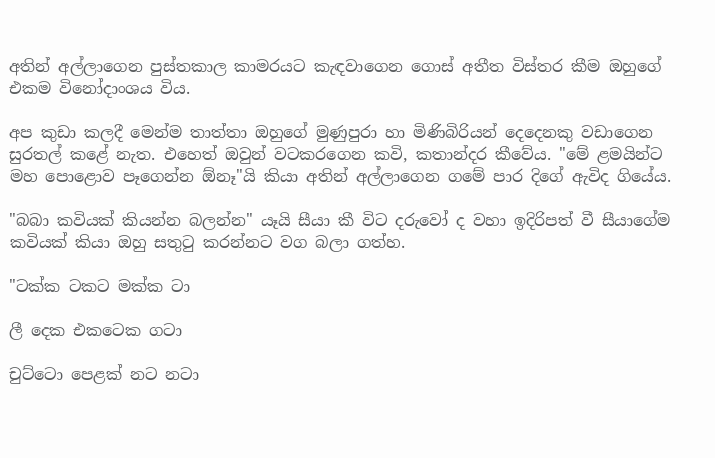අතින් අල්ලාගෙන පුස්‌තකාල කාමරයට කැඳවාගෙන ගොස්‌ අතීත විස්‌තර කීම ඔහුගේ එකම විනෝදාංශය විය.

අප කුඩා කලදී මෙන්ම තාත්තා ඔහුගේ මුණුපුරා හා මිණිබිරියන් දෙදෙනකු වඩාගෙන සුරතල් කළේ නැත. එහෙත් ඔවුන් වටකරගෙන කවි, කතාන්දර කීවේය. "මේ ළමයින්ට මහ පොළොව පෑගෙන්න ඕනෑ"යි කියා අතින් අල්ලාගෙන ගමේ පාර දිගේ ඇවිද ගියේය.

"බබා කවියක්‌ කියන්න බලන්න" යෑයි සීයා කී විට දරුවෝ ද වහා ඉදිරිපත් වී සීයාගේම කවියක්‌ කියා ඔහු සතුටු කරන්නට වග බලා ගත්හ.

"ටක්‌ක ටකට මක්‌ක ටා

ලී දෙක එකටෙක ගටා

චුට්‌ටො පෙළක්‌ නට නටා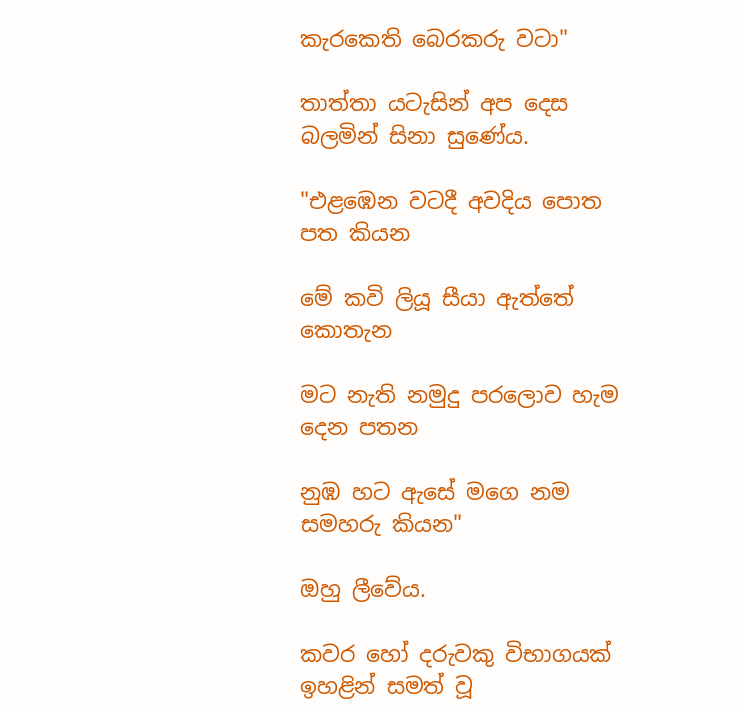කැරකෙති බෙරකරු වටා"

තාත්තා යටැසින් අප දෙස බලමින් සිනා සුණේය.

"එළඹෙන වටදී අවදිය පොත පත කියන

මේ කවි ලියූ සීයා ඇත්තේ කොතැන

මට නැති නමුදු පරලොව හැම දෙන පතන

නුඹ හට ඇසේ මගෙ නම සමහරු කියන"

ඔහු ලීවේය.

කවර හෝ දරුවකු විභාගයක්‌ ඉහළින් සමත් වූ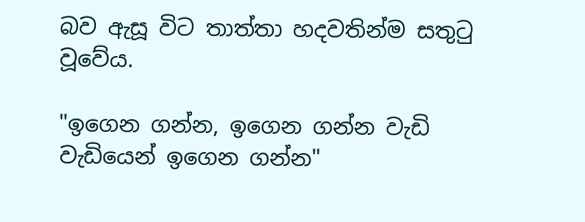බව ඇසූ විට තාත්තා හදවතින්ම සතුටු වූවේය.

"ඉගෙන ගන්න, ඉගෙන ගන්න වැඩි වැඩියෙන් ඉගෙන ගන්න"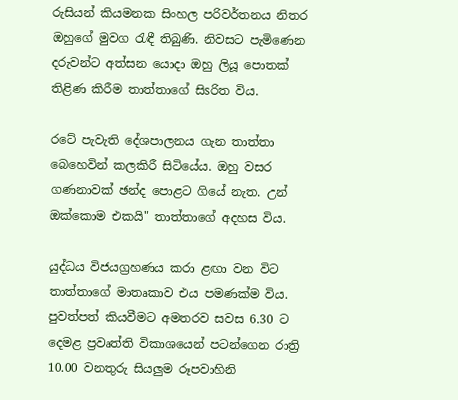රුසියන් කියමනක සිංහල පරිවර්තනය නිතර ඔහුගේ මුවග රැඳී තිබුණි. නිවසට පැමිණෙන දරුවන්ට අත්සන යොදා ඔහු ලියූ පොතක්‌ තිළිණ කිරීම තාත්තාගේ සිsරිත විය.

රටේ පැවැති දේශපාලනය ගැන තාත්තා බෙහෙවින් කලකිරී සිටියේය. ඔහු වසර ගණනාවක්‌ ඡන්ද පොළට ගියේ නැත. උන් ඔක්‌කොම එකයි" තාත්තාගේ අදහස විය.

යුද්ධය විජයග්‍රහණය කරා ළඟා වන විට තාත්තාගේ මාතෘකාව එය පමණක්‌ම විය. පුවත්පත් කියවීමට අමතරව සවස 6.30 ට දෙමළ ප්‍රවෘත්ති විකාශයෙන් පටන්ගෙන රාත්‍රි 10.00 වනතුරු සියලුම රූපවාහිනි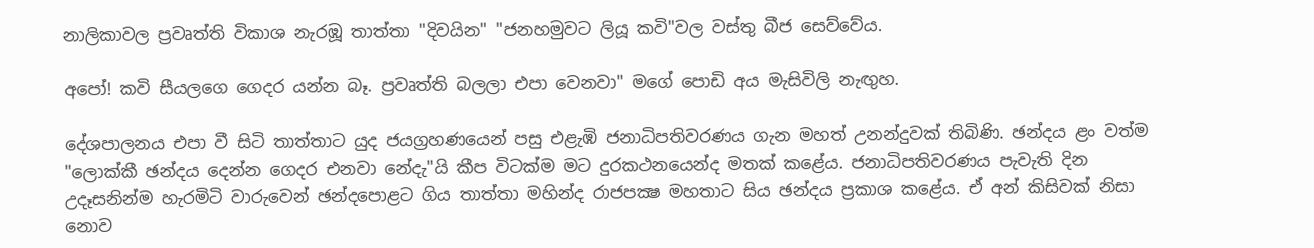නාලිකාවල ප්‍රවෘත්ති විකාශ නැරඹූ තාත්තා "දිවයින" "ජනහමුවට ලියූ කවි"වල වස්‌තු බීජ සෙව්වේය.

අපෝ! කවි සීයලගෙ ගෙදර යන්න බෑ. ප්‍රවෘත්ති බලලා එපා වෙනවා" මගේ පොඩි අය මැසිවිලි නැඟුහ.

දේශපාලනය එපා වී සිටි තාත්තාට යුද ජයග්‍රහණයෙන් පසු එළැඹි ජනාධිපතිවරණය ගැන මහත් උනන්දුවක්‌ තිබිණි. ඡන්දය ළං වත්ම "ලොක්‌කී ඡන්දය දෙන්න ගෙදර එනවා නේදැ"යි කීප විටක්‌ම මට දුරකථනයෙන්ද මතක්‌ කළේය. ජනාධිපතිවරණය පැවැති දින උදෑසනින්ම හැරමිටි වාරුවෙන් ඡන්දපොළට ගිය තාත්තා මහින්ද රාජපක්‍ෂ මහතාට සිය ඡන්දය ප්‍රකාශ කළේය. ඒ අන් කිසිවක්‌ නිසා නොව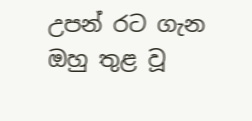උපන් රට ගැන ඔහු තුළ වූ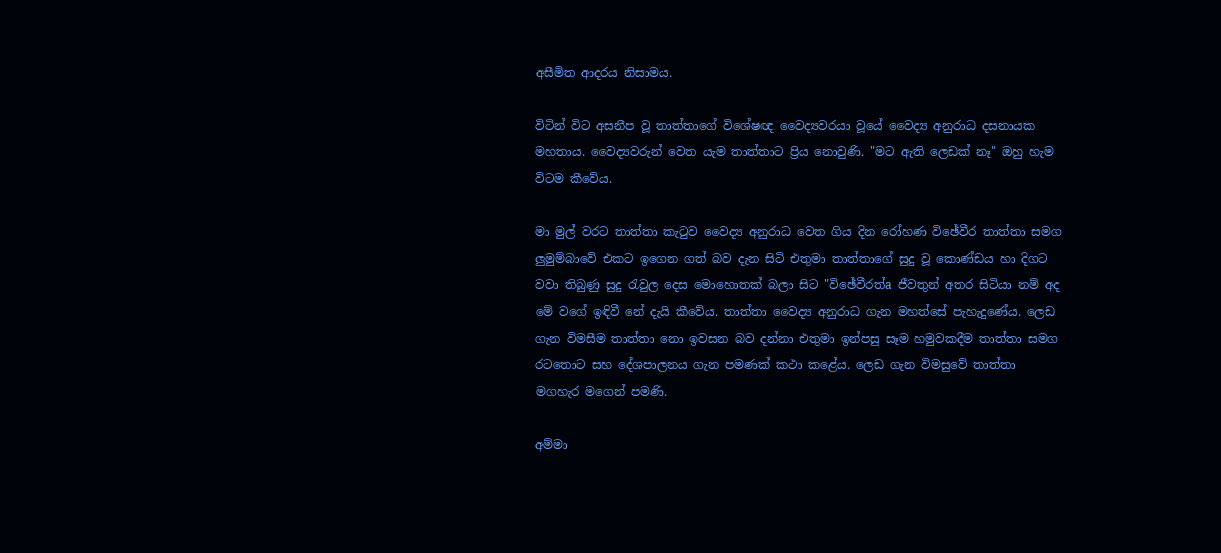අසීමිත ආදරය නිසාමය.

විටින් විට අසනීප වූ තාත්තාගේ විශේෂඥ වෛද්‍යවරයා වූයේ වෛද්‍ය අනුරාධ දසනායක මහතාය. වෛද්‍යවරුන් වෙත යැම තාත්තාට ප්‍රිය නොවුණි. "මට ඇති ලෙඩක්‌ නෑ" ඔහු හැම විටම කීවේය.

මා මුල් වරට තාත්තා කැටුව වෛද්‍ය අනුරාධ වෙත ගිය දින රෝහණ විඡේවීර තාත්තා සමග ලුමුම්බාවේ එකට ඉගෙන ගත් බව දැන සිටි එතුමා තාත්තාගේ සුදු වූ කොණ්‌ඩය හා දිගට වවා තිබුණු සුදු රැවුල දෙස මොහොතක්‌ බලා සිට "විඡේවීරත්a ජීවතුන් අතර සිටියා නම් අද මේ වගේ ඉඳිවී නේ දැයි කීවේය. තාත්තා වෛද්‍ය අනුරාධ ගැන මහත්සේ පැහැදුණේය. ලෙඩ ගැන විමසීම තාත්තා නො ඉවසන බව දන්නා එතුමා ඉන්පසු සෑම හමුවකදීම තාත්තා සමග රටතොට සහ දේශපාලනය ගැන පමණක්‌ කථා කළේය. ලෙඩ ගැන විමසුවේ තාත්තා මගහැර මගෙන් පමණි.

අම්මා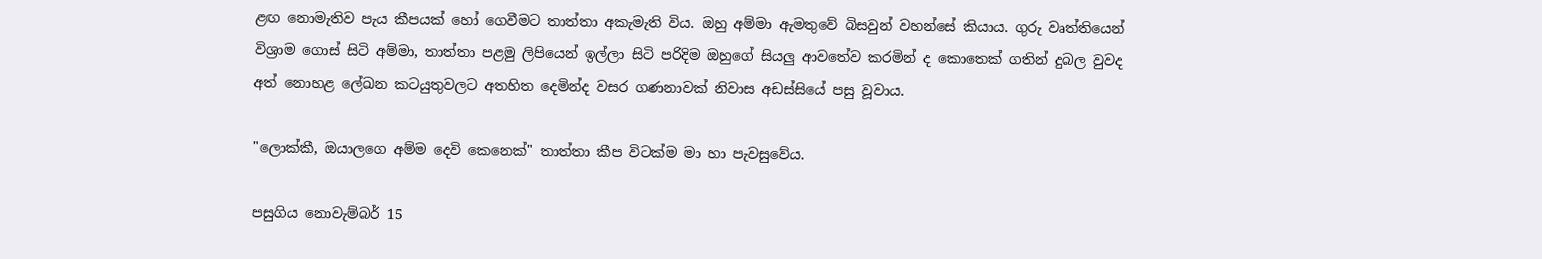ළඟ නොමැතිව පැය කීපයක්‌ හෝ ගෙවීමට තාත්තා අකැමැති විය. ඔහු අම්මා ඇමතුවේ බිසවුන් වහන්සේ කියාය. ගුරු වෘත්තියෙන් විශ්‍රාම ගොස්‌ සිටි අම්මා, තාත්තා පළමු ලිපියෙන් ඉල්ලා සිටි පරිදිම ඔහුගේ සියලු ආවතේව කරමින් ද කොතෙක්‌ ගතින් දුබල වුවද අත් නොහළ ලේඛන කටයුතුවලට අතහිත දෙමින්ද වසර ගණනාවක්‌ නිවාස අඩස්‌සියේ පසු වූවාය.

"ලොක්‌කී, ඔයාලගෙ අම්ම දෙවි කෙනෙක්‌" තාත්තා කීප විටක්‌ම මා හා පැවසුවේය.

පසුගිය නොවැම්බර් 15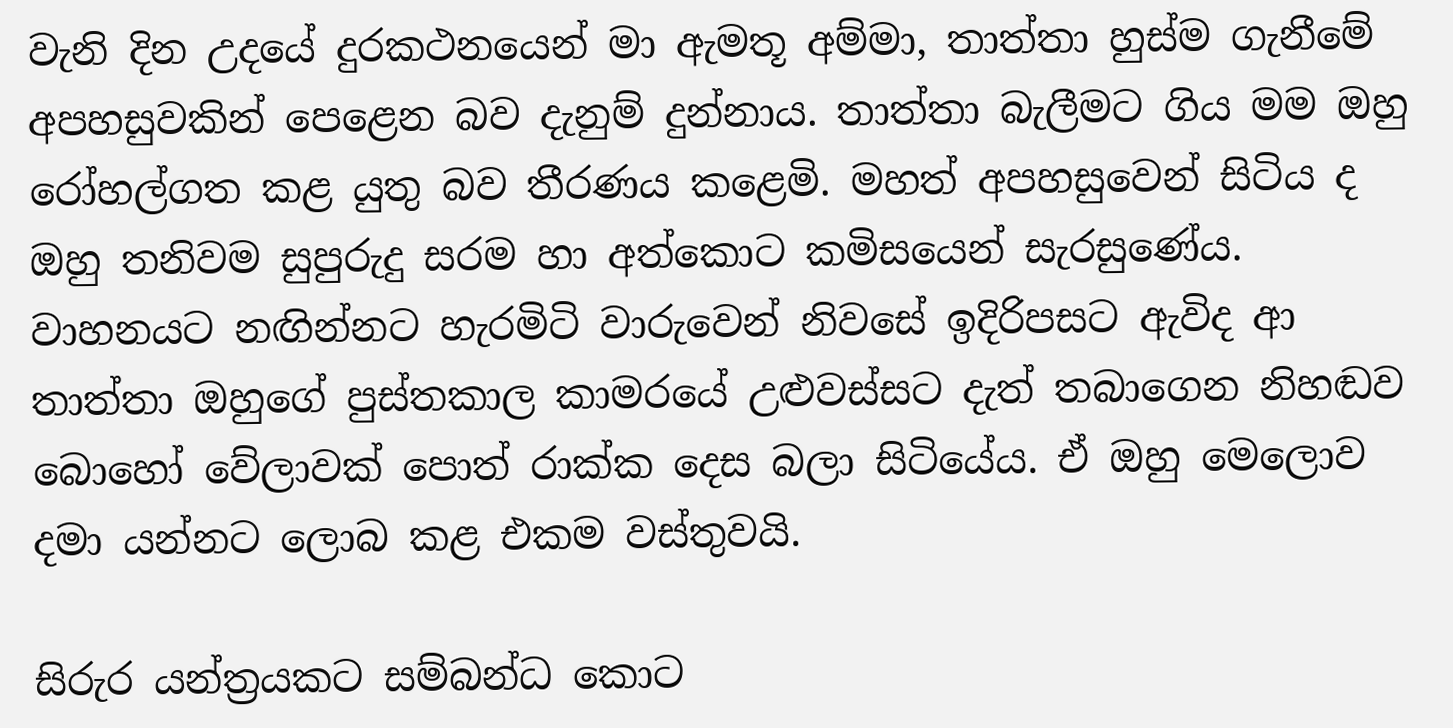වැනි දින උදයේ දුරකථනයෙන් මා ඇමතූ අම්මා, තාත්තා හුස්‌ම ගැනීමේ අපහසුවකින් පෙළෙන බව දැනුම් දුන්නාය. තාත්තා බැලීමට ගිය මම ඔහු රෝහල්ගත කළ යුතු බව තීරණය කළෙමි. මහත් අපහසුවෙන් සිටිය ද ඔහු තනිවම සුපුරුදු සරම හා අත්කොට කමිසයෙන් සැරසුණේය. වාහනයට නඟින්නට හැරමිටි වාරුවෙන් නිවසේ ඉදිරිපසට ඇවිද ආ තාත්තා ඔහුගේ පුස්‌තකාල කාමරයේ උළුවස්‌සට දැත් තබාගෙන නිහඬව බොහෝ වේලාවක්‌ පොත් රාක්‌ක දෙස බලා සිටියේය. ඒ ඔහු මෙලොව දමා යන්නට ලොබ කළ එකම වස්‌තුවයි.

සිරුර යන්ත්‍රයකට සම්බන්ධ කොට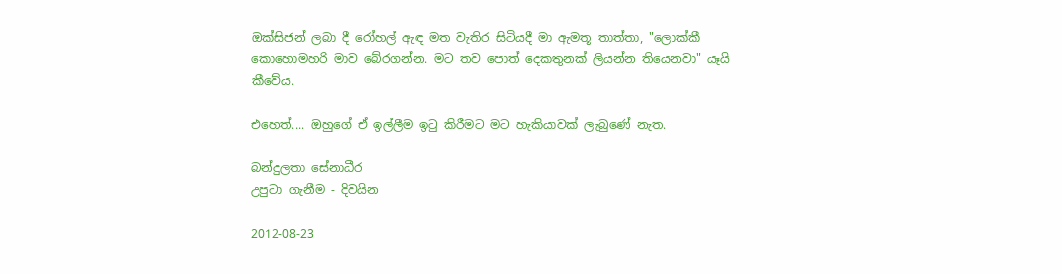ඔක්‌සිජන් ලබා දී රෝහල් ඇඳ මත වැතිර සිටියදී මා ඇමතූ තාත්තා, "ලොක්‌කී කොහොමහරි මාව බේරගන්න. මට තව පොත් දෙකතුනක්‌ ලියන්න තියෙනවා" යෑයි කීවේය.

එහෙත්.... ඔහුගේ ඒ ඉල්ලීම ඉටු කිරීමට මට හැකියාවක්‌ ලැබුණේ නැත.

බන්දුලතා සේනාධීර                                                                       උපුටා ගැනීම - දිවයින

2012-08-23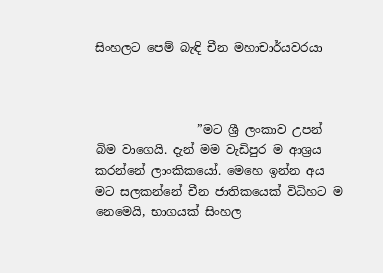සිංහලට පෙම් බැඳි චීන මහාචාර්යවරයා



                 ”මට ශ්‍රී ලංකාව උපන් බිම වාගෙයි. දැන් මම වැඩිපුර ම ආශ්‍රය කරන්නේ ලාංකිකයෝ. මෙහෙ ඉන්න අය මට සලකන්නේ චීන ජාතිකයෙක් විධිහට ම නෙමෙයි, භාගයක් සිංහල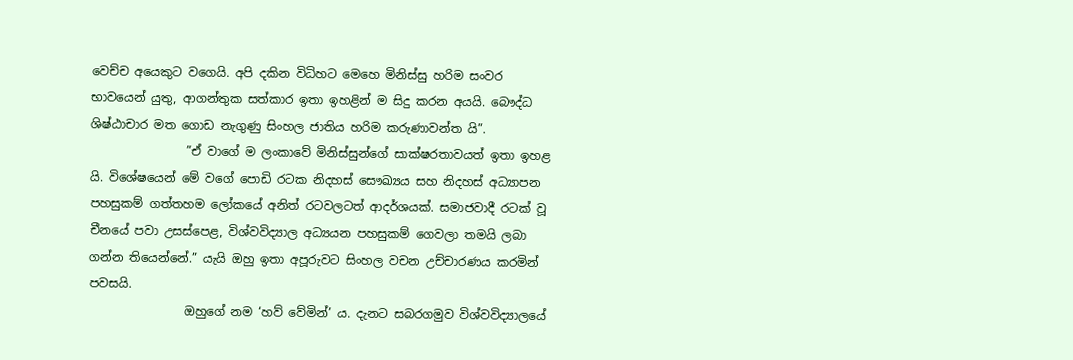වෙච්ච අයෙකුට වගෙයි. අපි දකින විධිහට මෙහෙ මිනිස්සු හරිම සංවර භාවයෙන් යුතු, ආගන්තුක සත්කාර ඉතා ඉහළින් ම සිදු කරන අයයි. බෞද්ධ ශිෂ්ඨාචාර මත ගොඩ නැගුණු සිංහල ජාතිය හරිම කරුණාවන්ත යි”.
                ”ඒ වාගේ ම ලංකාවේ මිනිස්සුන්ගේ සාක්ෂරතාවයත් ඉතා ඉහළ යි. විශේෂයෙන් මේ වගේ පොඩි රටක නිදහස් සෞඛ්‍යය සහ නිදහස් අධ්‍යාපන පහසුකම් ගත්තහම ලෝකයේ අනිත් රටවලටත් ආදර්ශයක්. සමාජවාදී රටක් වූ චීනයේ පවා උසස්පෙළ, විශ්වවිද්‍යාල අධ්‍යයන පහසුකම් ගෙවලා තමයි ලබා ගන්න තියෙන්නේ.” යැයි ඔහු ඉතා අපූරුවට සිංහල වචන උච්චාරණය කරමින් පවසයි.
                ඔහුගේ නම ‘හව් වේමින්’ ය. දැනට සබරගමුව විශ්වවිද්‍යාලයේ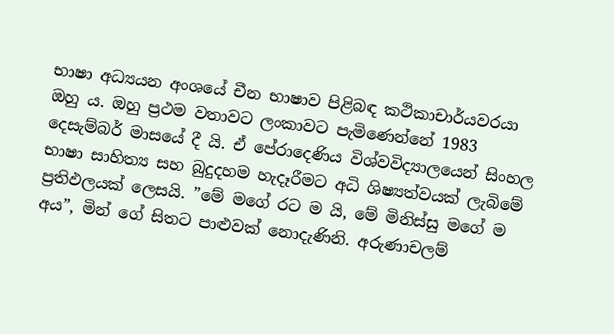භාෂා අධ්‍යයන අංශයේ චීන භාෂාව පිළිබඳ කථිකාචාර්යවරයා ඔහු ය. ඔහු ප්‍රථම වතාවට ලංකාවට පැමිණෙන්නේ 1983 දෙසැම්බර් මාසයේ දී යි. ඒ පේරාදෙණිය විශ්වවිද්‍යාලයෙන් සිංහල භාෂා සාහිත්‍ය සහ බුදුදහම හැදෑරීමට අධි ශිෂ්‍යත්වයක් ලැබිමේ ප්‍රතිඵලයක් ලෙසයි. ”මේ මගේ රට ම යි, මේ මිනිස්සු මගේ ම අය”, මින් ගේ සිතට පාළුවක් නොදැණිනි. අරුණාචලම්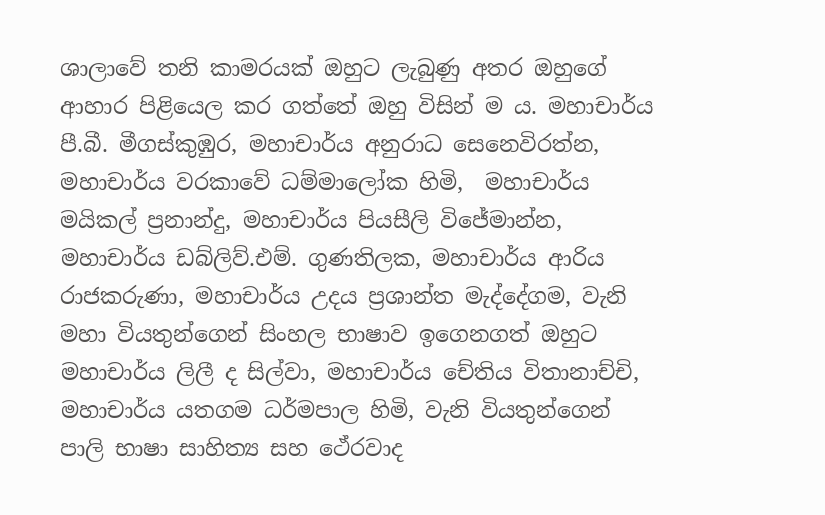ශාලාවේ තනි කාමරයක් ඔහුට ලැබුණු අතර ඔහුගේ ආහාර පිළියෙල කර ගත්තේ ඔහු විසින් ම ය. මහාචාර්ය පී.බී. මීගස්කුඹුර, මහාචාර්ය අනුරාධ සෙනෙවිරත්න, මහාචාර්ය වරකාවේ ධම්මාලෝක හිමි,  මහාචාර්ය මයිකල් ප්‍රනාන්දු, මහාචාර්ය පියසීලි විජේමාන්න, මහාචාර්ය ඩබ්ලිව්.එම්. ගුණතිලක, මහාචාර්ය ආරිය රාජකරුණා, මහාචාර්ය උදය ප්‍රශාන්ත මැද්දේගම, වැනි මහා වියතුන්ගෙන් සිංහල භාෂාව ඉගෙනගත් ඔහුට මහාචාර්ය ලිලී ද සිල්වා, මහාචාර්ය චේතිය විතානාච්චි, මහාචාර්ය යතගම ධර්මපාල හිමි, වැනි වියතුන්ගෙන් පාලි භාෂා සාහිත්‍ය සහ ථේරවාද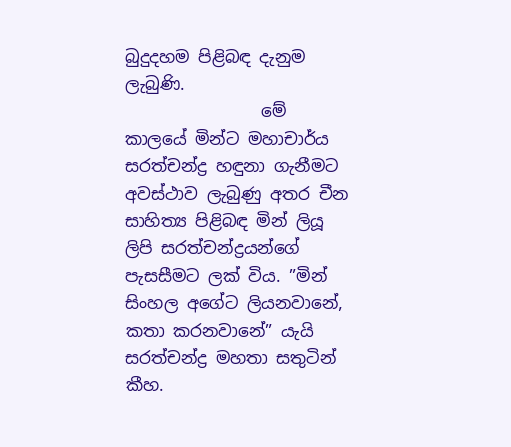බුදුදහම පිළිබඳ දැනුම ලැබුණි.
                මේ කාලයේ මින්ට මහාචාර්ය සරත්චන්ද්‍ර හඳුනා ගැනීමට අවස්ථාව ලැබුණු අතර චීන සාහිත්‍ය පිළිබඳ මින් ලියූ ලිපි සරත්චන්ද්‍රයන්ගේ පැසසීමට ලක් විය. ”මින් සිංහල අගේට ලියනවානේ, කතා කරනවානේ” යැයි සරත්චන්ද්‍ර මහතා සතුටින් කීහ.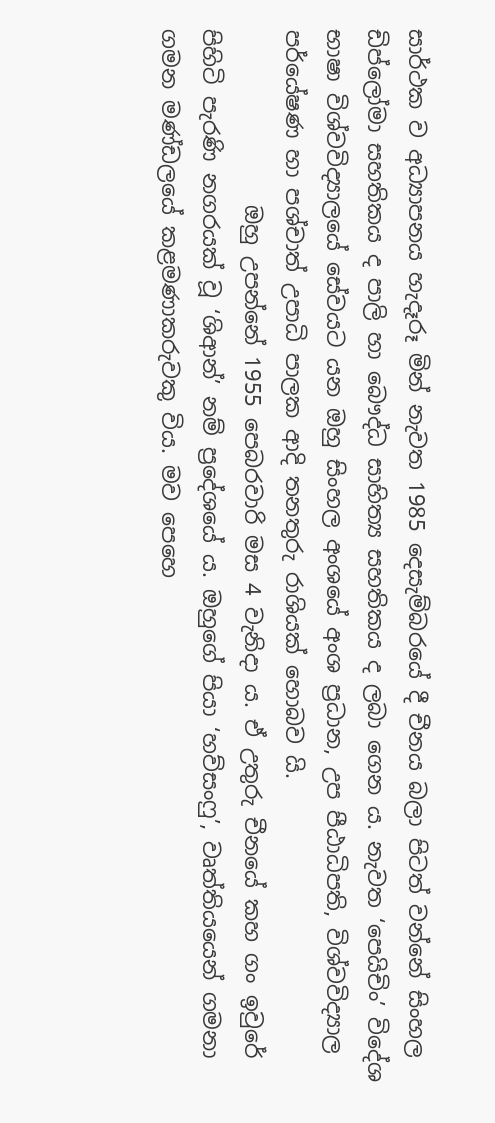සාර්ථක ව අධ්‍යාපනය හැදෑරූ මින් නැවත 1985 දෙසැම්බරයේ දී චීනය බලා පිටත් වන්නේ සිංහල ඩිප්ලෝමා සහතිකය ද පාලි හා බෞද්ධ සාහිත්‍ය සහතිකය ද ලබා ගෙන ය. නැවත ‘පෙයිචිං’ විදේශ භාෂා විශ්වවිද්‍යාලයේ සේවයට යන ඔහු සිංහල අංශයේ අංශ ප්‍රධාන, උප පීඨාධිපති, විශ්වවිද්‍යාල පර්යේෂණ හා පශ්චාත් උපාධි පාලක ආදි තනතුරු රාශියක් හොබව යි.
                ඔහු උපන්නේ 1955 පෙබරවාරි මස 4 වැනිදා ය. ඒ උතුරු චීනයේ කහ ගං ඉවුරේ පිහිටි පැරණි නගරයක් වූ ‘ශිආන්’ නම් ප්‍රදේශයේ ය. ඔහුගේ පියා ‘හව්සංෆු’, වෘත්තියයෙන් ගමනා ගමන මණ්ඩලයේ කළමණාකරුවකු විය. මව පෙහෙ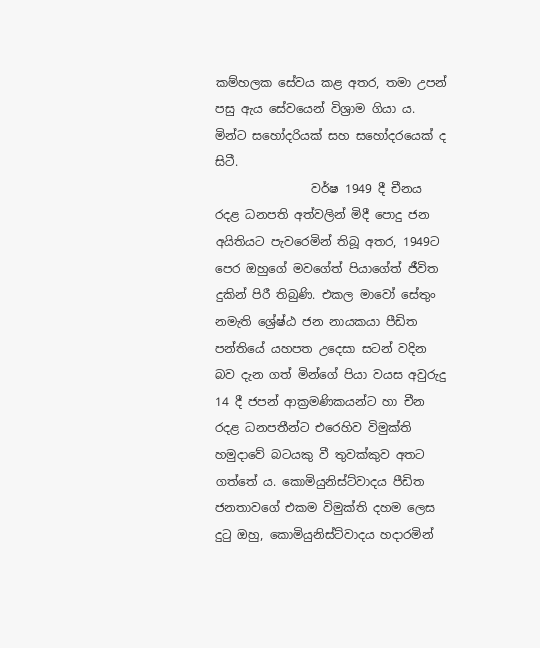කම්හලක සේවය කළ අතර, තමා උපන් පසු ඇය සේවයෙන් විශ්‍රාම ගියා ය. මින්ට සහෝදරියක් සහ සහෝදරයෙක් ද සිටී.
                වර්ෂ 1949 දී චීනය රදළ ධනපති අත්වලින් මිදී පොදු ජන අයිතියට පැවරෙමින් තිබූ අතර, 1949ට පෙර ඔහුගේ මවගේත් පියාගේත් ජීවිත දුකින් පිරී තිබුණි. එකල මාවෝ සේතුං නමැති ශ්‍රේෂ්ඨ ජන නායකයා පීඩිත පන්තියේ යහපත උදෙසා සටන් වදින බව දැන ගත් මින්ගේ පියා වයස අවුරුදු 14 දී ජපන් ආක්‍රමණිකයන්ට හා චීන රදළ ධනපතීන්ට එරෙහිව විමුක්ති හමුදාවේ බටයකු වී තුවක්කුව අතට ගත්තේ ය. කොමියුනිස්ට්වාදය පීඩිත ජනතාවගේ එකම විමුක්ති දහම ලෙස දුටු ඔහු, කොමියුනිස්ට්වාදය හදාරමින්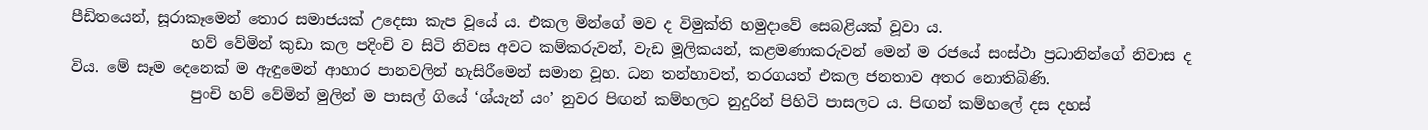පීඩිතයෙන්, සූරාකෑමෙන් තොර සමාජයක් උදෙසා කැප වූයේ ය. එකල මින්ගේ මව ද විමුක්ති හමුදාවේ සෙබළියක් වූවා ය.
                හව් වේමින් කුඩා කල පදිංචි ව සිටි නිවස අවට කම්කරුවන්, වැඩ මූලිකයන්, කළමණාකරුවන් මෙන් ම රජයේ සංස්ථා ප්‍රධානින්ගේ නිවාස ද විය. මේ සෑම දෙනෙක් ම ඇඳුමෙන් ආහාර පානවලින් හැසිරීමෙන් සමාන වූහ. ධන තන්හාවත්, තරගයත් එකල ජනතාව අතර නොතිබිණි.
                පුංචි හව් වේමින් මුලින් ම පාසල් ගියේ ‘ශ්යැන් යං’ නුවර පිඟන් කම්හලට නුදුරින් පිහිටි පාසලට ය. පිඟන් කම්හලේ දස දහස්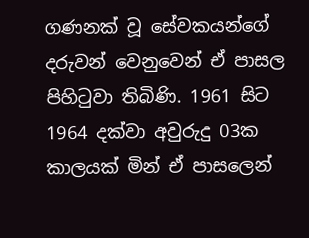ගණනක් වූ සේවකයන්ගේ දරුවන් වෙනුවෙන් ඒ පාසල පිහිටුවා තිබිණි. 1961 සිට 1964 දක්වා අවුරුදු 03ක කාලයක් මින් ඒ පාසලෙන්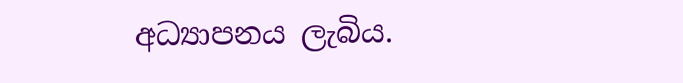අධ්‍යාපනය ලැබිය.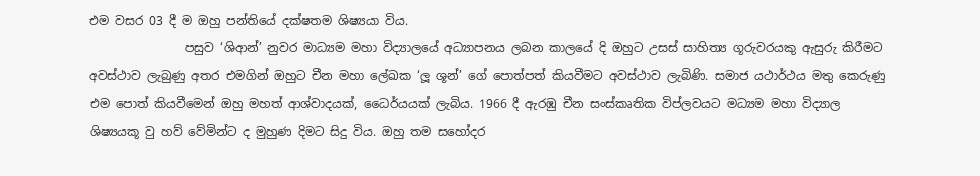එම වසර 03 දී ම ඔහු පන්තියේ දක්ෂතම ශිෂ්‍යයා විය.
                පසුව ‘ශිආන්’ නුවර මාධ්‍යම මහා විද්‍යාලයේ අධ්‍යාපනය ලබන කාලයේ දි ඔහුට උසස් සාහිත්‍ය ගූරුවරයකු ඇසුරු කිරීමට අවස්ථාව ලැබුණු අතර එමගින් ඔහුට චීන මහා ලේඛක ‘ලූ ශූන්’ ගේ පොත්පත් කියවීමට අවස්ථාව ලැබිණි. සමාජ යථාර්ථය මතු කෙරුණු එම පොත් කියවීමෙන් ඔහු මහත් ආශ්වාදයක්, ධෛර්යයක් ලැබිය. 1966 දී ඇරඹු චීන සංස්කෘතික විප්ලවයට මධ්‍යම මහා විද්‍යාල ශිෂ්‍යයකූ වු හව් වේමින්ට ද මුහුණ දිමට සිදු විය. ඔහු තම සහෝදර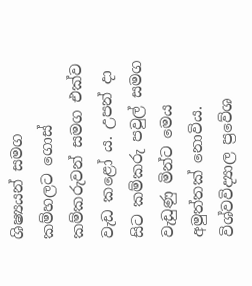ශිෂ්‍යයන් සමග කම්හලට ගොස් කම්කරුවන් සමග එක්ව වැඩ කළෝ ය. උපන් දා සිට කම්කරු පවුල් සමග වැඩුණු මින්ට මෙය අමුත්තක් නොවිය.
විශ්වවිද්‍යාල ප්‍රවේශ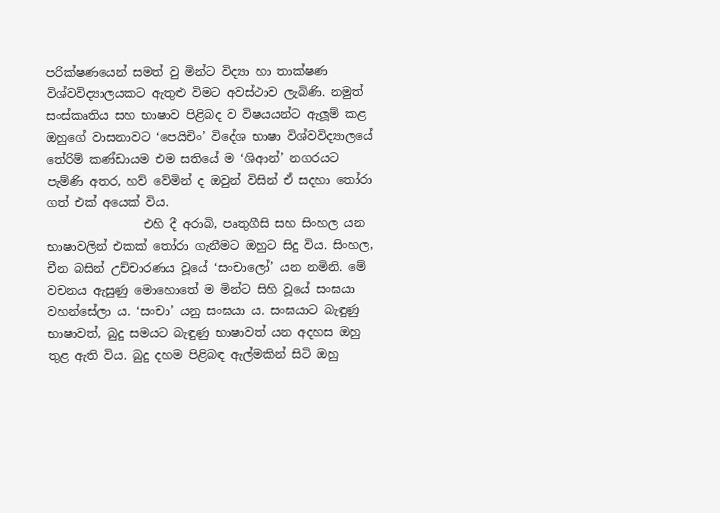පරික්ෂණයෙන් සමත් වු මින්ට විද්‍යා හා තාක්ෂණ විශ්වවිද්‍යාලයකට ඇතුළු විමට අවස්ථාව ලැබිණි. නමුත් සංස්කෘතිය සහ භාෂාව පිළිබද ව විෂයයන්ට ඇලූම් කළ ඔහුගේ වාසනාවට ‘පෙයිචිං’ විදේශ භාෂා විශ්වවිද්‍යාලයේ තේරිම් කණ්ඩායම එම සතියේ ම ‘ශිආන්’ නගරයට පැම්ණි අතර, හව් වේමින් ද ඔවුන් විසින් ඒ සදහා තෝරා ගත් එක් අයෙක් විය.
                එහි දී අරාබි, පෘතුගීසි සහ සිංහල යන භාෂාවලින් එකක් තෝරා ගැනීමට ඔහුට සිදු විය. සිංහල, චීන බසින් උච්චාරණය වූයේ ‘සංචාලෝ’ යන නමිනි. මේ වචනය ඇසුණු මොහොතේ ම මින්ට සිහි වූයේ සංඝයා වහන්සේලා ය. ‘සංචා’ යනු සංඝයා ය. සංඝයාට බැඳුණු භාෂාවත්, බුදු සමයට බැඳුණු භාෂාවත් යන අදහස ඔහු තුළ ඇති විය. බුදු දහම පිළිබඳ ඇල්මකින් සිටි ඔහු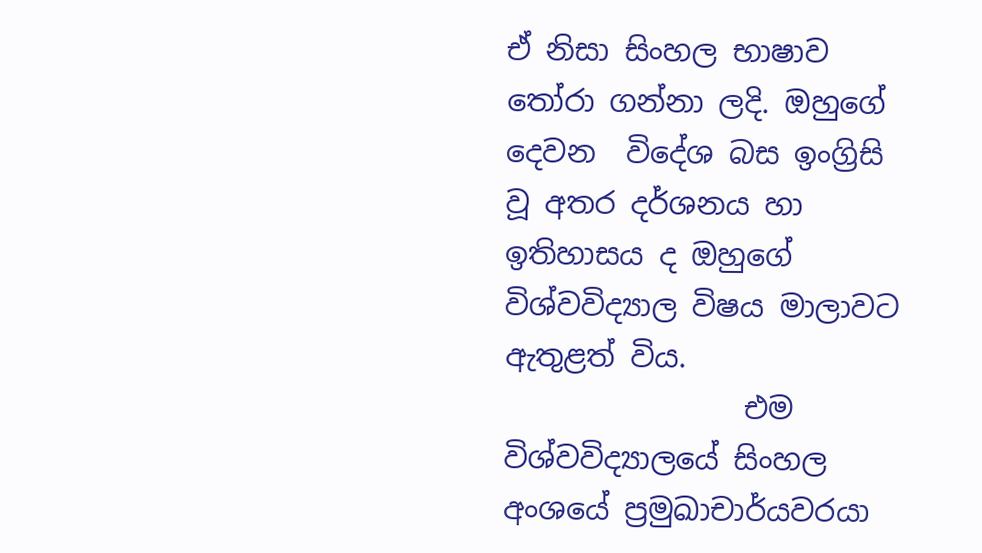ඒ නිසා සිංහල භාෂාව තෝරා ගන්නා ලදි. ඔහුගේ දෙවන  විදේශ බස ඉංග්‍රිසි වූ අතර දර්ශනය හා ඉතිහාසය ද ඔහුගේ විශ්වවිද්‍යාල විෂය මාලාවට ඇතුළත් විය.
                එම විශ්වවිද්‍යාලයේ සිංහල අංශයේ ප්‍රමුඛාචාර්යවරයා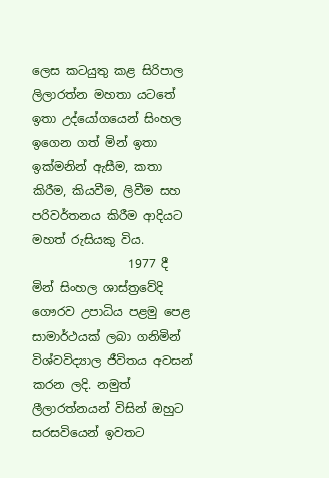ලෙස කටයුතු කළ සිරිපාල ලිලාරත්න මහතා යටතේ ඉතා උද්යෝගයෙන් සිංහල ඉගෙන ගත් මින් ඉතා ඉක්මනින් ඇසීම, කතා කිරීම, කියවීම, ලිවීම සහ පරිවර්තනය කිරීම ආදියට මහත් රුසියකු විය.
                1977 දී මින් සිංහල ශාස්ත්‍රවේදි ගෞරව උපාධිය පළමු පෙළ සාමාර්ථයක් ලබා ගනිමින් විශ්වවිද්‍යාල ජීවිතය අවසන් කරන ලදි. නමුත් ලීලාරත්නයන් විසින් ඔහුට සරසවියෙන් ඉවතට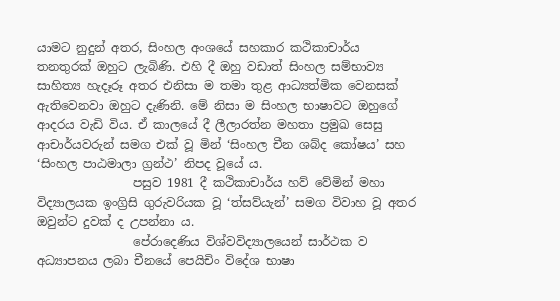යාමට නුදුන් අතර, සිංහල අංශයේ සහකාර කථිකාචාර්ය තනතුරක් ඔහුට ලැබිණි. එහි දී ඔහු වඩාත් සිංහල සම්භාව්‍ය සාහිත්‍ය හැදෑරූ අතර එනිසා ම තමා තුළ ආධ්‍යත්මික වෙනසක් ඇතිවෙනවා ඔහුට දැණිනි. මේ නිසා ම සිංහල භාෂාවට ඔහුගේ ආදරය වැඩි විය. ඒ කාලයේ දී ලීලාරත්න මහතා ප්‍රමුඛ සෙසු ආචාර්යවරුන් සමග එක් වූ මින් ‘සිංහල චීන ශබ්ද කෝෂය’ සහ ‘සිංහල පාඨමාලා ග්‍රන්ථ’ නිපද වූයේ ය.
                පසුව 1981 දී කථිකාචාර්ය හව් වේමින් මහා විද්‍යාලයක ඉංග්‍රිසි ගුරුවරියක වූ ‘ත්සව්යැන්’ සමග විවාහ වූ අතර ඔවුන්ට දුවක් ද උපන්නා ය.
                පේරාදෙණිය විශ්වවිද්‍යාලයෙන් සාර්ථක ව අධ්‍යාපනය ලබා චීනයේ පෙයිචිං විදේශ භාෂා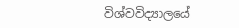විශ්වවිද්‍යාලයේ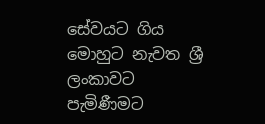සේවයට ගිය මොහුට නැවත ශ්‍රී ලංකාවට පැමිණීමට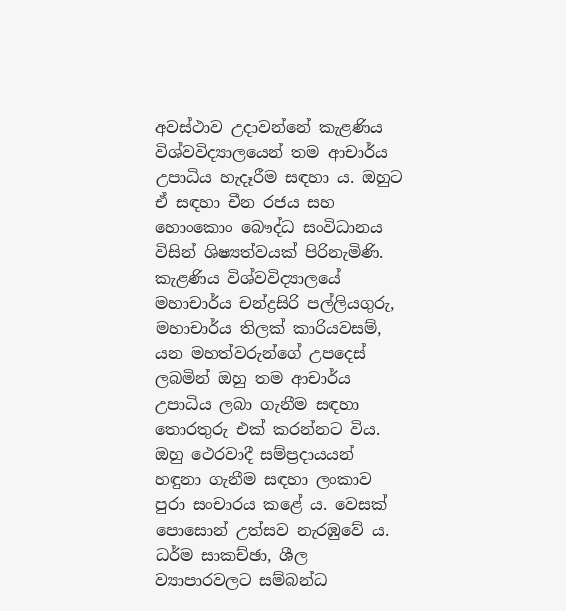අවස්ථාව උදාවන්නේ කැළණිය විශ්වවිද්‍යාලයෙන් තම ආචාර්ය උපාධිය හැදෑරීම සඳහා ය. ඔහුට ඒ සඳහා චීන රජය සහ හොංකොං බෞද්ධ සංවිධානය විසින් ශිෂ්‍යත්වයක් පිරිනැමිණි. කැළණිය විශ්වවිද්‍යාලයේ මහාචාර්ය චන්ද්‍රසිරි පල්ලියගුරු, මහාචාර්ය තිලක් කාරියවසම්, යන මහත්වරුන්ගේ උපදෙස් ලබමින් ඔහු තම ආචාර්ය උපාධිය ලබා ගැනීම සඳහා තොරතුරු එක් කරන්නට විය. ඔහු ථෙරවාදී සම්ප්‍රදායයන් හඳුනා ගැනීම සඳහා ලංකාව පුරා සංචාරය කළේ ය. වෙසක් පොසොන් උත්සව නැරඹුවේ ය. ධර්ම සාකච්ඡා, ශීල ව්‍යාපාරවලට සම්බන්ධ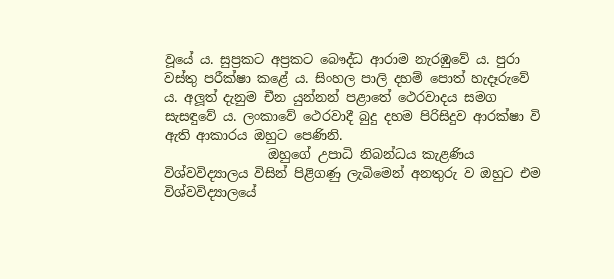වූයේ ය. සුප්‍රකට අප්‍රකට බෞද්ධ ආරාම නැරඹුවේ ය. පුරා වස්තු පරීක්ෂා කළේ ය. සිංහල පාලි දහම් පොත් හැදෑරුවේ ය. අලූත් දැනුම චීන යුන්නන් පළාතේ ථෙරවාදය සමග සැසඳුවේ ය. ලංකාවේ ථෙරවාදී බුදු දහම පිරිසිදුව ආරක්ෂා වි ඇති ආකාරය ඔහුට පෙණිනි.
                ඔහුගේ උපාධි නිබන්ධය කැළණිය විශ්වවිද්‍යාලය විසින් පිළිගණු ලැබිමෙන් අනතුරු ව ඔහුට එම විශ්වවිද්‍යාලයේ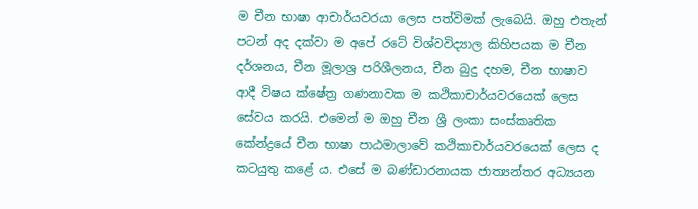ම චීන භාෂා ආචාර්යවරයා ලෙස පත්විමක් ලැබෙයි. ඔහු එතැන් පටන් අද දක්වා ම අපේ රටේ විශ්වවිද්‍යාල කිහිපයක ම චීන දර්ශනය, චීන මූලාශ්‍ර පරිශීලනය, චීන බුදු දහම, චීන භාෂාව ආදී විෂය ක්ෂේත්‍ර ගණනාවක ම කථිකාචාර්යවරයෙක් ලෙස සේවය කරයි. එමෙන් ම ඔහු චීන ශ්‍රී ලංකා සංස්කෘතික කේන්ද්‍රයේ චීන භාෂා පාඨමාලාවේ කථිකාචාර්යවරයෙක් ලෙස ද කටයුතු කළේ ය. එසේ ම බණ්ඩාරනායක ජාත්‍යන්තර අධ්‍යයන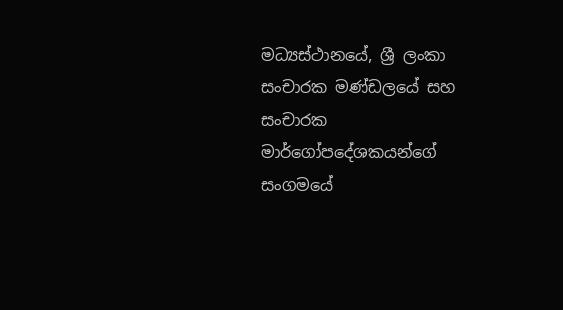මධ්‍යස්ථානයේ, ශ්‍රී ලංකා සංචාරක මණ්ඩලයේ සහ සංචාරක මාර්ගෝපදේශකයන්ගේ සංගමයේ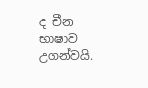ද චීන භාෂාව උගන්වයි.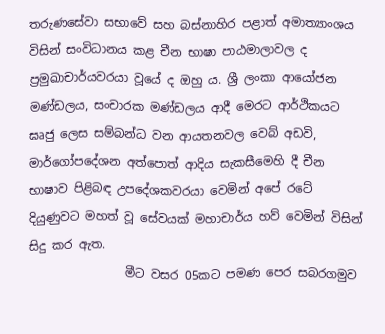තරුණසේවා සභාවේ සහ බස්නාහිර පළාත් අමාත්‍යාංශය විසින් සංවිධානය කළ චීන භාෂා පාඨමාලාවල ද ප්‍රමුඛාචාර්යවරයා වූයේ ද ඔහු ය. ශ්‍රී ලංකා ආයෝජන මණ්ඩලය, සංචාරක මණ්ඩලය ආදී මෙරට ආර්ථිකයට ඝෘජු ලෙස සම්බන්ධ වන ආයතනවල වෙබ් අඩවි, මාර්ගෝපදේශන අත්පොත් ආදිය සැකසීමෙහි දී චීන භාෂාව පිළිබඳ උපදේශකවරයා වෙමින් අපේ රටේ දියුණුවට මහත් වූ සේවයක් මහාචාර්ය හව් වෙමින් විසින් සිදු කර ඇත.
                මීට වසර 05කට පමණ පෙර සබරගමුව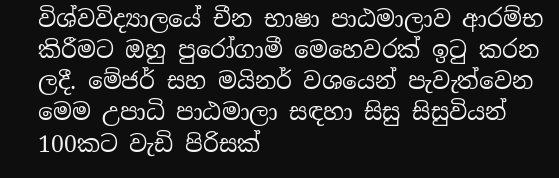විශ්වවිද්‍යාලයේ චීන භාෂා පාඨමාලාව ආරම්භ කිරීමට ඔහු පුරෝගාමී මෙහෙවරක් ඉටු කරන ලදී. මේජර් සහ මයිනර් වශයෙන් පැවැත්වෙන මෙම උපාධි පාඨමාලා සඳහා සිසු සිසුවියන් 100කට වැඩි පිරිසක්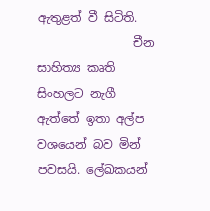ඇතුළත් වී සිටිති.
                චීන සාහිත්‍ය කෘති සිංහලට නැගී ඇත්තේ ඉතා අල්ප වශයෙන් බව මින් පවසයි. ලේඛකයන්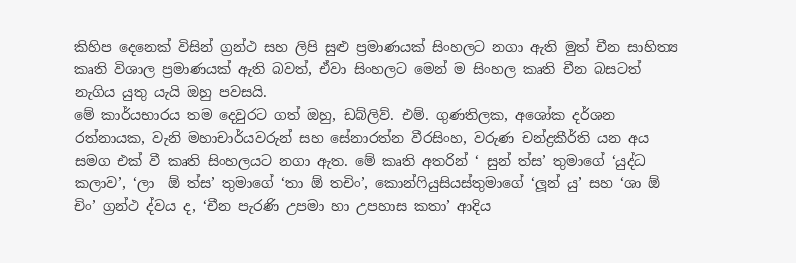කිහිප දෙනෙක් විසින් ග්‍රන්ථ සහ ලිපි සුළු ප්‍රමාණයක් සිංහලට නගා ඇති මුත් චීන සාහිත්‍ය කෘති විශාල ප්‍රමාණයක් ඇති බවත්, ඒවා සිංහලට මෙන් ම සිංහල කෘති චීන බසටත් නැගිය යුතු යැයි ඔහු පවසයි.
මේ කාර්යභාරය තම දෙවුරට ගත් ඔහු, ඩබ්ලිව්. එම්. ගුණතිලක, අශෝක දර්ශන රත්නායක, වැනි මහාචාර්යවරුන් සහ සේනාරත්න වීරසිංහ, වරුණ චන්ද්‍රකීර්ති යන අය සමග එක් වී කෘති සිංහලයට නගා ඇත. මේ කෘති අතරින් ‘ සුන් ත්ස’ තුමාගේ ‘යුද්ධ කලාව’, ‘ලා  ඕ ත්ස’ තුමාගේ ‘තා ඕ තචිං’, කොන්ෆියුසියස්තුමාගේ ‘ලූන් යු’ සහ ‘ශා ඕ චිං’ ග්‍රන්ථ ද්වය ද, ‘චීන පැරණි උපමා හා උපහාස කතා’ ආදිය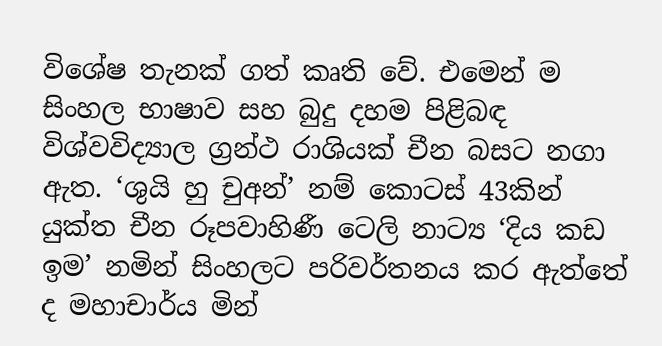විශේෂ තැනක් ගත් කෘති වේ. එමෙන් ම සිංහල භාෂාව සහ බුදු දහම පිළිබඳ විශ්වවිද්‍යාල ග්‍රන්ථ රාශියක් චීන බසට නගා ඇත. ‘ශුයි හු චුඅන්’ නම් කොටස් 43කින් යුක්ත චීන රූපවාහිණී ටෙලි නාට්‍ය ‘දිය කඩ ඉම’ නමින් සිංහලට පරිවර්තනය කර ඇත්තේ ද මහාචාර්ය මින්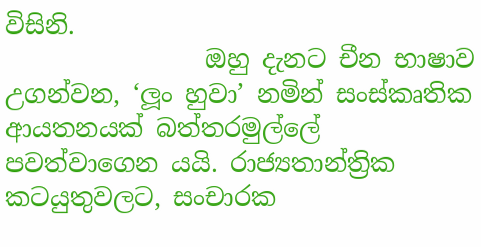විසිනි.
                ඔහු දැනට චීන භාෂාව උගන්වන, ‘ලූං හුවා’ නමින් සංස්කෘතික ආයතනයක් බත්තරමුල්ලේ පවත්වාගෙන යයි. රාජ්‍යතාන්ත්‍රික කටයුතුවලට, සංචාරක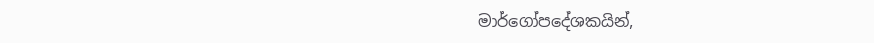මාර්ගෝපදේශකයින්,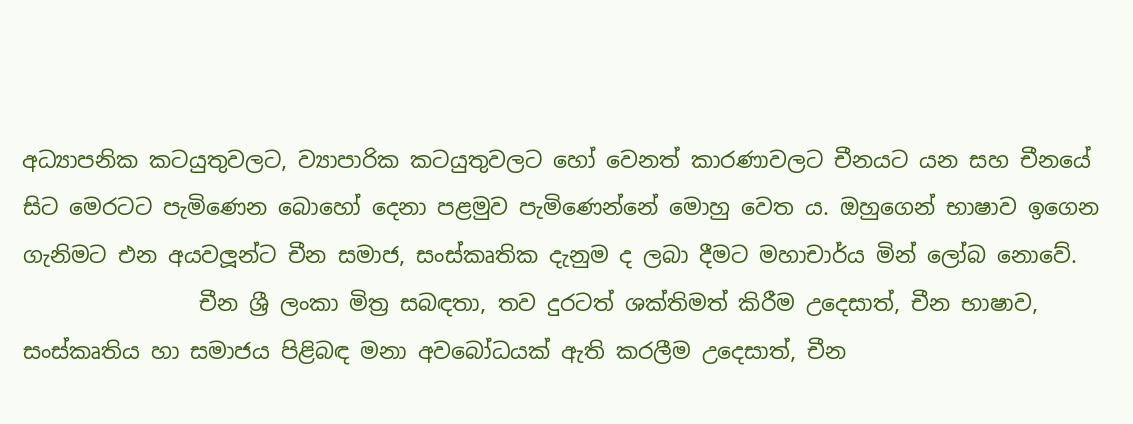අධ්‍යාපනික කටයුතුවලට, ව්‍යාපාරික කටයුතුවලට හෝ වෙනත් කාරණාවලට චීනයට යන සහ චීනයේ සිට මෙරටට පැමිණෙන බොහෝ දෙනා පළමුව පැමිණෙන්නේ මොහු වෙත ය. ඔහුගෙන් භාෂාව ඉගෙන ගැනිමට එන අයවලූන්ට චීන සමාජ, සංස්කෘතික දැනුම ද ලබා දීමට මහාචාර්ය මින් ලෝබ නොවේ.
                චීන ශ්‍රී ලංකා මිත්‍ර සබඳතා, තව දුරටත් ශක්තිමත් කිරීම උදෙසාත්, චීන භාෂාව, සංස්කෘතිය හා සමාජය පිළිබඳ මනා අවබෝධයක් ඇති කරලීම උදෙසාත්, චීන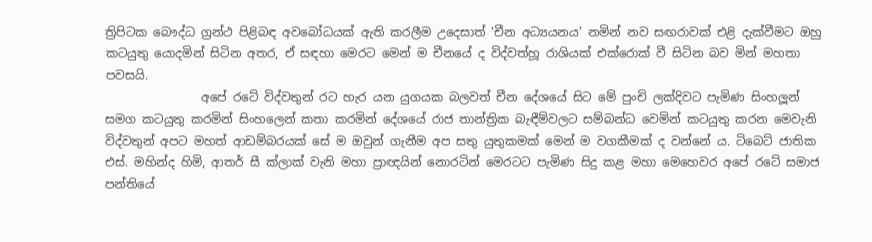ත්‍රිපිටක බෞද්ධ ග්‍රන්ථ පිළිබඳ අවබෝධයක් ඇති කරලීම උදෙසාත් ‘චීන අධ්‍යයනය’ නමින් නව සඟරාවක් එළි දැක්වීමට ඔහු කටයුතු යොදමින් සිටින අතර, ඒ සඳහා මෙරට මෙන් ම චීනයේ ද විද්වත්හූ රාශියක් එක්රොක් වී සිටින බව මින් මහතා පවසයි.
                අපේ රටේ විද්වතුන් රට හැර යන යුගයක බලවත් චීන දේශයේ සිට මේ පුංචි ලක්දිවට පැමිණ සිංහලූන් සමග කටයුතු කරමින් සිංහලෙන් කතා කරමින් දේශයේ රාජ තාන්ත්‍රික බැඳීම්වලට සම්බන්ධ වෙමින් කටයුතු කරන මෙවැනි විද්වතුන් අපට මහත් ආඩම්බරයක් සේ ම ඔවුන් ගැනීම අප සතු යුතුකමක් මෙන් ම වගකීමක් ද වන්නේ ය. ටිබෙට් ජාතික එස්. මහින්ද හිමි, ආතර් සී ක්ලාක් වැනි මහා ප්‍රාඥයින් නොරටින් මෙරටට පැමිණ සිදු කළ මහා මෙහෙවර අපේ රටේ සමාජ පන්තියේ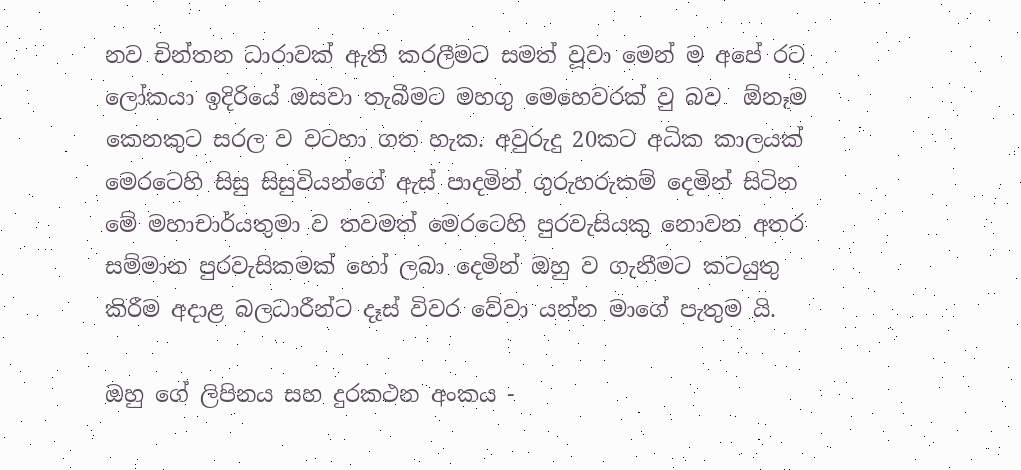නව චින්තන ධාරාවක් ඇති කරලීමට සමත් වූවා මෙන් ම අපේ රට ලෝකයා ඉදිරියේ ඔසවා තැබීමට මහගු මෙහෙවරක් වු බව  ඕනෑම කෙනකුට සරල ව වටහා ගත හැක. අවුරුදු 20කට අධික කාලයක් මෙරටෙහි සිසු සිසුවියන්ගේ ඇස් පාදමින් ගුරුහරුකම් දෙමින් සිටින මේ මහාචාර්යතුමා ව තවමත් මෙරටෙහි පුරවැසියකු නොවන අතර සම්මාන පුරවැසිකමක් හෝ ලබා දෙමින් ඔහු ව ගැනීමට කටයුතු කිරීම අදාළ බලධාරීන්ට දෑස් විවර වේවා යන්න මාගේ පැතුම යි.

ඔහු ගේ ලිපිනය සහ දුරකථන අංකය -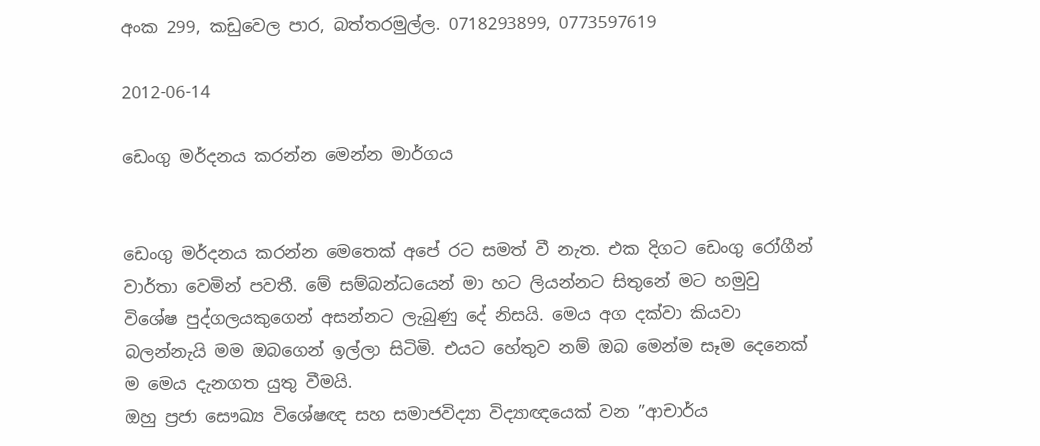අංක 299, කඩුවෙල පාර, බත්තරමුල්ල. 0718293899, 0773597619

2012-06-14

ඩෙංගු මර්දනය කරන්න මෙන්න මාර්ගය


ඩෙංගු මර්දනය කරන්න මෙතෙක් අපේ රට සමත් වී නැත. එක දිගට ඩෙංගු රෝගීන් වාර්තා වෙමින් පවතී. මේ සම්බන්ධයෙන් මා හට ලියන්නට සිතුනේ මට හමුවු විශේෂ පුද්ගලයකුගෙන් අසන්නට ලැබුණු දේ නිසයි. මෙය අග දක්වා කියවා බලන්නැයි මම ඔබගෙන් ඉල්ලා සිටිමි. එයට හේතුව නම් ඔබ මෙන්ම සෑම දෙනෙක් ම මෙය දැනගත යුතු වීමයි.
ඔහු ප්‍රජා සෞඛ්‍ය විශේෂඥ සහ සමාජවිද්‍යා විද්‍යාඥයෙක් වන ”ආචාර්ය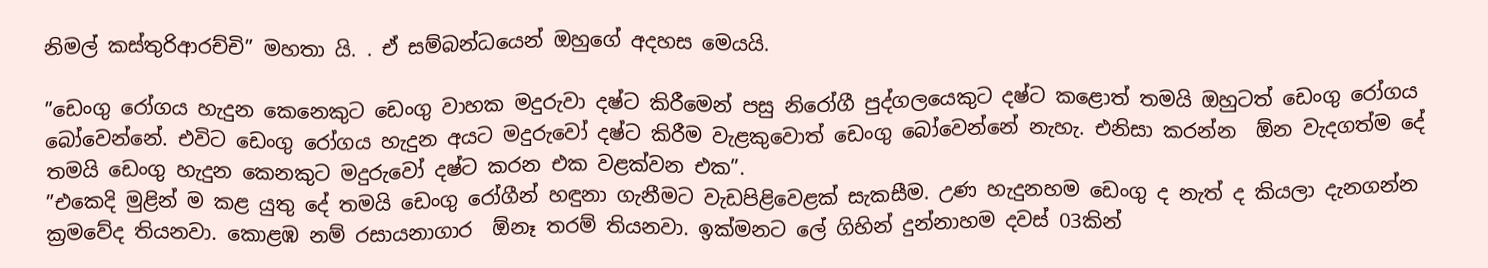නිමල් කස්තුරිආරච්චි” මහතා යි. . ඒ සම්බන්ධයෙන් ඔහුගේ අදහස මෙයයි.

”ඩෙංගු රෝගය හැදුන කෙනෙකුට ඩෙංගු වාහක මදුරුවා දෂ්ට කිරීමෙන් පසු නිරෝගී පුද්ගලයෙකුට දෂ්ට කළොත් තමයි ඔහුටත් ඩෙංගු රෝගය බෝවෙන්නේ. එවිට ඩෙංගු රෝගය හැදුන අයට මදුරුවෝ දෂ්ට කිරීම වැළකුවොත් ඩෙංගු බෝවෙන්නේ නැහැ. එනිසා කරන්න  ඕන වැදගත්ම දේ තමයි ඩෙංගු හැදුන කෙනකුට මදුරුවෝ දෂ්ට කරන එක වළක්වන එක”.
”එකෙදි මුළින් ම කළ යුතු දේ තමයි ඩෙංගු රෝගීන් හඳුනා ගැනීමට වැඩපිළිවෙළක් සැකසීම. උණ හැදුනහම ඩෙංගු ද නැත් ද කියලා දැනගන්න ක්‍රමවේද තියනවා. කොළඹ නම් රසායනාගාර  ඕනෑ තරම් තියනවා. ඉක්මනට ලේ ගිහින් දුන්නාහම දවස් 03කින්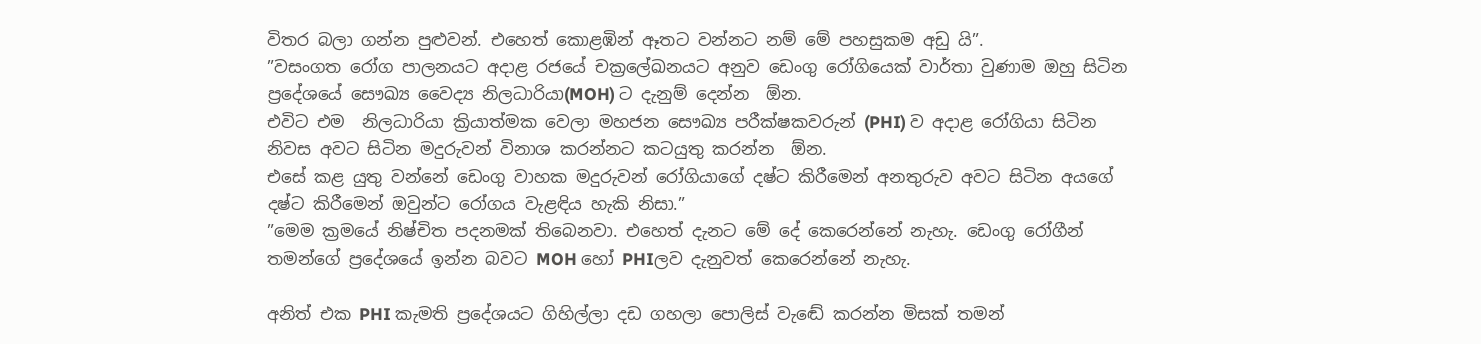විතර බලා ගන්න පුළුවන්. එහෙත් කොළඹින් ඈතට වන්නට නම් මේ පහසුකම අඩු යි”.
”වසංගත රෝග පාලනයට අදාළ රජයේ චක්‍රලේඛනයට අනුව ඩෙංගු රෝගියෙක් වාර්තා වුණාම ඔහු සිටින ප්‍රදේශයේ සෞඛ්‍ය වෛද්‍ය නිලධාරියා(MOH) ට දැනුම් දෙන්න  ඕන.
එවිට එම  නිලධාරියා ක්‍රියාත්මක වෙලා මහජන සෞඛ්‍ය පරීක්ෂකවරුන් (PHI) ව අදාළ රෝගියා සිටින නිවස අවට සිටින මදුරුවන් විනාශ කරන්නට කටයුතු කරන්න  ඕන.
එසේ කළ යුතු වන්නේ ඩෙංගු වාහක මදුරුවන් රෝගියාගේ දෂ්ට කිරීමෙන් අනතුරුව අවට සිටින අයගේ දෂ්ට කිරීමෙන් ඔවුන්ට රෝගය වැළඳිය හැකි නිසා.”
”මෙම ක්‍රමයේ නිෂ්චිත පදනමක් තිබෙනවා. එහෙත් දැනට මේ දේ කෙරෙන්නේ නැහැ. ඩෙංගු රෝගීන් තමන්ගේ ප්‍රදේශයේ ඉන්න බවට MOH හෝ PHIලව දැනුවත් කෙරෙන්නේ නැහැ.

අනිත් එක PHI කැමති ප්‍රදේශයට ගිහිල්ලා දඩ ගහලා පොලිස් වැඬේ කරන්න මිසක් තමන්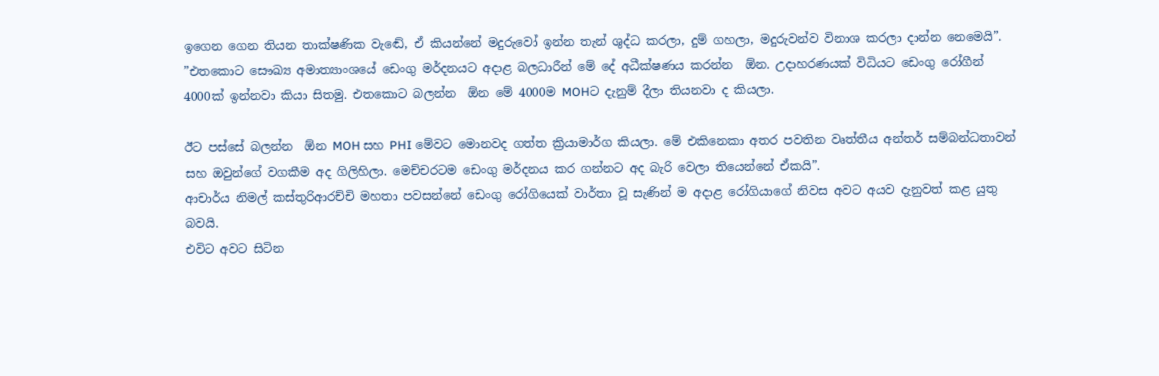ඉගෙන ගෙන තියන තාක්ෂණික වැඬේ, ඒ කියන්නේ මදුරුවෝ ඉන්න තැන් ශුද්ධ කරලා, දුම් ගහලා, මදුරුවන්ව විනාශ කරලා දාන්න නෙමෙයි”.
”එතකොට සෞඛ්‍ය අමාත්‍යාංශයේ ඩෙංගු මර්දනයට අදාළ බලධාරීන් මේ දේ අධීක්ෂණය කරන්න  ඕන. උදාහරණයක් විධියට ඩෙංගු රෝගීන් 4000ක් ඉන්නවා කියා සිතමු. එතකොට බලන්න  ඕන මේ 4000ම MOHට දැනුම් දීලා තියනවා ද කියලා.

ඊට පස්සේ බලන්න  ඕන MOH සහ PHI මේවට මොනවද ගත්ත ක්‍රියාමාර්ග කියලා. මේ එකිනෙකා අතර පවතින වෘත්තීය අන්තර් සම්බන්ධතාවන් සහ ඔවුන්ගේ වගකීම අද ගිලිහිලා. මෙච්චරටම ඩෙංගු මර්දනය කර ගන්නට අද බැරි වෙලා තියෙන්නේ ඒකයි”.
ආචාර්ය නිමල් කස්තුරිආරච්චි මහතා පවසන්නේ ඩෙංගු රෝගියෙක් වාර්තා වූ සැණින් ම අදාළ රෝගියාගේ නිවස අවට අයව දැනුවත් කළ යුතු බවයි.
එවිට අවට සිටින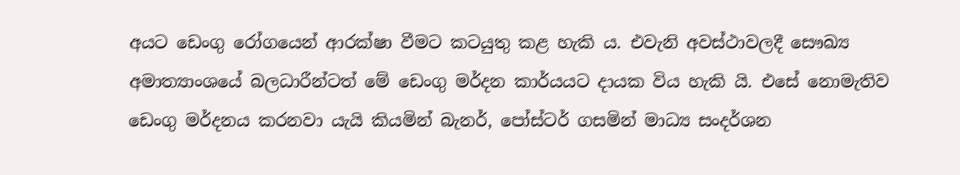අයට ඩෙංගු රෝගයෙන් ආරක්ෂා වීමට කටයුතු කළ හැකි ය. එවැනි අවස්ථාවලදී සෞඛ්‍ය අමාත්‍යාංශයේ බලධාරීන්ටත් මේ ඩෙංගු මර්දන කාර්යයට දායක විය හැකි යි. එසේ නොමැතිව ඩෙංගු මර්දනය කරනවා යැයි කියමින් බැනර්, පෝස්ටර් ගසමින් මාධ්‍ය සංදර්ශන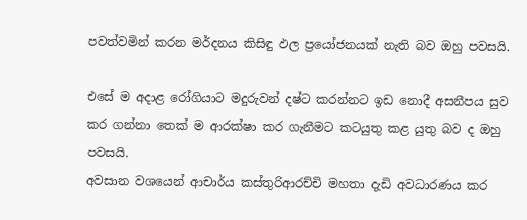පවත්වමින් කරන මර්දනය කිසිඳු ඵල ප්‍රයෝජනයක් නැති බව ඔහු පවසයි.

එසේ ම අදාළ රෝගියාට මදුරුවන් දෂ්ට කරන්නට ඉඩ නොදී අසනීපය සුව කර ගන්නා තෙක් ම ආරක්ෂා කර ගැනීමට කටයුතු කළ යුතු බව ද ඔහු පවසයි.
අවසාන වශයෙන් ආචාර්ය කස්තුරිආරච්චි මහතා දැඩි අවධාරණය කර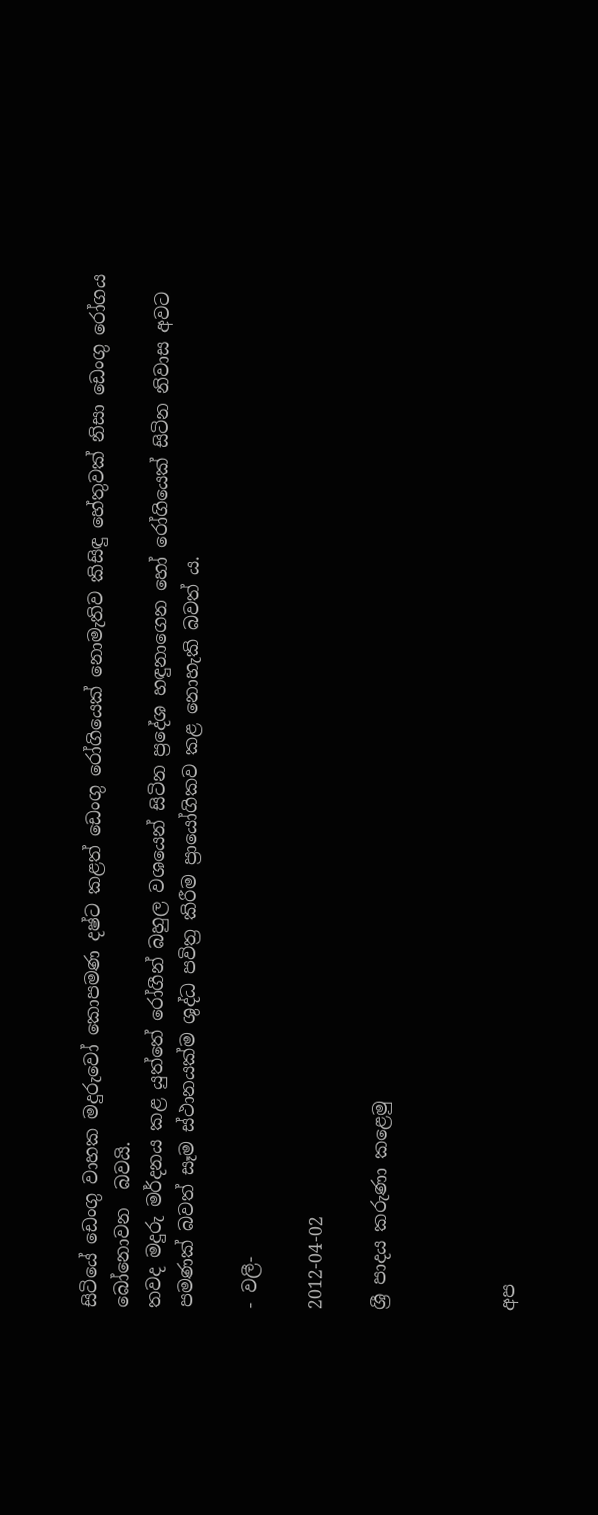සිටියේ ඩෙංගු වාහක මදුරුවෝ කොපමණ දෂ්ට කළත් ඩෙංගු රෝගියෙක් නොමැතිව කිසිඳු හේතුවක් නිසා ඩෙංගු රෝගය බෝනොවන  බවයි.
තවද මදුරු මර්දනය කළ යුත්තේ රෝගීන් බහුල වශයෙන් සිටින ප්‍රදේශ හඳුනාගෙන හෝ රෝගියෙක් සිටින නිවාස අවට පමණක් බවත් සෑම ස්ථානයක්ම ශුද්ධ පවිත්‍ර කිරීම ප්‍රායෝගිකව කළ නොහැකි බවත් ය.

- වලී-

2012-04-02

ශ්‍රී පාදය කරුණා කළෙමු



අප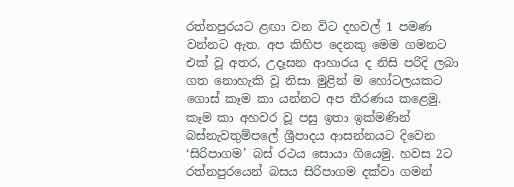රත්නපුරයට ළඟා වන විට දහවල් 1 පමණ වන්නට ඇත. අප කිහිප දෙනකු මෙම ගමනට එක් වූ අතර, උදෑසන ආහාරය ද නිසි පරිදි ලබා ගත නොහැකි වූ නිසා මුළින් ම හෝටලයකට ගොස් කෑම කා යන්නට අප තීරණය කළෙමු. කෑම කා අහවර වූ පසු ඉතා ඉක්මණින් බස්නැවතුම්පලේ ශ්‍රීපාදය ආසන්නයට දිවෙන ‘සිරිපාගම’ බස් රථය සොයා ගියෙමු. හවස 2ට රත්නපුරයෙන් බසය සිරිපාගම දක්වා ගමන්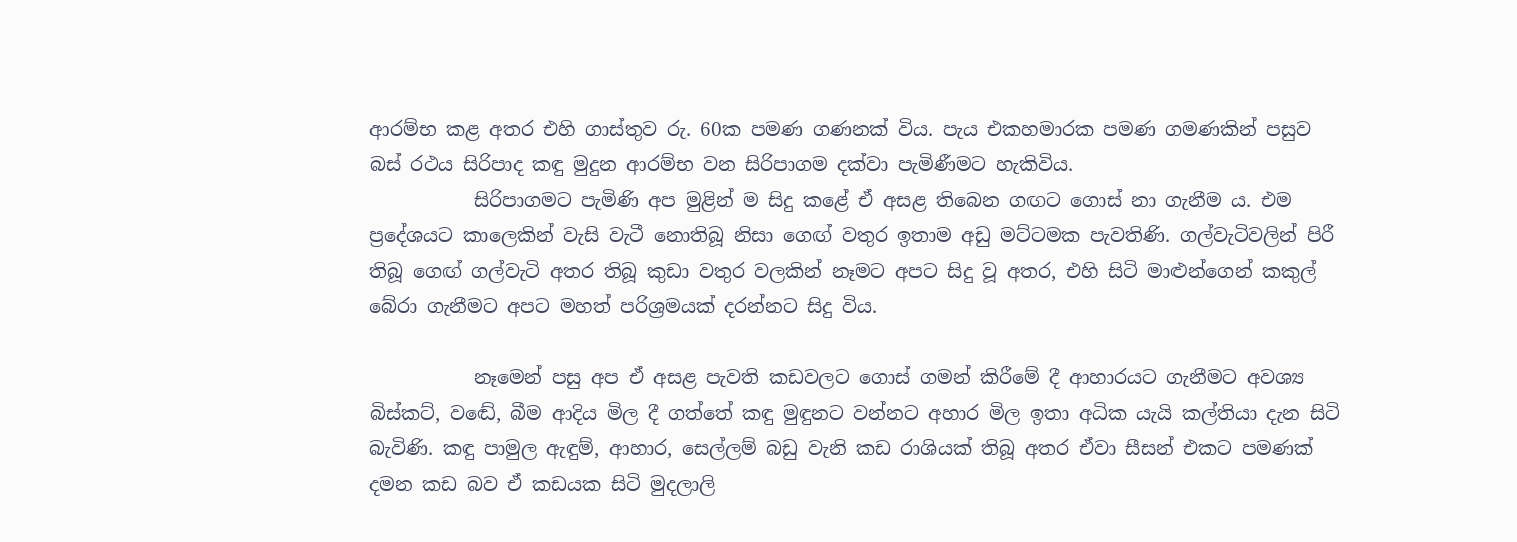ආරම්භ කළ අතර එහි ගාස්තුව රු. 60ක පමණ ගණනක් විය. පැය එකහමාරක පමණ ගමණකින් පසුව බස් රථය සිරිපාද කඳු මුදුන ආරම්භ වන සිරිපාගම දක්වා පැමිණීමට හැකිවිය.
           සිරිපාගමට පැමිණි අප මුළින් ම සිදු කළේ ඒ අසළ තිබෙන ගඟට ගොස් නා ගැනීම ය. එම  ප්‍රදේශයට කාලෙකින් වැසි වැටී නොතිබූ නිසා ගෙඟ් වතුර ඉතාම අඩු මට්ටමක පැවතිණි. ගල්වැටිවලින් පිරී තිබූ ගෙඟ් ගල්වැටි අතර තිබූ කුඩා වතුර වලකින් නෑමට අපට සිදු වූ අතර, එහි සිටි මාළුන්ගෙන් කකුල් බේරා ගැනීමට අපට මහත් පරිශ්‍රමයක් දරන්නට සිදු විය.

           නෑමෙන් පසු අප ඒ අසළ පැවති කඩවලට ගොස් ගමන් කිරීමේ දී ආහාරයට ගැනීමට අවශ්‍ය බිස්කට්, වඬේ, බීම ආදිය මිල දී ගත්තේ කඳු මුඳුනට වන්නට අහාර මිල ඉතා අධික යැයි කල්තියා දැන සිටි බැවිණි. කඳු පාමුල ඇඳුම්, ආහාර, සෙල්ලම් බඩු වැනි කඩ රාශියක් තිබූ අතර ඒවා සීසන් එකට පමණක් දමන කඩ බව ඒ කඩයක සිටි මුදලාලි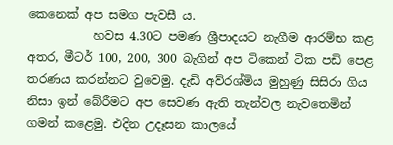කෙනෙක් අප සමග පැවසී ය.
           හවස 4.30ට පමණ ශ්‍රීපාදයට නැගීම ආරම්භ කළ අතර, මීටර් 100, 200, 300 බැගින් අප ටිකෙන් ටික පඩි පෙළ තරණය කරන්නට වුවෙමු. දැඩි අව්රශ්මිය මුහුණු සිසිරා ගිය නිසා ඉන් බේරීමට අප සෙවණ ඇති තැන්වල නැවතෙමින් ගමන් කළෙමු. එදින උදෑසන කාලයේ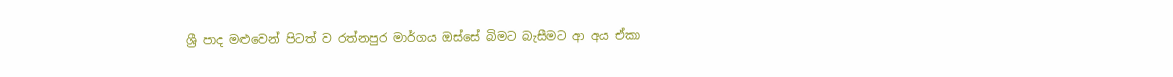ශ්‍රී පාද මළුවෙන් පිටත් ව රත්නපුර මාර්ගය ඔස්සේ බිමට බැසීමට ආ අය ඒකා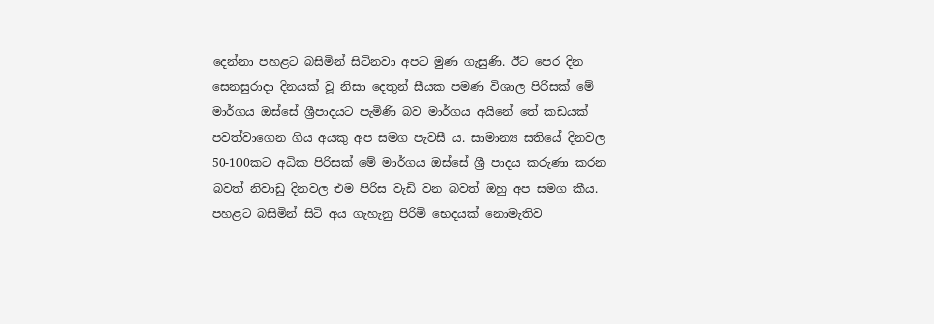දෙන්නා පහළට බසිමින් සිටිනවා අපට මුණ ගැසුණි. ඊට පෙර දින සෙනසුරාදා දිනයක් වූ නිසා දෙතුන් සීයක පමණ විශාල පිරිසක් මේ මාර්ගය ඔස්සේ ශ්‍රීපාදයට පැමිණි බව මාර්ගය අයිනේ තේ කඩයක් පවත්වාගෙන ගිය අයකු අප සමග පැවසී ය. සාමාන්‍ය සතියේ දිනවල 50-100කට අධික පිරිසක් මේ මාර්ගය ඔස්සේ ශ්‍රී පාදය කරුණා කරන බවත් නිවාඩු දිනවල එම පිරිස වැඩි වන බවත් ඔහු අප සමග කීය.
පහළට බසිමින් සිටි අය ගැහැනු පිරිමි භෙදයක් නොමැතිව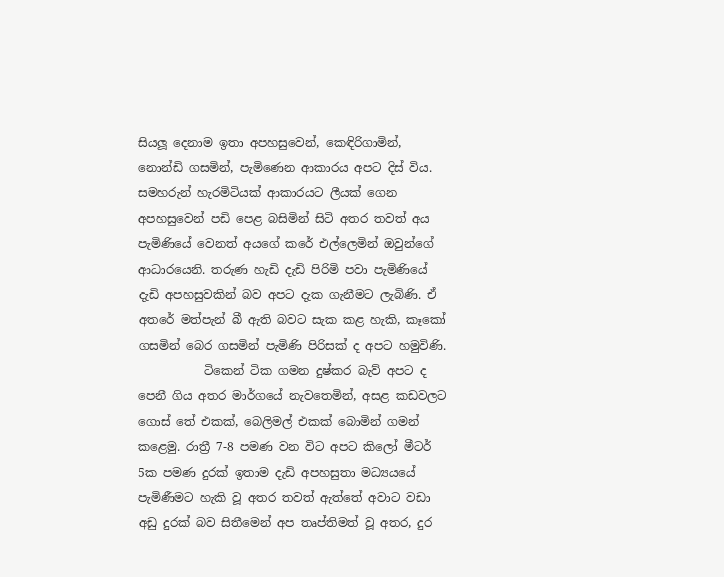සියලූ දෙනාම ඉතා අපහසුවෙන්, කෙඳිරිගාමින්,  නොන්ඩි ගසමින්, පැමිණෙන ආකාරය අපට දිස් විය. සමහරුන් හැරමිටියක් ආකාරයට ලීයක් ගෙන අපහසුවෙන් පඩි පෙළ බසිමින් සිටි අතර තවත් අය පැමිණියේ වෙනත් අයගේ කරේ එල්ලෙමින් ඔවුන්ගේ ආධාරයෙනි. තරුණ හැඩි දැඩි පිරිමි පවා පැමිණියේ දැඩි අපහසුවකින් බව අපට දැක ගැනීමට ලැබිණි. ඒ අතරේ මත්පැන් බී ඇති බවට සැක කළ හැකි, කෑකෝ ගසමින් බෙර ගසමින් පැමිණි පිරිසක් ද අපට හමුවිණි.
           ටිකෙන් ටික ගමන දුෂ්කර බැව් අපට ද පෙනී ගිය අතර මාර්ගයේ නැවතෙමින්, අසළ කඩවලට ගොස් තේ එකක්, බෙලිමල් එකක් බොමින් ගමන් කළෙමු. රාත්‍රී 7-8 පමණ වන විට අපට කිලෝ මීටර් 5ක පමණ දුරක් ඉතාම දැඩි අපහසුතා මධ්‍යයයේ පැමිණීමට හැකි වූ අතර තවත් ඇත්තේ අවාට වඩා අඩු දුරක් බව සිතීමෙන් අප තෘප්තිමත් වූ අතර, දුර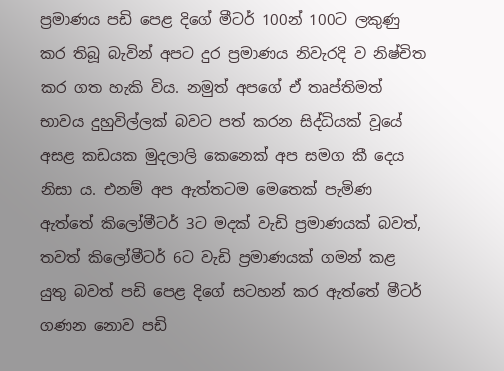ප්‍රමාණය පඩි පෙළ දිගේ මීටර් 100න් 100ට ලකුණු කර තිබූ බැවින් අපට දුර ප්‍රමාණය නිවැරදි ව නිෂ්චිත කර ගත හැකි විය. නමුත් අපගේ ඒ තෘප්තිමත් භාවය දුහුවිල්ලක් බවට පත් කරන සිද්ධියක් වූයේ අසළ කඩයක මුදලාලි කෙනෙක් අප සමග කී දෙය නිසා ය. එනම් අප ඇත්තටම මෙතෙක් පැමිණ ඇත්තේ කිලෝමීටර් 3ට මදක් වැඩි ප්‍රමාණයක් බවත්, තවත් කිලෝමීටර් 6ට වැඩි ප්‍රමාණයක් ගමන් කළ යුතු බවත් පඩි පෙළ දිගේ සටහන් කර ඇත්තේ මීටර් ගණන නොව පඩි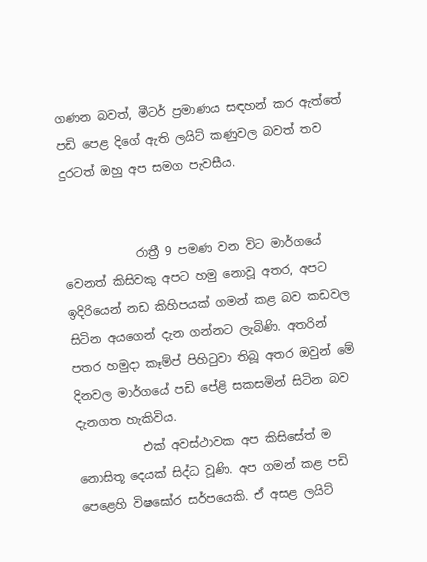ගණන බවත්, මීටර් ප්‍රමාණය සඳහන් කර ඇත්තේ පඩි පෙළ දිගේ ඇති ලයිට් කණුවල බවත් තව දුරටත් ඔහු අප සමග පැවසීය.


            රාත්‍රී 9 පමණ වන විට මාර්ගයේ වෙනත් කිසිවකු අපට හමු නොවූ අතර, අපට ඉදිරියෙන් නඩ කිහිපයක් ගමන් කළ බව කඩවල සිටින අයගෙන් දැන ගන්නට ලැබිණි. අතරින් පතර හමුදා කෑම්ප් පිහිටුවා තිබූ අතර ඔවුන් මේ දිනවල මාර්ගයේ පඩි පේළි සකසමින් සිටින බව දැනගත හැකිවිය.
           එක් අවස්ථාවක අප කිසිසේත් ම නොසිතූ දෙයක් සිද්ධ වූණි. අප ගමන් කළ පඩි පෙළෙහි විෂඝෝර සර්පයෙකි. ඒ අසළ ලයිට්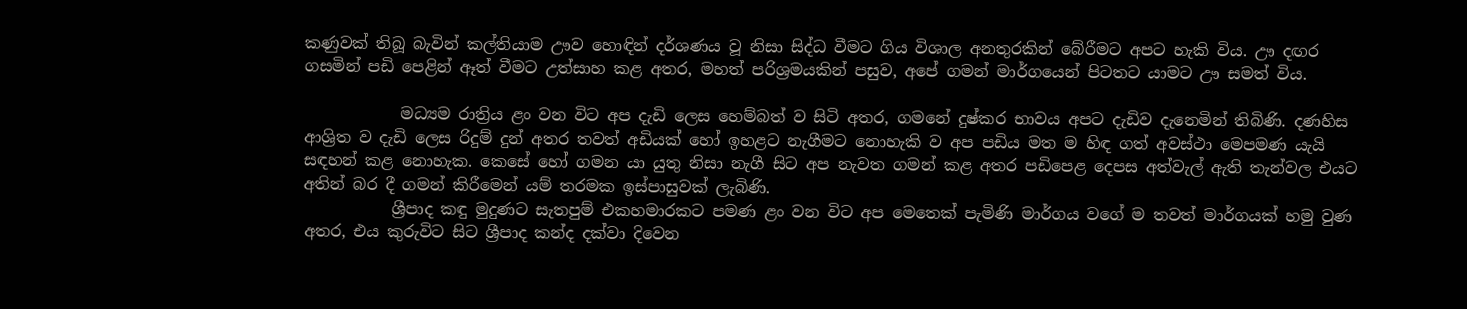කණුවක් තිබූ බැවින් කල්තියාම ඌව හොඳින් දර්ශණය වූ නිසා සිද්ධ වීමට ගිය විශාල අනතුරකින් බේරීමට අපට හැකි විය. ඌ දඟර ගසමින් පඩි පෙළින් ඈත් වීමට උත්සාහ කළ අතර, මහත් පරිශ්‍රමයකින් පසුව, අපේ ගමන් මාර්ගයෙන් පිටතට යාමට ඌ සමත් විය.

            මධ්‍යම රාත්‍රිය ළං වන විට අප දැඩි ලෙස හෙම්බත් ව සිටි අතර, ගමනේ දුෂ්කර භාවය අපට දැඩිව දැනෙමින් තිබිණි. දණහිස ආශ්‍රිත ව දැඩි ලෙස රිදුම් දුන් අතර තවත් අඩියක් හෝ ඉහළට නැගීමට නොහැකි ව අප පඩිය මත ම හිඳ ගත් අවස්ථා මෙපමණ යැයි සඳහන් කළ නොහැක. කෙසේ හෝ ගමන යා යුතු නිසා නැගී සිට අප නැවත ගමන් කළ අතර පඩිපෙළ දෙපස අත්වැල් ඇති තැන්වල එයට අතින් බර දී ගමන් කිරීමෙන් යම් තරමක ඉස්පාසුවක් ලැබිණි.
           ශ්‍රීපාද කඳු මුදුණට සැතපුම් එකහමාරකට පමණ ළං වන විට අප මෙතෙක් පැමිණි මාර්ගය වගේ ම තවත් මාර්ගයක් හමු වුණ අතර, එය කුරුවිට සිට ශ්‍රීපාද කන්ද දක්වා දිවෙන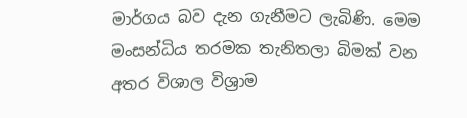මාර්ගය බව දැන ගැනීමට ලැබිණි. මෙම මංසන්ධිය තරමක තැනිතලා බිමක් වන අතර විශාල විශ්‍රාම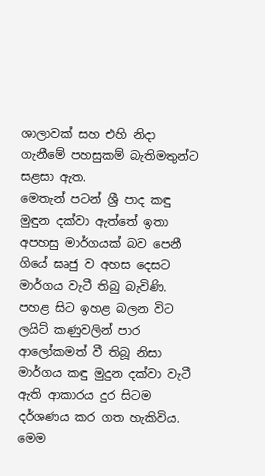ශාලාවක් සහ එහි නිදා ගැනීමේ පහසුකම් බැතිමතුන්ට සළසා ඇත.
මෙතැන් පටන් ශ්‍රී පාද කඳු මුඳුන දක්වා ඇත්තේ ඉතා අපහසු මාර්ගයක් බව පෙනී ගියේ ඝෘජු ව අහස දෙසට මාර්ගය වැටී තිබු බැවිණි. පහළ සිට ඉහළ බලන විට ලයිට් කණුවලින් පාර ආලෝකමත් වී තිබූ නිසා මාර්ගය කඳු මුදුන දක්වා වැටී ඇති ආකාරය දුර සිටම දර්ශණය කර ගත හැකිවිය. මෙම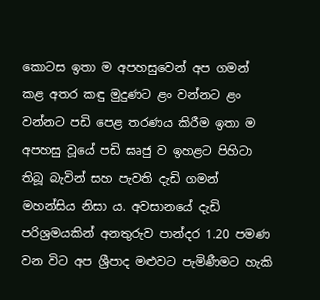කොටස ඉතා ම අපහසුවෙන් අප ගමන් කළ අතර කඳු මුදුණට ළං වන්නට ළං වන්නට පඩි පෙළ තරණය කිරීම ඉතා ම අපහසු වූයේ පඩි ඝෘජු ව ඉහළට පිහිටා තිබූ බැවින් සහ පැවති දැඩි ගමන් මහන්සිය නිසා ය. අවසානයේ දැඩි පරිශ්‍රමයකින් අනතුරුව පාන්දර 1.20 පමණ වන විට අප ශ්‍රීපාද මළුවට පැමිණීමට හැකි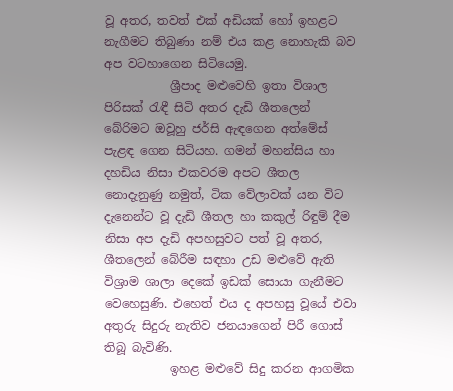වූ අතර, තවත් එක් අඩියක් හෝ ඉහළට නැගීමට තිබුණා නම් එය කළ නොහැකි බව අප වටහාගෙන සිටියෙමු.
           ශ්‍රීපාද මළුවෙහි ඉතා විශාල පිරිසක් රැඳී සිටි අතර දැඩි ශීතලෙන් බේරිමට ඔවූහු ජර්සි ඇඳගෙන අත්මේස් පැළඳ ගෙන සිටියහ. ගමන් මහන්සිය හා දහඩිය නිසා එකවරම අපට ශීතල නොදැනුණු නමුත්, ටික වේලාවක් යන විට දැනෙන්ට වූ දැඩි ශීතල හා කකුල් රිඳුම් දීම නිසා අප දැඩි අපහසුවට පත් වූ අතර, ශීතලෙන් බේරීම සඳහා උඩ මළුවේ ඇති විශ්‍රාම ශාලා දෙකේ ඉඩක් සොයා ගැනීමට වෙහෙසුණි. එහෙත් එය ද අපහසු වූයේ එවා අතුරු සිදුරු නැතිව ජනයාගෙන් පිරී ගොස් තිබූ බැවිණි.
           ඉහළ මළුවේ සිදු කරන ආගමික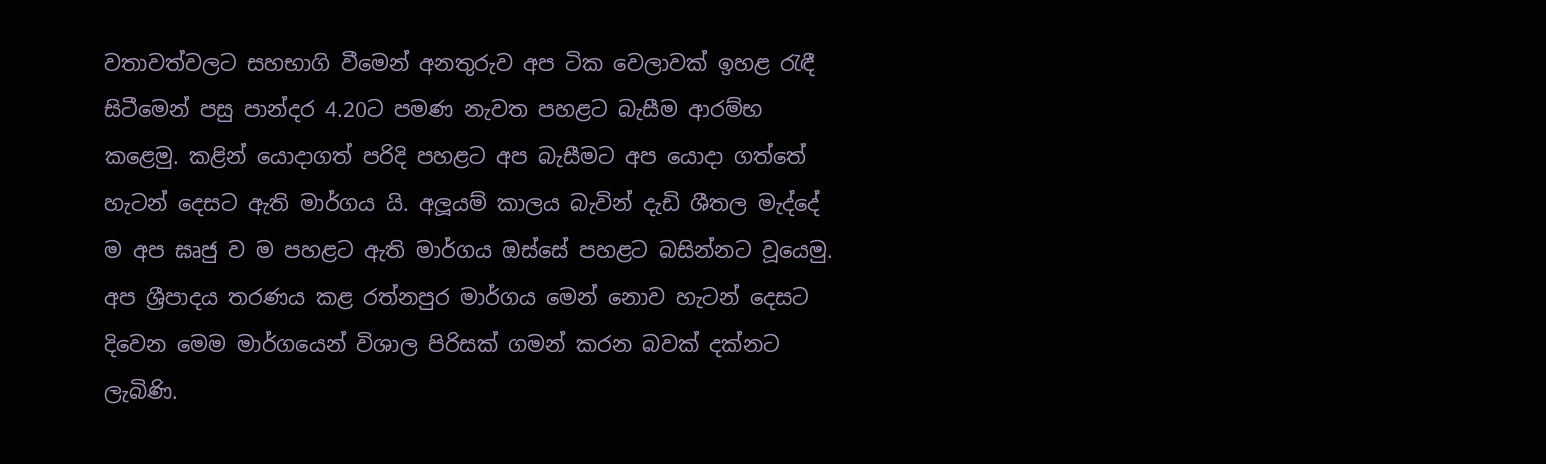වතාවත්වලට සහභාගි වීමෙන් අනතුරුව අප ටික වෙලාවක් ඉහළ රැඳී සිටීමෙන් පසු පාන්දර 4.20ට පමණ නැවත පහළට බැසීම ආරම්භ කළෙමු. කළින් යොදාගත් පරිදි පහළට අප බැසීමට අප යොදා ගත්තේ හැටන් දෙසට ඇති මාර්ගය යි. අලූයම් කාලය බැවින් දැඩි ශීතල මැද්දේ ම අප ඝෘජු ව ම පහළට ඇති මාර්ගය ඔස්සේ පහළට බසින්නට වූයෙමු. අප ශ්‍රීපාදය තරණය කළ රත්නපුර මාර්ගය මෙන් නොව හැටන් දෙසට දිවෙන මෙම මාර්ගයෙන් විශාල පිරිසක් ගමන් කරන බවක් දක්නට ලැබිණි.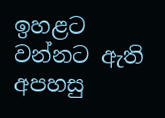ඉහළට වන්නට ඇති අපහසු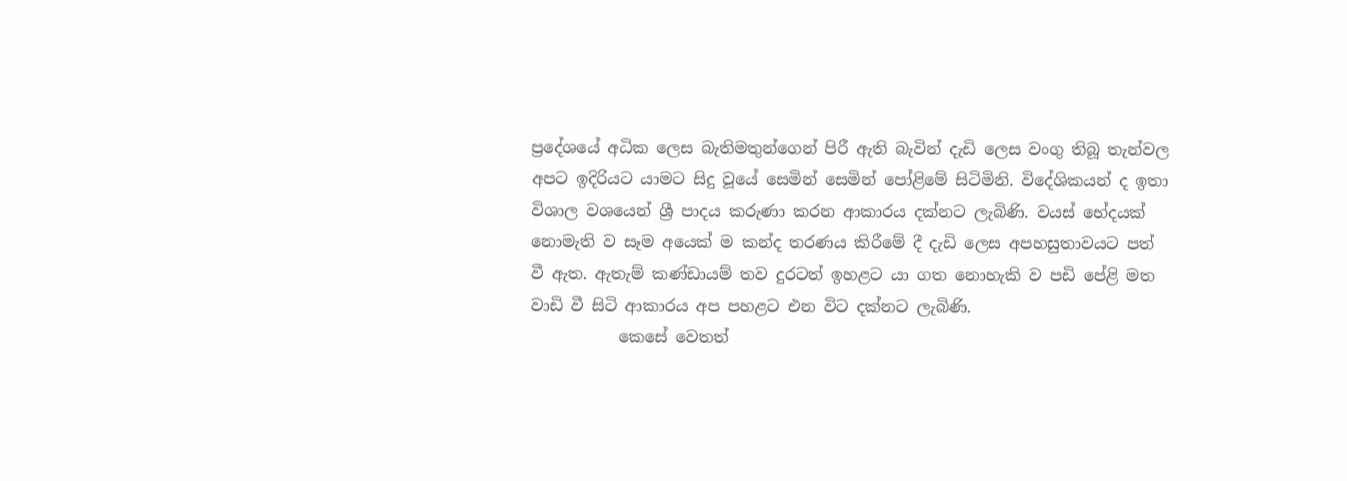ප්‍රදේශයේ අධික ලෙස බැතිමතුන්ගෙන් පිරී ඇති බැවින් දැඩි ලෙස වංගු තිබූ තැන්වල අපට ඉදිරියට යාමට සිදු වූයේ සෙමින් සෙමින් පෝළිමේ සිටිමිනි. විදේශිකයන් ද ඉතා විශාල වශයෙන් ශ්‍රී පාදය කරුණා කරන ආකාරය දක්නට ලැබිණි. වයස් භේදයක් නොමැති ව සෑම අයෙක් ම කන්ද තරණය කිරීමේ දී දැඩි ලෙස අපහසුතාවයට පත් වී ඇත. ඇතැම් කණ්ඩායම් තව දුරටත් ඉහළට යා ගත නොහැකි ව පඩි පේළි මත වාඩි වී සිටි ආකාරය අප පහළට එන විට දක්නට ලැබිණි.
           කෙසේ වෙතත්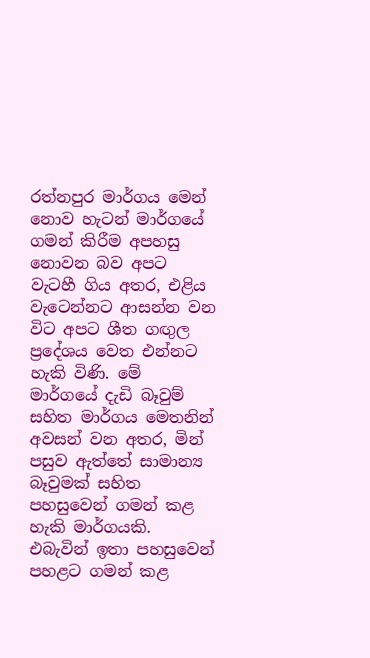රත්නපුර මාර්ගය මෙන් නොව හැටන් මාර්ගයේ ගමන් කිරීම අපහසු නොවන බව අපට වැටහී ගිය අතර, එළිය වැටෙන්නට ආසන්න වන විට අපට ශීත ගඟුල ප්‍රදේශය වෙත එන්නට හැකි විණි. මේ මාර්ගයේ දැඩි බෑවුම් සහිත මාර්ගය මෙතනින් අවසන් වන අතර, මින් පසුව ඇත්තේ සාමාන්‍ය බෑවුමක් සහිත පහසුවෙන් ගමන් කළ හැකි මාර්ගයකි. එබැවින් ඉතා පහසුවෙන් පහළට ගමන් කළ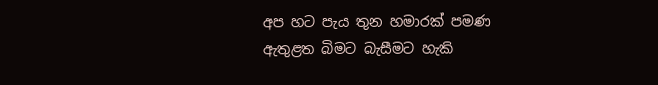අප හට පැය තුන හමාරක් පමණ ඇතුළත බිමට බැසීමට හැකි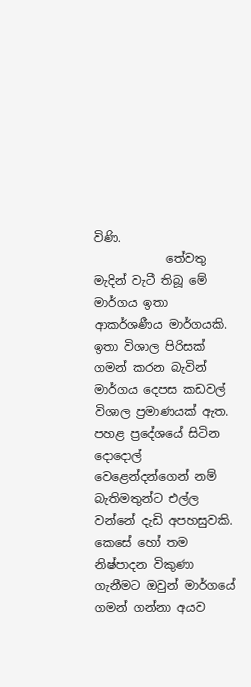විණි.
            තේවතු මැදින් වැටී තිබූ මේ මාර්ගය ඉතා ආකර්ශණීය මාර්ගයකි. ඉතා විශාල පිරිසක් ගමන් කරන බැවින් මාර්ගය දෙපස කඩවල් විශාල ප්‍රමාණයක් ඇත. පහළ ප්‍රදේශයේ සිටින දොදොල් වෙළෙන්දන්ගෙන් නම් බැතිමතුන්ට එල්ල වන්නේ දැඩි අපහසුවකි. කෙසේ හෝ තම නිෂ්පාදන විකුණා ගැනීමට ඔවුන් මාර්ගයේ ගමන් ගන්නා අයව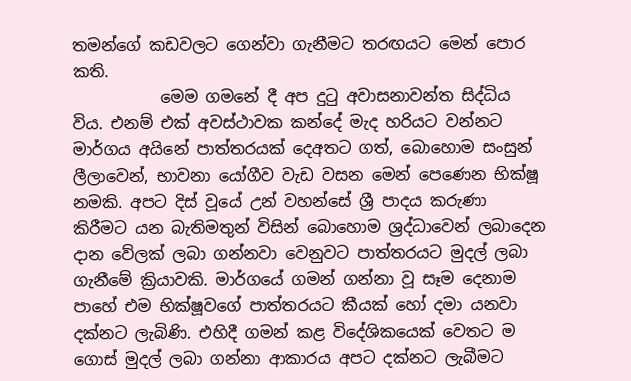තමන්ගේ කඩවලට ගෙන්වා ගැනීමට තරඟයට මෙන් පොර කති.
           මෙම ගමනේ දී අප දුටු අවාසනාවන්ත සිද්ධිය විය. එනම් එක් අවස්ථාවක කන්දේ මැද හරියට වන්නට මාර්ගය අයිනේ පාත්තරයක් දෙඅතට ගත්, බොහොම සංසුන් ලීලාවෙන්, භාවනා යෝගීව වැඩ වසන මෙන් පෙණෙන භික්ෂූ නමකි. අපට දිස් වූයේ උන් වහන්සේ ශ්‍රී පාදය කරුණා කිරීමට යන බැතිමතුන් විසින් බොහොම ශ්‍රද්ධාවෙන් ලබාදෙන දාන වේලක් ලබා ගන්නවා වෙනුවට පාත්තරයට මුදල් ලබා ගැනීමේ ක්‍රියාවකි. මාර්ගයේ ගමන් ගන්නා වූ සෑම දෙනාම පාහේ එම භික්ෂූවගේ පාත්තරයට කීයක් හෝ දමා යනවා දක්නට ලැබිණි. එහිදී ගමන් කළ විදේශිකයෙක් වෙතට ම ගොස් මුදල් ලබා ගන්නා ආකාරය අපට දක්නට ලැබීමට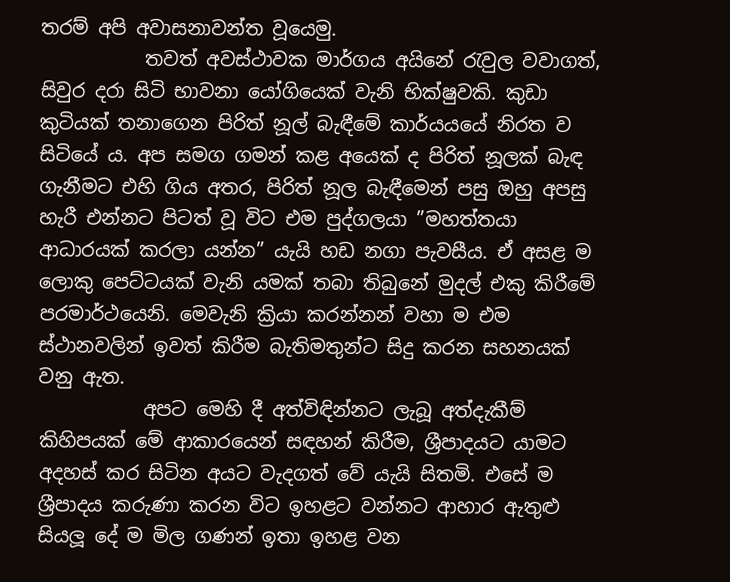තරම් අපි අවාසනාවන්ත වූයෙමු.
           තවත් අවස්ථාවක මාර්ගය අයිනේ රැවුල වවාගත්, සිවුර දරා සිටි භාවනා යෝගියෙක් වැනි භික්ෂුවකි. කුඩා කුටියක් තනාගෙන පිරිත් නූල් බැඳීමේ කාර්යයයේ නිරත ව සිටියේ ය. අප සමග ගමන් කළ අයෙක් ද පිරිත් නූලක් බැඳ ගැනීමට එහි ගිය අතර, පිරිත් නූල බැඳීමෙන් පසු ඔහු අපසු හැරී එන්නට පිටත් වූ විට එම පුද්ගලයා ”මහත්තයා ආධාරයක් කරලා යන්න” යැයි හඩ නගා පැවසීය. ඒ අසළ ම ලොකු පෙට්ටයක් වැනි යමක් තබා තිබුනේ මුදල් එකු කිරීමේ පරමාර්ථයෙනි. මෙවැනි ක්‍රියා කරන්නන් වහා ම එම ස්ථානවලින් ඉවත් කිරීම බැතිමතුන්ට සිදු කරන සහනයක් වනු ඇත.
           අපට මෙහි දී අත්විඳින්නට ලැබූ අත්දැකීම් කිහිපයක් මේ ආකාරයෙන් සඳහන් කිරීම, ශ්‍රීපාදයට යාමට අදහස් කර සිටින අයට වැදගත් වේ යැයි සිතමි. එසේ ම ශ්‍රීපාදය කරුණා කරන විට ඉහළට වන්නට ආහාර ඇතුළු සියලූ දේ ම මිල ගණන් ඉතා ඉහළ වන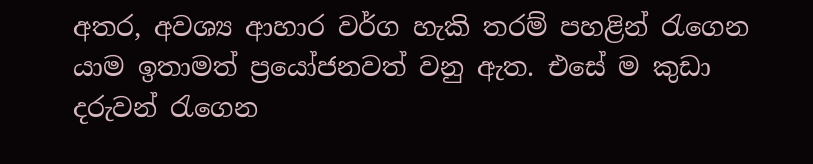අතර, අවශ්‍ය ආහාර වර්ග හැකි තරම් පහළින් රැගෙන යාම ඉතාමත් ප්‍රයෝජනවත් වනු ඇත. එසේ ම කුඩා දරුවන් රැගෙන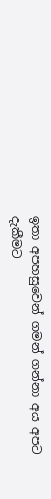ඉතා අපහසුවෙන් ගමන් ගන්නා අය අපට දැකීමට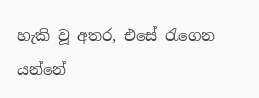හැකි වූ අතර, එසේ රැගෙන යන්නේ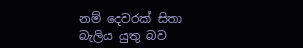නම් දෙවරක් සිතා බැලිය යුතු බව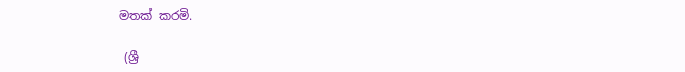මතක් කරමි.

 (ශ්‍රී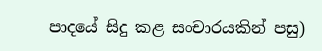පාදයේ සිදු කළ සංචාරයකින් පසු)